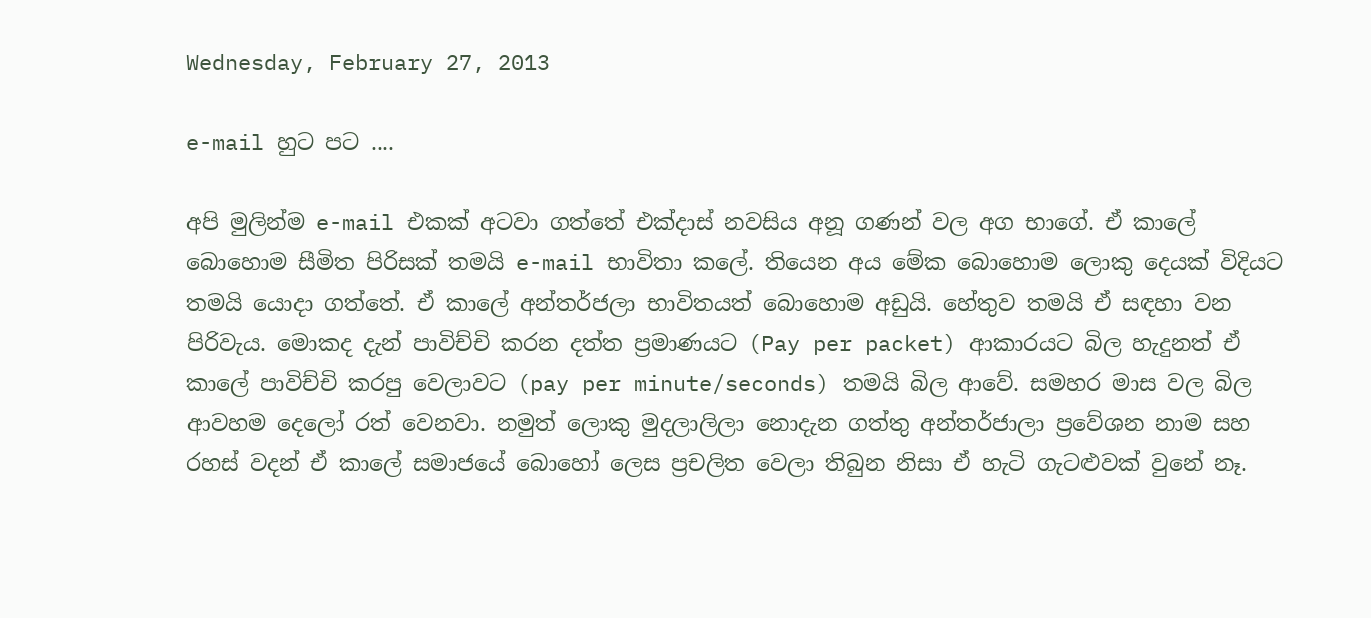Wednesday, February 27, 2013

e-mail හුට පට ....

අපි මුලින්ම e-mail එකක් අටවා ගත්තේ එක්දාස් නවසිය අනූ ගණන් වල අග භාගේ. ඒ කාලේ බොහොම සීමිත පිරිසක් තමයි e-mail භාවිතා කලේ. තියෙන අය මේක බොහොම ලොකු දෙයක් විදියට තමයි යොදා ගත්තේ. ඒ කාලේ අන්තර්ජලා භාවිතයත් බොහොම අඩුයි. හේතුව තමයි ඒ සඳහා වන පිරිවැය. මොකද දැන් පාවිච්චි කරන දත්ත ප්‍රමාණයට (Pay per packet) ආකාරයට බිල හැදුනත් ඒ කාලේ පාවිච්චි කරපු වෙලාවට (pay per minute/seconds) තමයි බිල ආවේ. සමහර මාස වල බිල ආවහම දෙලෝ රත් වෙනවා. නමුත් ලොකු මුදලාලිලා නොදැන ගත්තු අන්තර්ජාලා ප්‍රවේශන නාම සහ රහස් වදන් ඒ කාලේ සමාජයේ බොහෝ ලෙස ප්‍රචලිත වෙලා තිබුන නිසා ඒ හැටි ගැටළුවක් වුනේ නෑ.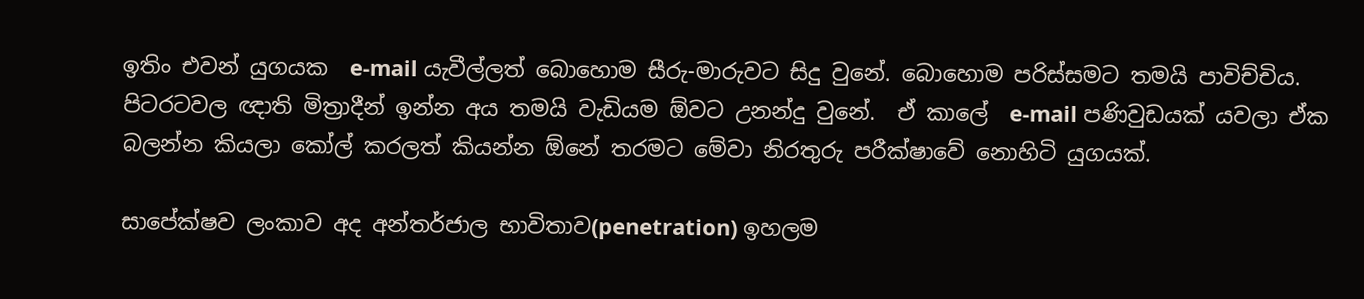ඉතිං එවන් යුගයක  e-mail යැවීල්ලත් බොහොම සීරු-මාරුවට සිදු වුනේ. බොහොම පරිස්සමට තමයි පාවිච්චිය. පිටරටවල ඥාති මිත්‍රාදීන් ඉන්න අය තමයි වැඩියම ඕවට උනන්දු වුනේ.  ඒ කාලේ  e-mail පණිවුඩයක් යවලා ඒක බලන්න කියලා කෝල් කරලත් කියන්න ඕනේ තරමට මේවා නිරතුරු පරීක්ෂාවේ නොහිටි යුගයක්.

සාපේක්ෂව ලංකාව අද අන්තර්ජාල භාවිතාව(penetration) ඉහලම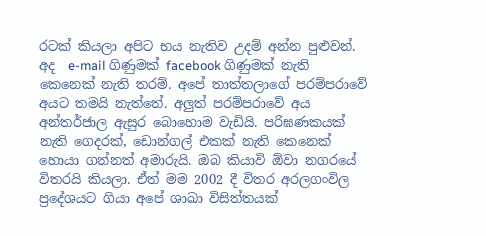රටක් කියලා අපිට භය නැතිව උදම් අන්න පුළුවන්. අද  e-mail ගිණුමක් facebook ගිණුමක් නැති කෙනෙක් නැති තරම්. අපේ තාත්තලාගේ පරම්පරාවේ අයට තමයි නැත්තේ. අලුත් පරම්පරාවේ අය අන්තර්ජාල ඇසුර බොහොම වැඩියි. පරිඝණකයක් නැති ගෙදරක්, ඩොන්ගල් එකක් නැති කෙනෙක් හොයා ගන්නත් අමාරුයි. ඔබ කියාවි ඕවා නගරයේ විතරයි කියලා. ඒත් මම 2002 දී විතර අරලගංවිල ප්‍රදේශයට ගියා අපේ ශාඛා විසිත්තයක්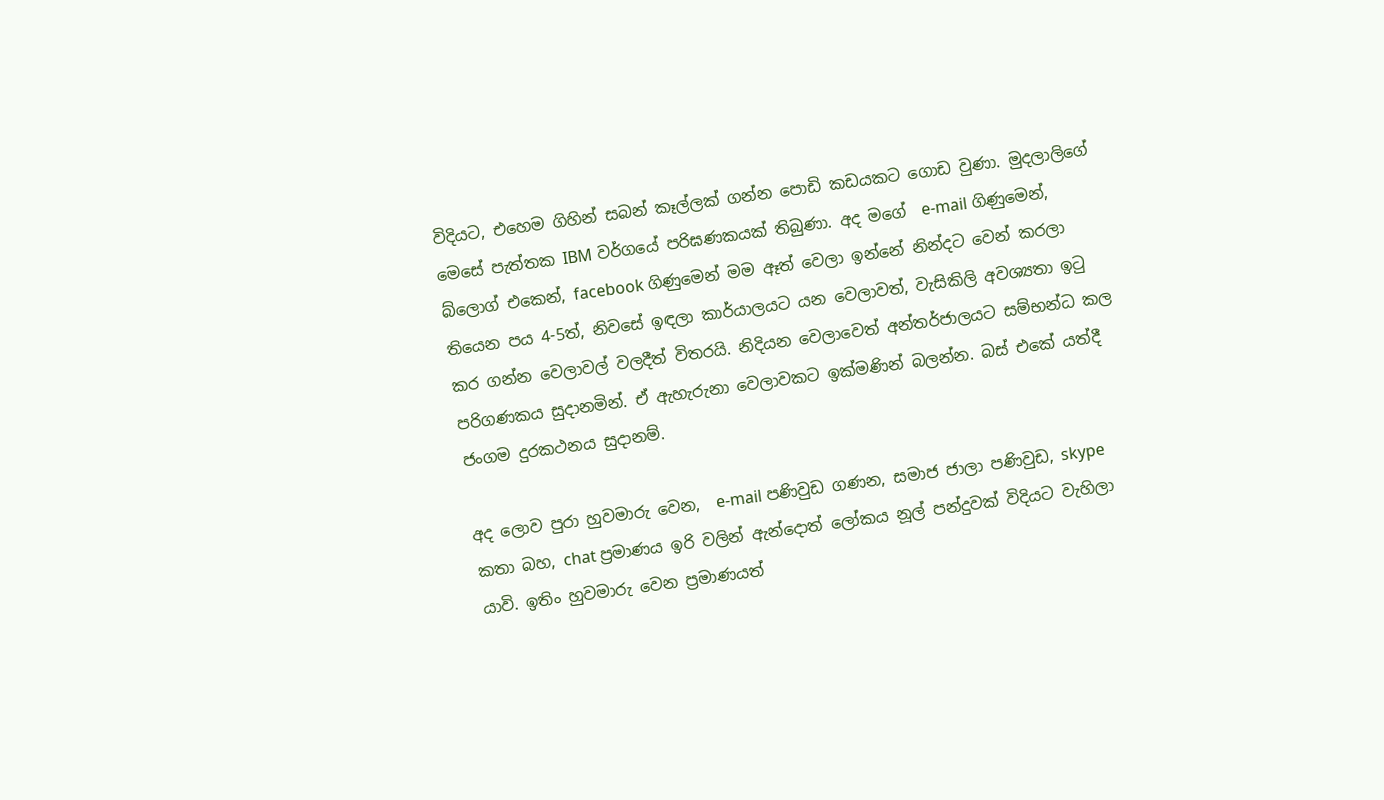විදියට, එහෙම ගිහින් සබන් කෑල්ලක් ගන්න පොඩි කඩයකට ගොඩ වුණා. මුදලාලිගේ මෙසේ පැත්තක IBM වර්ගයේ පරිඝණකයක් තිබුණා. අද මගේ  e-mail ගිණුමෙන්, බ්ලොග් එකෙන්, facebook ගිණුමෙන් මම ඈත් වෙලා ඉන්නේ නින්දට වෙන් කරලා තියෙන පය 4-5ත්, නිවසේ ඉඳලා කාර්යාලයට යන වෙලාවත්, වැසිකිලි අවශ්‍යතා ඉටු කර ගන්න වෙලාවල් වලදීත් විතරයි. නිදියන වෙලාවෙත් අන්තර්ජාලයට සම්භන්ධ කල පරිගණකය සුදානමින්. ඒ ඇහැරුනා වෙලාවකට ඉක්මණින් බලන්න. බස් එකේ යත්දී ජංගම දුරකථනය සුදානම්.

අද ලොව පුරා හුවමාරු වෙන,  e-mail පණිවුඩ ගණන, සමාජ ජාලා පණිවුඩ, skype කතා බහ, chat ප්‍රමාණය ඉරි වලින් ඇන්දොත් ලෝකය නූල් පන්දුවක් විදියට වැහිලා යාවි. ඉතිං හුවමාරු වෙන ප්‍රමාණයත්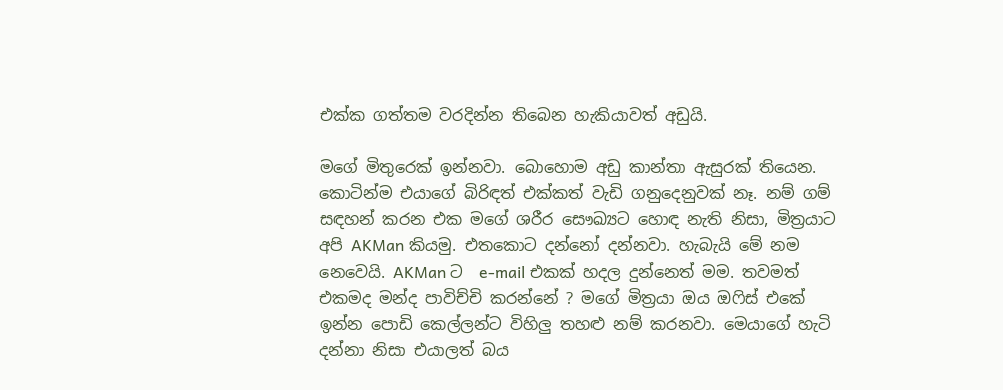එක්ක ගත්තම වරදින්න තිබෙන හැකියාවත් අඩුයි.

මගේ මිතුරෙක් ඉන්නවා. බොහොම අඩු කාන්තා ඇසුරක් තියෙන. කොටින්ම එයාගේ බිරිඳත් එක්කත් වැඩි ගනුදෙනුවක් නෑ. නම් ගම් සඳහන් කරන එක මගේ ශරීර සෞඛ්‍යට හොඳ නැති නිසා, මිත්‍රයාට අපි AKMan කියමු. එතකොට දන්නෝ දන්නවා. හැබැයි මේ නම නෙවෙයි. AKMan ට  e-mail එකක් හදල දුන්නෙත් මම. තවමත් එකමද මන්ද පාවිච්චි කරන්නේ ? මගේ මිත්‍රයා ඔය ඔෆිස් එකේ ඉන්න පොඩි කෙල්ලන්ට විහිලු තහළු නම් කරනවා. මෙයාගේ හැටි දන්නා නිසා එයාලත් බය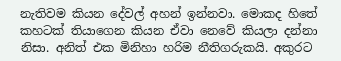නැතිවම කියන දේවල් අහන් ඉන්නවා. මොකද හිතේ කහටක් තියාගෙන කියන ඒවා නෙවේ කියලා දන්නා නිසා. අනිත් එක මිනිහා හරිම නීතිගරුකයි. අකුරට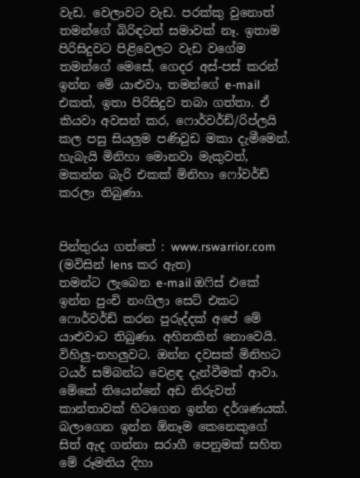වැඩ. වෙලාවට වැඩ. පරක්කු වුනොත් තමන්ගේ බිරිඳටත් සමාවක් නෑ. ඉතාම පිරිසිදුවට පිළිවෙලට වැඩ වගේම තමන්ගේ මෙසේ, ගෙදර අස්-පස් කරන් ඉන්න මේ යාළුවා, තමන්ගේ e-mail එකත්, ඉතා පිරිසිදුව තබා ගත්තා. ඒ කියවා අවසන් කර, ෆොර්වර්ඩ්/රිප්ලයි කල පසු සියලුම පණිවුඩ මකා දැමීමෙන්. හැබැයි මිනිහා මොනවා මැකුවත්, මකන්න බැරි එකක් මිනිහා ෆෝවර්ඩ් කරලා තිබුණා.


පින්තුරය ගත්තේ : www.rswarrior.com (මවිසින් lens කර ඇත)
තමන්ට ලැබෙන e-mail ඔෆිස් එකේ ඉන්න පුංචි නංගිලා සෙට් එකට ෆොර්වර්ඩ් කරන පුරුද්දක් අපේ මේ යාළුවාට තිබුණා. අහිතකින් නොවෙයි. විහිලු-තහලුවට. ඔන්න දවසක් මිනිහට ටයර් සම්බන්ධ වෙළඳ දැන්වීමක් ආවා. මේකේ තියෙන්නේ අඩ නිරුවත් කාන්තාවක් හිටගෙන ඉන්න දර්ශණයක්. බලාගෙන ඉන්න ඕනෑම කෙනෙකුගේ සිත් ඇද ගන්නා සරාගී පෙනුමක් සහිත මේ රූමතිය දිහා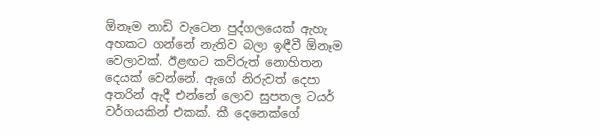ඕනෑම නාඩි වැටෙන පුද්ගලයෙක් ඇහැ අහකට ගන්නේ නැතිව බලා ඉඳීවී ඕනෑම වෙලාවක්. ඊළඟට කව්රුත් නොහිතන දෙයක් වෙන්නේ. ඇගේ නිරුවත් දෙපා අතරින් ඇදී එන්නේ ලොව සුපතල ටයර් වර්ගයකින් එකක්. කී දෙනෙක්ගේ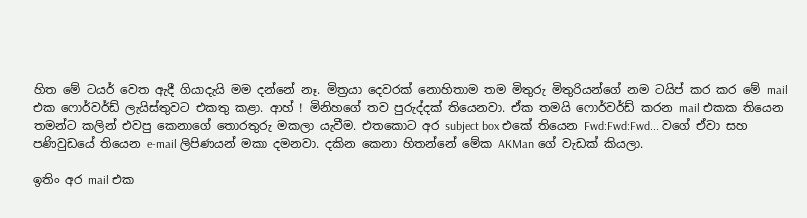හිත මේ ටයර් වෙත ඇදී ගියාදැයි මම දන්නේ නෑ. මිත්‍රයා දෙවරක් නොහිතාම තම මිතුරු මිතුරියන්ගේ නම ටයිප් කර කර මේ mail එක ෆොර්වර්ඩ් ලැයිස්තුවට එකතු කළා. ආහ් ! මිනිහගේ තව පුරුද්දක් තියෙනවා. ඒක තමයි ෆොර්වර්ඩ් කරන mail එකක තියෙන තමන්ට කලින් එවපු කෙනාගේ තොරතුරු මකලා යැවීම. එතකොට අර subject box එකේ තියෙන Fwd:Fwd:Fwd... වගේ ඒවා සහ පණිවුඩයේ තියෙන e-mail ලිපිණයන් මකා දමනවා. දකින කෙනා හිතන්නේ මේක AKMan ගේ වැඩක් කියලා.

ඉතිං අර mail එක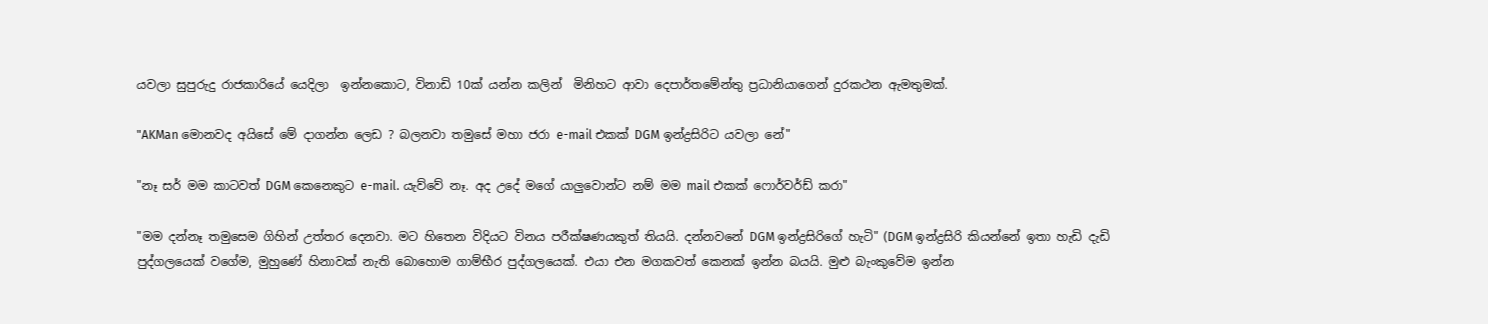යවලා සුපුරුදු රාජකාරියේ යෙදිලා  ඉන්නකොට, විනාඩි 10ක් යන්න කලින්  මිනිහට ආවා දෙපාර්තමේන්තු ප්‍රධානියාගෙන් දුරකථන ඇමතුමක්.

"AKMan මොනවද අයිසේ මේ දාගන්න ලෙඩ ? බලනවා තමුසේ මහා ජරා e-mail එකක් DGM ඉන්ද්‍රසිරිට යවලා නේ"

"නෑ සර් මම කාටවත් DGM කෙනෙකුට e-mail. යැව්වේ නෑ. අද උදේ මගේ යාලුවොන්ට නම් මම mail එකක් ෆොර්වර්ඩ් කරා"

"මම දන්නෑ තමුසෙම ගිහින් උත්තර දෙනවා. මට හිතෙන විදියට විනය පරීක්ෂණයකුත් තියයි. දන්නවනේ DGM ඉන්ද්‍රසිරිගේ හැටි" (DGM ඉන්ද්‍රසිරි කියන්නේ ඉතා හැඩි දැඩි පුද්ගලයෙක් වගේම, මුහුණේ හිනාවක් නැති බොහොම ගාම්භීර පුද්ගලයෙක්. එයා එන මගකවත් කෙනක් ඉන්න බයයි. මුළු බැංකුවේම ඉන්න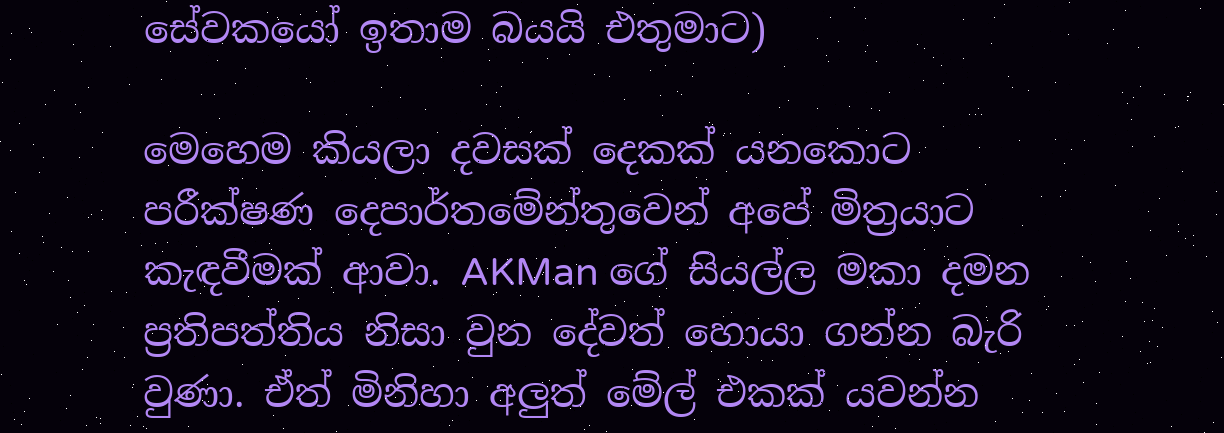සේවකයෝ ඉතාම බයයි එතුමාට)

මෙහෙම කියලා දවසක් දෙකක් යනකොට පරීක්ෂණ දෙපාර්තමේන්තුවෙන් අපේ මිත්‍රයාට කැඳවීමක් ආවා. AKMan ගේ සියල්ල මකා දමන ප්‍රතිපත්තිය නිසා වුන දේවත් හොයා ගන්න බැරි වුණා. ඒත් මිනිහා අලුත් මේල් එකක් යවන්න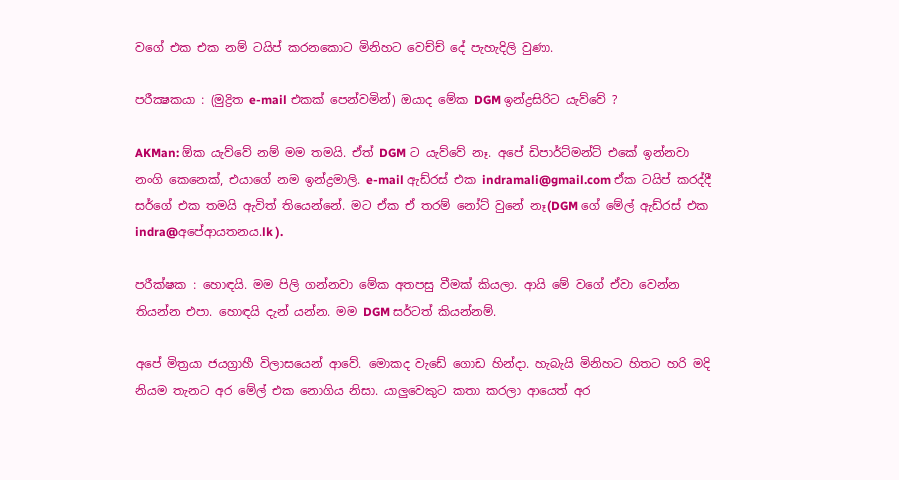වගේ එක එක නම් ටයිප් කරනකොට මිනිහට වෙච්ච් දේ පැහැදිලි වුණා.

පරීක්‍ෂකයා : (මුද්‍රිත e-mail එකක් පෙන්වමින්) ඔයාද මේක DGM ඉන්ද්‍රසිරිට යැව්වේ ?

AKMan: ඕක යැව්වේ නම් මම තමයි. ඒත් DGM ට යැව්වේ නෑ. අපේ ඩිපාර්ට්මන්ට් එකේ ඉන්නවා නංගි කෙනෙක්, එයාගේ නම ඉන්ද්‍රමාලි. e-mail ඇඩ්රස් එක indramali@gmail.com ඒක ටයිප් කරද්දී සර්ගේ එක තමයි ඇවිත් තියෙන්නේ. මට ඒක ඒ තරම් නෝට් වුනේ නෑ(DGM ගේ මේල් ඇඩ්රස් එක indra@අපේආයතනය.lk ).

පරීක්ෂක : හොඳයි. මම පිලි ගන්නවා මේක අතපසු වීමක් කියලා. ආයි මේ වගේ ඒවා වෙන්න තියන්න එපා. හොඳයි දැන් යන්න. මම DGM සර්ටත් කියන්නම්.

අපේ මිත්‍රයා ජයග්‍රාහී විලාසයෙන් ආවේ. මොකද වැඩේ ගොඩ හින්දා. හැබැයි මිනිහට හිතට හරි මදි නියම තැනට අර මේල් එක නොගිය නිසා. යාලුවෙකුට කතා කරලා ආයෙත් අර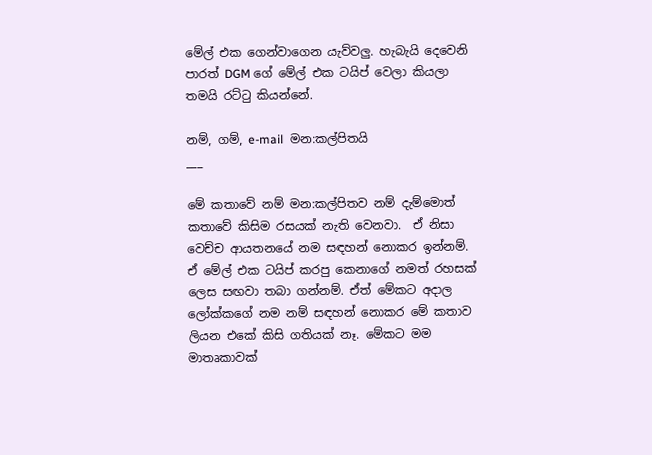මේල් එක ගෙන්වාගෙන යැව්වලු. හැබැයි දෙවෙනි පාරත් DGM ගේ මේල් එක ටයිප් වෙලා කියලා තමයි රට්ටු කියන්නේ.

නම්, ගම්, e-mail  මන:කල්පිතයි
___

මේ කතාවේ නම් මන:කල්පිතව නම් දැම්මොත් කතාවේ කිසිම රසයක් නැති වෙනවා.  ඒ නිසා වෙච්ච ආයතනයේ නම සඳහන් නොකර ඉන්නම්. ඒ මේල් එක ටයිප් කරපු කෙනාගේ නමත් රහසක් ලෙස සඟවා තබා ගන්නම්. ඒත් මේකට අදාල ලෝක්කගේ නම නම් සඳහන් නොකර මේ කතාව ලියන එකේ කිසි ගතියක් නෑ. මේකට මම මාතෘකාවක්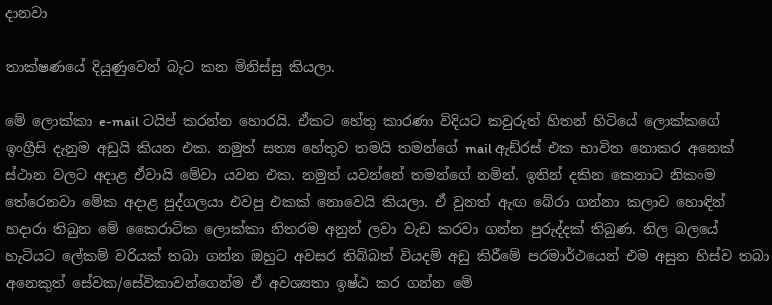දානවා

තාක්ෂණයේ දියුණුවෙන් බැට කන මිනිස්සු කියලා.

මේ ලොක්කා e-mail ටයිප් කරන්න හොරයි. ඒකට හේතු කාරණා විදියට කවුරුත් හිතන් හිටියේ ලොක්කගේ ඉංග්‍රීසි දැනුම අඩුයි කියන එක. නමුත් සත්‍ය හේතුව තමයි තමන්ගේ mail ඇඩ්රස් එක භාවිත නොකර අනෙක් ස්ථාන වලට අදාළ ඒවායි මේවා යවන එක. නමුත් යවන්නේ තමන්ගේ නමින්. ඉතින් දකින කෙනාට නිකංම තේරෙනවා මේක අදාළ පුද්ගලයා එවපු එකක් නොවෙයි කියලා. ඒ වුනත් ඇඟ බේරා ගන්නා කලාව හොඳින් හදාරා තිබුන මේ කෛරාටික ලොක්කා නිතරම අනුන් ලවා වැඩ කරවා ගන්න පුරුද්දක් තිබුණ. නිල බලයේ හැටියට ලේකම් වරියක් තබා ගන්න ඔහුට අවසර තිබ්බත් වියදම් අඩු කිරීමේ පරමාර්ථයෙන් එම අසුන හිස්ව තබා අනෙකුත් සේවක/සේවිකාවන්ගෙන්ම ඒ අවශ්‍යතා ඉෂ්ඨ කර ගන්න මේ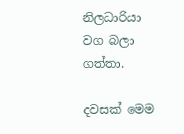නිලධාරියා වග බලා ගත්තා.

දවසක් මෙම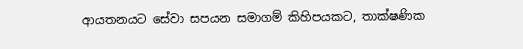ආයතනයට සේවා සපයන සමාගම් කිහිපයකට, තාක්ෂණික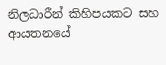නිලධාරීන් කිහිපයකට සහ ආයතනයේ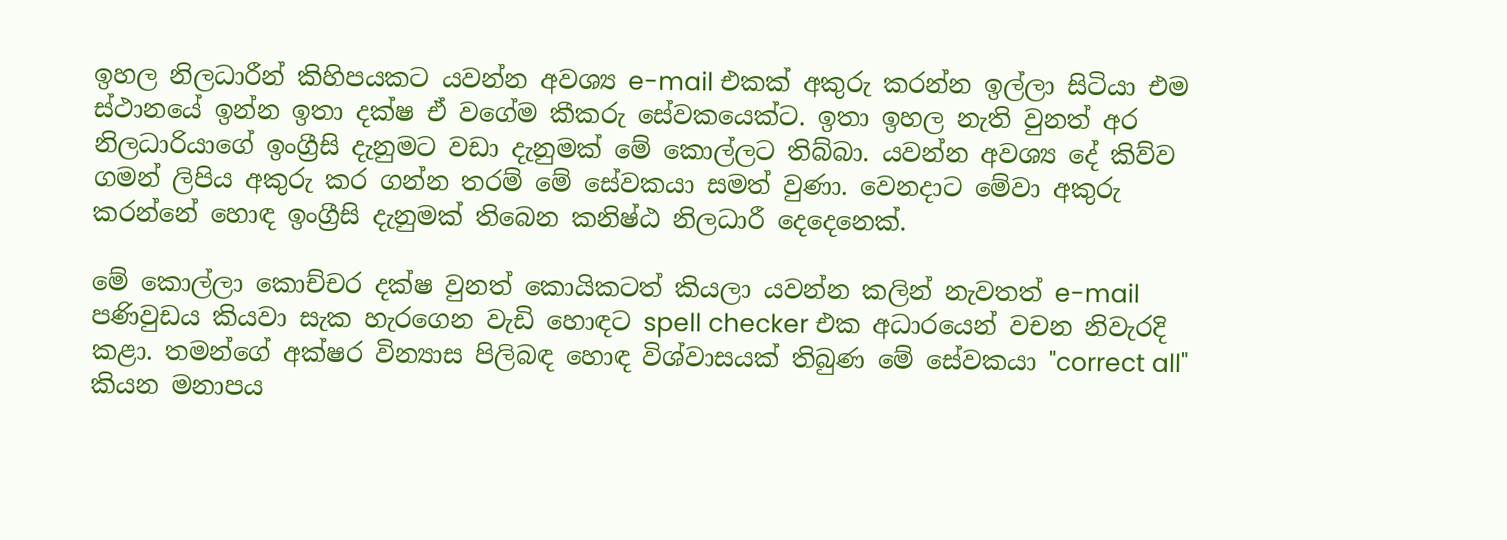ඉහල නිලධාරීන් කිහිපයකට යවන්න අවශ්‍ය e-mail එකක් අකුරු කරන්න ඉල්ලා සිටියා එම ස්ථානයේ ඉන්න ඉතා දක්ෂ ඒ වගේම කීකරු සේවකයෙක්ට. ඉතා ඉහල නැති වුනත් අර නිලධාරියාගේ ඉංග්‍රීසි දැනුමට වඩා දැනුමක් මේ කොල්ලට තිබ්බා. යවන්න අවශ්‍ය දේ කිව්ව ගමන් ලිපිය අකුරු කර ගන්න තරම් මේ සේවකයා සමත් වුණා. වෙනදාට මේවා අකුරු කරන්නේ හොඳ ඉංග්‍රීසි දැනුමක් තිබෙන කනිෂ්ඨ නිලධාරී දෙදෙනෙක්.

මේ කොල්ලා කොච්චර දක්ෂ වුනත් කොයිකටත් කියලා යවන්න කලින් නැවතත් e-mail පණිවුඩය කියවා සැක හැරගෙන වැඩි හොඳට spell checker එක අධාරයෙන් වචන නිවැරදි කළා. තමන්ගේ අක්ෂර වින්‍යාස පිලිබඳ හොඳ විශ්වාසයක් තිබුණ මේ සේවකයා "correct all" කියන මනාපය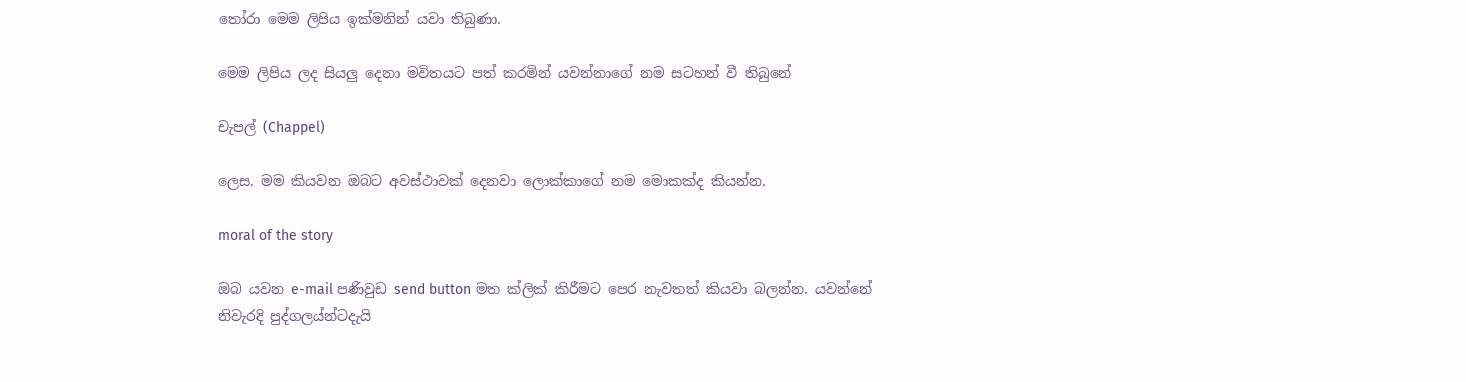තෝරා මෙම ලිපිය ඉක්මනින් යවා තිබුණා.

මෙම ලිපිය ලද සියලු දෙනා මවිතයට පත් කරමින් යවන්නාගේ නම සටහන් වී තිබුනේ

චැපල් (Chappel)

ලෙස. මම කියවන ඔබට අවස්ථාවක් දෙනවා ලොක්කාගේ නම මොකක්ද කියන්න.

moral of the story

ඔබ යවන e-mail පණිවුඩ send button මත ක්ලික් කිරීමට පෙර නැවතත් කියවා බලන්න. යවන්නේ නිවැරදි පුද්ගලය්න්ටදැයි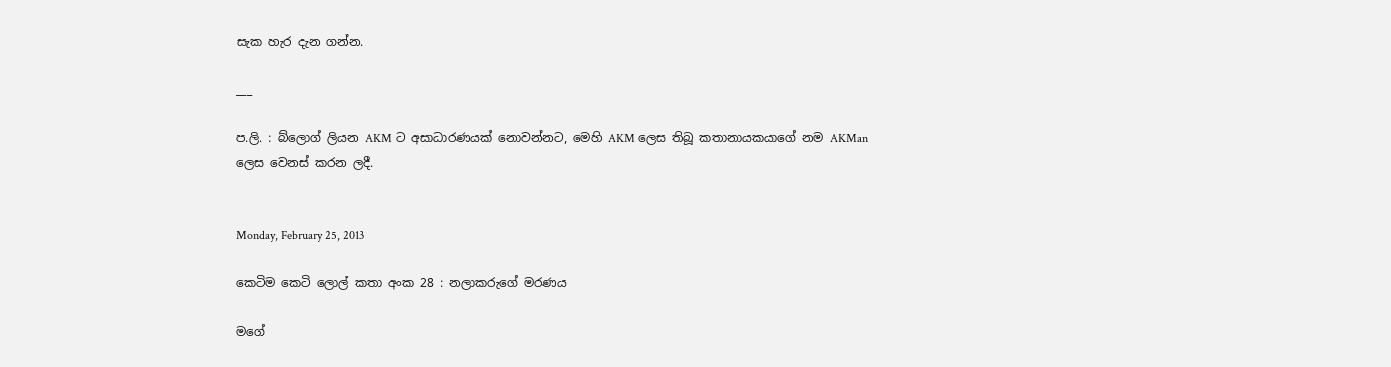සැක හැර දැන ගන්න.

___

ප.ලි. : බ්ලොග් ලියන AKM ට අසාධාරණයක් නොවන්නට, මෙහි AKM ලෙස තිබූ කතානායකයාගේ නම AKMan ලෙස වෙනස් කරන ලදී.


Monday, February 25, 2013

කෙටිම කෙටි ලොල් කතා අංක 28 : නලාකරුගේ මරණය

මගේ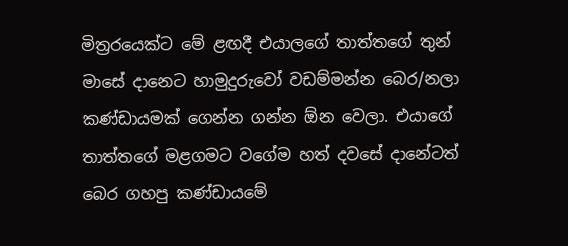මිත්‍රරයෙක්ට මේ ළඟදී එයාලගේ තාත්තගේ තුන් මාසේ දානෙට හාමුදුරුවෝ වඩම්මන්න බෙර/නලා කණ්ඩායමක් ගෙන්න ගන්න ඕන වෙලා. එයාගේ තාත්තගේ මළගමට වගේම හත් දවසේ දානේටත් බෙර ගහපු කණ්ඩායමේ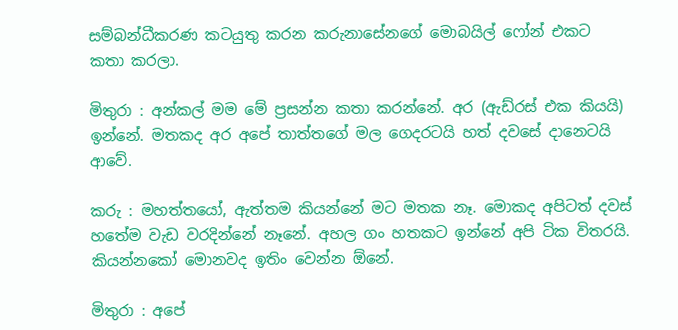සම්බන්ධීකරණ කටයුතු කරන කරුනාසේනගේ මොබයිල් ෆෝන් එකට කතා කරලා.

මිතුරා : අන්කල් මම මේ ප්‍රසන්න කතා කරන්නේ. අර (ඇඩ්රස් එක කියයි) ඉන්නේ. මතකද අර අපේ තාත්තගේ මල ගෙදරටයි හත් දවසේ දානෙටයි ආවේ.

කරු : මහත්තයෝ, ඇත්තම කියන්නේ මට මතක නෑ. මොකද අපිටත් දවස් හතේම වැඩ වරදින්නේ නෑනේ. අහල ගං හතකට ඉන්නේ අපි ටික විතරයි. කියන්නකෝ මොනවද ඉතිං වෙන්න ඕනේ.

මිතුරා : අපේ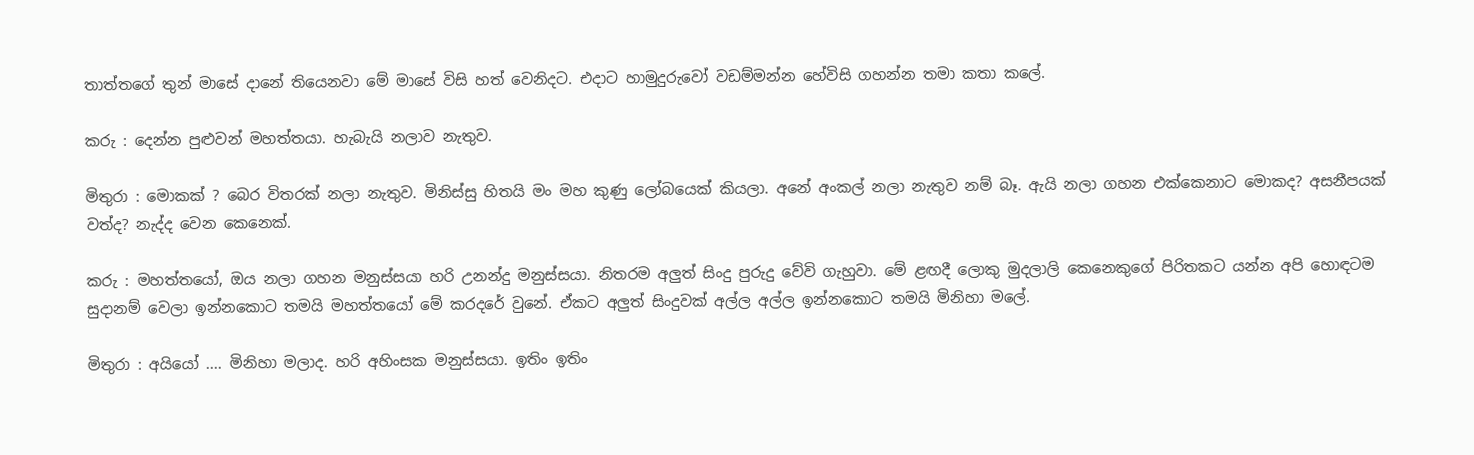තාත්තගේ තුන් මාසේ දානේ තියෙනවා මේ මාසේ විසි හත් වෙනිදට. එදාට හාමුදුරුවෝ වඩම්මන්න හේවිසි ගහන්න තමා කතා කලේ.

කරු : දෙන්න පුළුවන් මහත්තයා. හැබැයි නලාව නැතුව.

මිතුරා : මොකක් ? බෙර විතරක් නලා නැතුව. මිනිස්සු හිතයි මං මහ කුණු ලෝබයෙක් කියලා. අනේ අංකල් නලා නැතුව නම් බෑ. ඇයි නලා ගහන එක්කෙනාට මොකද? අසනීපයක් වත්ද? නැද්ද වෙන කෙනෙක්.

කරු : මහත්තයෝ, ඔය නලා ගහන මනුස්සයා හරි උනන්දු මනුස්සයා. නිතරම අලුත් සිංදු පුරුදු වේවි ගැහුවා. මේ ළඟදී ලොකු මුදලාලි කෙනෙකුගේ පිරිතකට යන්න අපි හොඳටම සුදානම් වෙලා ඉන්නකොට තමයි මහත්තයෝ මේ කරදරේ වුනේ. ඒකට අලුත් සිංදුවක් අල්ල අල්ල ඉන්නකොට තමයි මිනිහා මලේ.

මිතුරා : අයියෝ .... මිනිහා මලාද. හරි අහිංසක මනුස්සයා. ඉතිං ඉතිං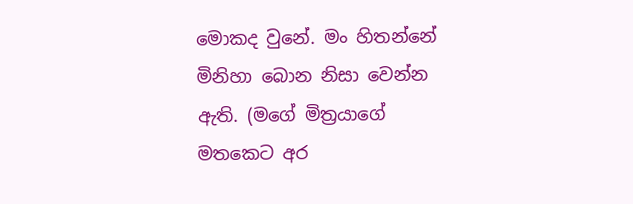මොකද වුනේ. මං හිතන්නේ මිනිහා බොන නිසා වෙන්න ඇති. (මගේ මිත්‍රයාගේ මතකෙට අර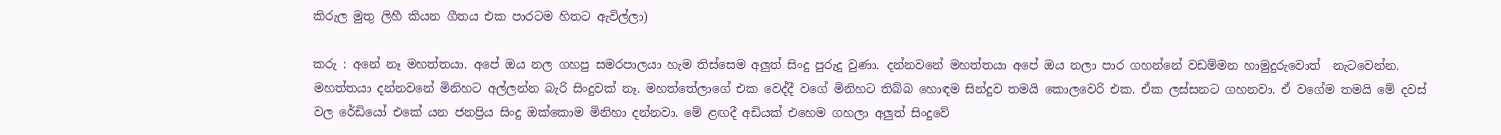කිරුල මුතු ලිහී කියන ගීතය එක පාරටම හිතට ඇවිල්ලා)

කරු : අනේ නෑ මහත්තයා. අපේ ඔය නල ගහපු සමරපාලයා හැම තිස්සෙම අලුත් සිංදු පුරුදු වුණා. දන්නවනේ මහත්තයා අපේ ඔය නලා පාර ගහන්නේ වඩම්මන හාමුදුරුවොත්  නැටවෙන්න.  මහත්තයා දන්නවනේ මිනිහට අල්ලන්න බැරි සිංදුවක් නෑ. මහත්තේලාගේ එක වෙද්දී වගේ මිනිහට තිබ්බ හොඳම සින්දුව තමයි කොලවෙරි එක. ඒක ලස්සනට ගහනවා. ඒ වගේම තමයි මේ දවස් වල රේඩියෝ එකේ යන ජනප්‍රිය සිංදු ඔක්කොම මිනිහා දන්නවා. මේ ළඟදී අඩියක් එහෙම ගහලා අලුත් සිංදුවේ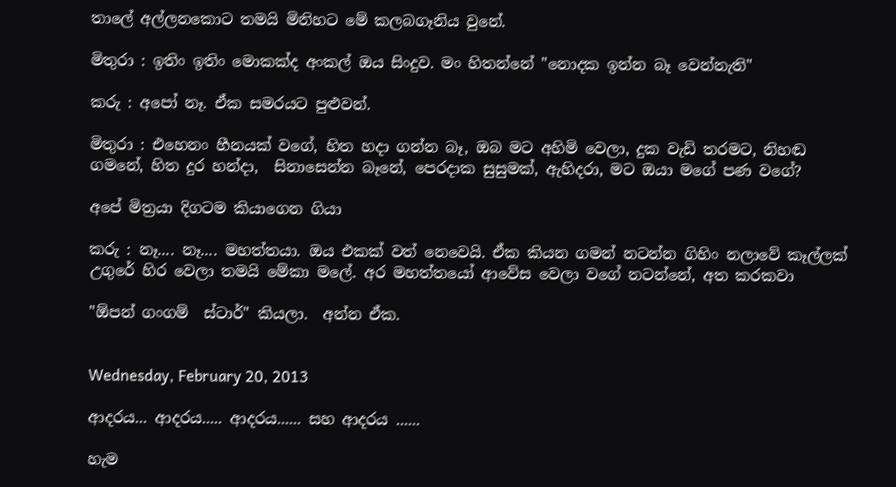තාලේ අල්ලනකොට තමයි මිනිහට මේ කලබගෑනිය වුනේ.

මිතුරා : ඉතිං ඉතිං මොකක්ද අංකල් ඔය සිංදුව. මං හිතන්නේ "නොදක ඉන්න බෑ වෙන්නැති"

කරු : අපෝ නෑ. ඒක සමරයට පුළුවන්.

මිතුරා : එහෙනං හීනයක් වගේ, හිත හදා ගන්න බෑ, ඔබ මට අහිමි වෙලා, දුක වැඩි තරමට, නිහඬ ගමනේ, හිත දුර හන්දා,  සිනාසෙන්න බෑනේ, පෙරදාක සුසුමක්, ඇහිදරා, මට ඔයා මගේ පණ වගේ?

අපේ මිත්‍රයා දිගටම කියාගෙන ගියා

කරු : නෑ.... නෑ.... මහත්තයා. ඔය එකක් වත් නෙවෙයි. ඒක කියන ගමන් නටන්න ගිහිං නලාවේ කෑල්ලක් උගුරේ හිර වෙලා තමයි මේකා මලේ. අර මහත්තයෝ ආවේස වෙලා වගේ නටන්නේ, අත කරකවා

"ඕපන් ගංගම්  ස්ටාර්" කියලා.  අන්න ඒක.


Wednesday, February 20, 2013

ආදරය... ආදරය..... ආදරය...... සහ ආදරය ......

හැම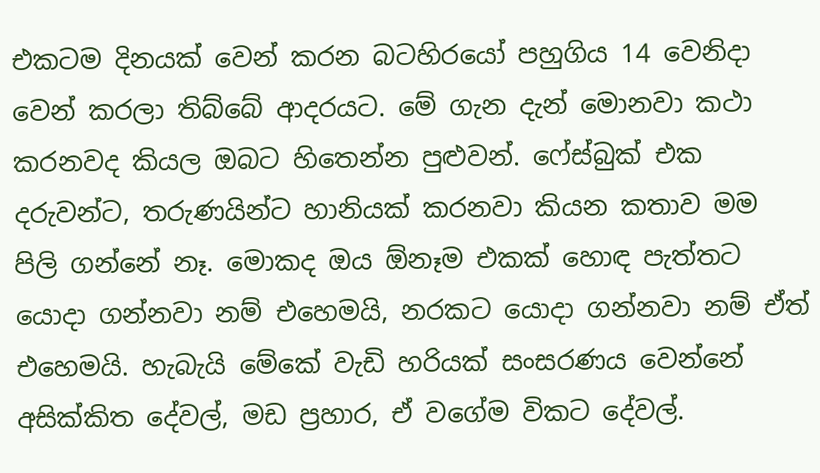එකටම දිනයක් වෙන් කරන බටහිරයෝ පහුගිය 14 වෙනිදා වෙන් කරලා තිබ්බේ ආදරයට. මේ ගැන දැන් මොනවා කථා කරනවද කියල ඔබට හිතෙන්න පුළුවන්. ෆේස්බුක් එක දරුවන්ට, තරුණයින්ට හානියක් කරනවා කියන කතාව මම පිලි ගන්නේ නෑ. මොකද ඔය ඕනෑම එකක් හොඳ පැත්තට යොදා ගන්නවා නම් එහෙමයි, නරකට යොදා ගන්නවා නම් ඒත් එහෙමයි. හැබැයි මේකේ වැඩි හරියක් සංසරණය වෙන්නේ අසික්කිත දේවල්, මඩ ප්‍රහාර, ඒ වගේම විකට දේවල්.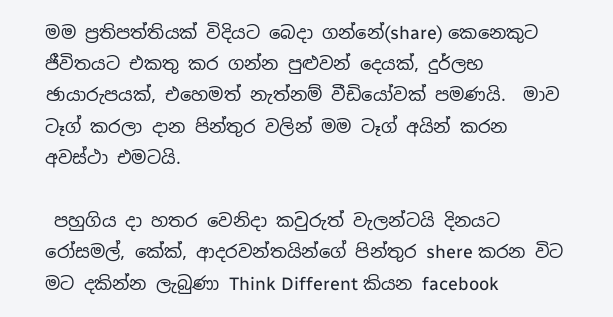මම ප්‍රතිපත්තියක් විදියට බෙදා ගන්නේ(share) කෙනෙකුට ජීවිතයට එකතු කර ගන්න පුළුවන් දෙයක්, දුර්ලභ ඡායාරුපයක්, එහෙමත් නැත්නම් වීඩියෝවක් පමණයි.  මාව ටෑග් කරලා දාන පින්තුර වලින් මම ටෑග් අයින් කරන අවස්ථා එමටයි.

 පහුගිය දා හතර වෙනිදා කවුරුත් වැලන්ටයි දිනයට රෝසමල්, කේක්, ආදරවන්තයින්ගේ පින්තුර shere කරන විට මට දකින්න ලැබුණා Think Different කියන facebook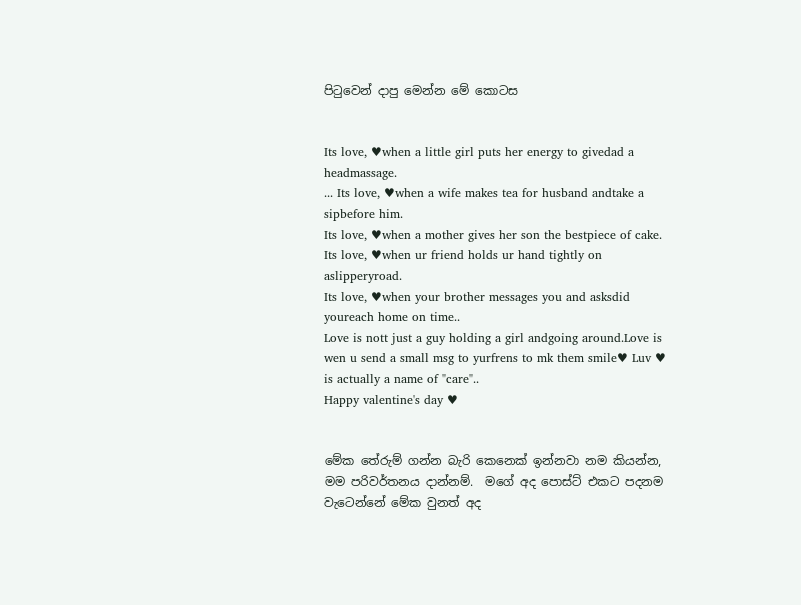පිටුවෙන් දාපු මෙන්න මේ කොටස


Its love, ♥when a little girl puts her energy to givedad a headmassage.
... Its love, ♥when a wife makes tea for husband andtake a sipbefore him.
Its love, ♥when a mother gives her son the bestpiece of cake.
Its love, ♥when ur friend holds ur hand tightly on aslipperyroad.
Its love, ♥when your brother messages you and asksdid youreach home on time..
Love is nott just a guy holding a girl andgoing around.Love is wen u send a small msg to yurfrens to mk them smile♥ Luv ♥ is actually a name of "care"..
Happy valentine's day ♥


මේක තේරුම් ගන්න බැරි කෙනෙක් ඉන්නවා නම කියන්න, මම පරිවර්තනය දාන්නම්.  මගේ අද පොස්ට් එකට පදනම වැටෙන්නේ මේක වුනත් අද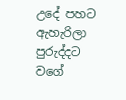උදේ පහට ඇහැරිලා පුරුද්දට වගේ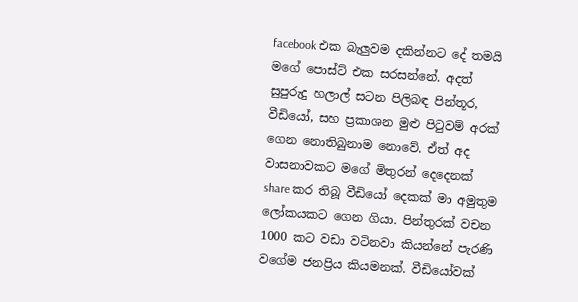facebook එක බැලුවම දකින්නට දේ තමයි මගේ පොස්ට් එක සරසන්නේ. අදත් සුපුරුදු හලාල් සටන පිලිබඳ පින්තූර, වීඩියෝ, සහ ප්‍රකාශන මුළු පිටුවම් අරක් ගෙන නොතිබුනාම නොවේ. ඒත් අද වාසනාවකට මගේ මිතුරන් දෙදෙනක් share කර තිබූ වීඩියෝ දෙකක් මා අමුතුම ලෝකයකට ගෙන ගියා. පින්තුරක් වචන 1000 කට වඩා වටිනවා කියන්නේ පැරණි වගේම ජනප්‍රිය කියමනක්. වීඩියෝවක්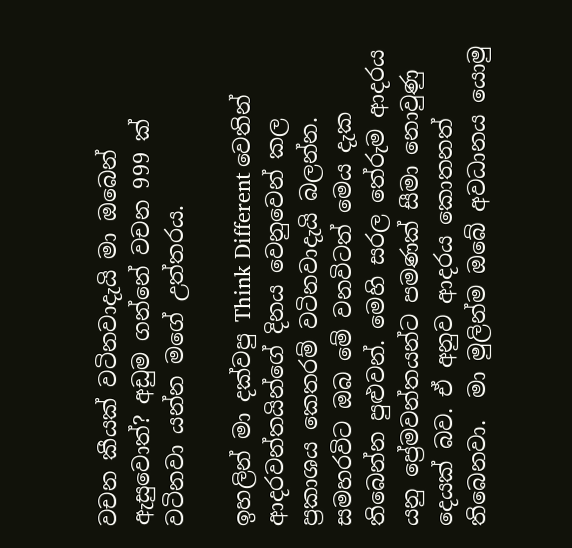වචන කීයක් වටිනවාදැයි මා ඔබෙන් ඇසුවොත්? අඩුම ගන්නේ වචන 999 ක් වටිනවා යන්න මගේ උත්තරය.

ඉහලින් මා දක්වපු Think Different වෙතින් ආදරවන්තයින්ගේ දිනය වෙනුවෙන් කල ප්‍රකාශය කෙතරම් වටිනවාදැයි බලන්න. සමහරවිට ඔබ මේ වනවිටත් මෙය දැක තිබෙන්න පුළුවන්. මෙහි සරල තේරුම ආදරය යනු ප්‍රේමවන්තයන්ට පමණක් සීමා නොවුණු දෙයක් බව. ඒ අනුව ආදරය කොතනත් තිබෙනවා.  මා මුලින්ම ඔබේ අවධානය යොමු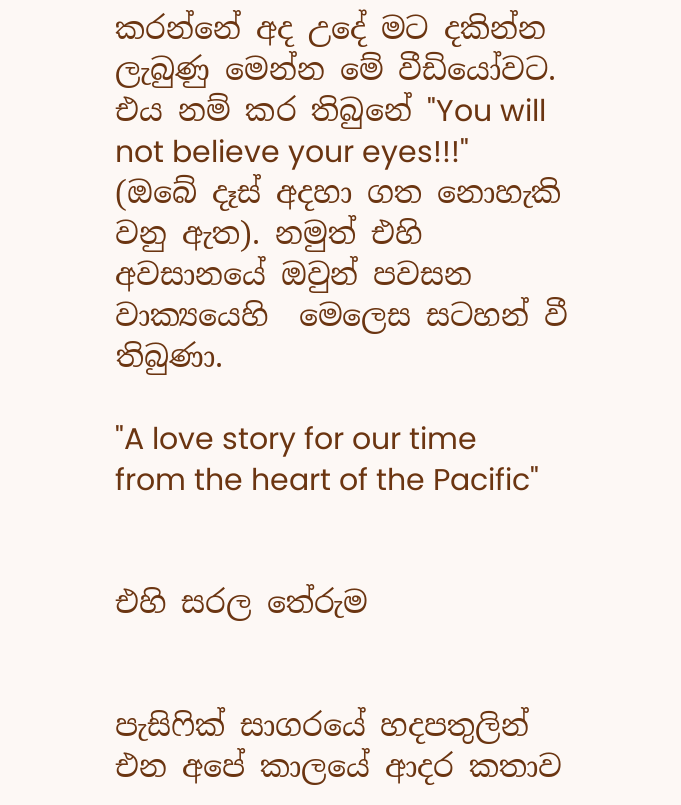කරන්නේ අද උදේ මට දකින්න ලැබුණු මෙන්න මේ වීඩියෝවට. එය නම් කර තිබුනේ "You will not believe your eyes!!!" (ඔබේ දෑස් අදහා ගත නොහැකි වනු ඇත). නමුත් එහි අවසානයේ ඔවුන් පවසන වාක්‍යයෙහි  මෙලෙස සටහන් වී තිබුණා.

"A love story for our time from the heart of the Pacific"


එහි සරල තේරුම


පැසිෆික් සාගරයේ හදපතුලින් එන අපේ කාලයේ ආදර කතාව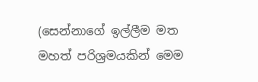(සෙන්නාගේ ඉල්ලීම මත මහත් පරිශ්‍රමයකින් මෙම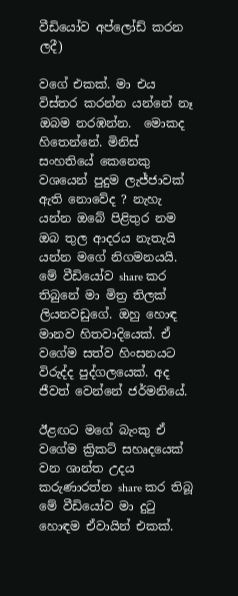වීඩියෝව අප්ලෝඩ් කරන ලදී)

වගේ එකක්. මා එය විස්තර කරන්න යන්නේ නෑ ඔබම නරඹන්න.  මොකද හිතෙන්නේ. මිනිස් සංහතියේ කෙනෙකු වශයෙන් පුදුම ලැජ්ජාවක් ඇති නොවේද ? නැහැ යන්න ඔබේ පිළිතුර නම ඔබ තුල ආදරය නැතැයි යන්න මගේ නිගමනයයි.  මේ වීඩියෝව share කර තිබුනේ මා මිත්‍ර තිලක් ලියනවඩුගේ. ඔහු හොඳ මානව හිතවාදියෙක්. ඒ වගේම සත්ව හිංසනයට විරුද්ද පුද්ගලයෙක්. අද ජීවත් වෙන්නේ ජර්මනියේ.

ඊළඟට මගේ බැංකු ඒ වගේම ක්‍රිකට් සහෘදයෙක් වන ශාන්ත උදය කරුණාරත්න share කර තිබූ මේ වීඩියෝව මා දුටු හොඳම ඒවායින් එකක්.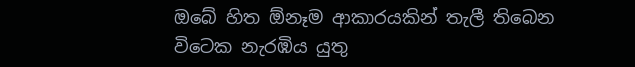ඔබේ හිත ඕනෑම ආකාරයකින් තැලී තිබෙන විටෙක නැරඹිය යුතු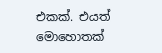එකක්. එයත් මොහොතක්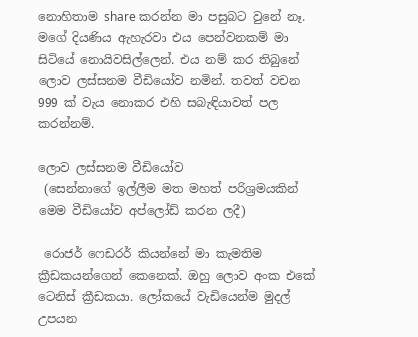නොහිතාම share කරන්න මා පසුබට වුනේ නෑ. මගේ දියණිය ඇහැරවා එය පෙන්වනකම් මා සිටියේ නොයිවසිල්ලෙන්. එය නම් කර තිබුනේ ලොව ලස්සනම වීඩියෝව නමින්. තවත් වචන 999 ක් වැය නොකර එහි සබැඳියාවත් පල කරන්නම්.

ලොව ලස්සනම වීඩියෝව
 (සෙන්නාගේ ඉල්ලීම මත මහත් පරිශ්‍රමයකින්  මෙම වීඩියෝව අප්ලෝඩ් කරන ලදී)

 රොජර් ෆෙඩරර් කියන්නේ මා කැමතිම ක්‍රීඩකයන්ගෙන් කෙනෙක්. ඔහු ලොව අංක එකේ ටෙනිස් ක්‍රීඩකයා. ලෝකයේ වැඩියෙන්ම මුදල් උපයන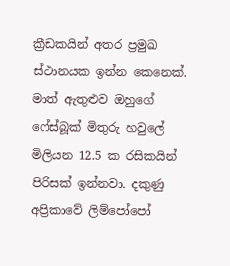ක්‍රීඩකයින් අතර ප්‍රමුඛ ස්ථානයක ඉන්න කෙනෙක්. මාත් ඇතුළුව ඔහුගේ ෆේස්බූක් මිතුරු හවුලේ මිලියන 12.5 ක රසිකයින් පිරිසක් ඉන්නවා. දකුණු අප්‍රිකාවේ ලිම්පෝපෝ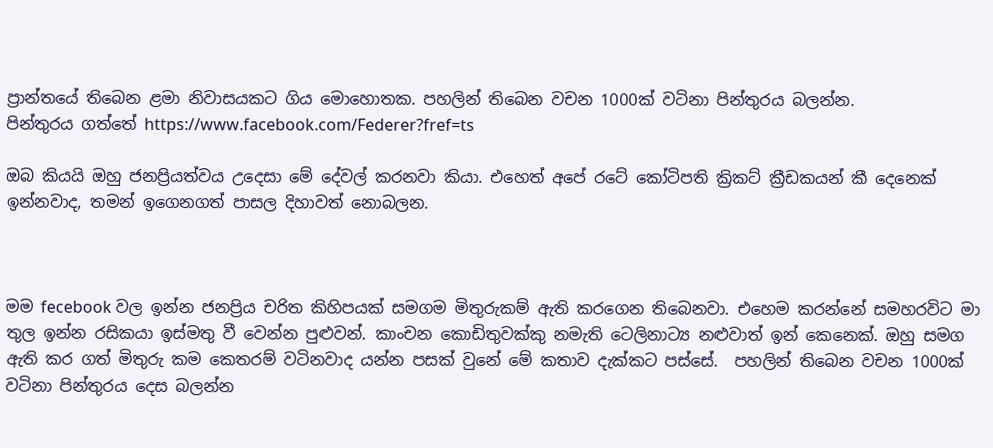ප්‍රාන්තයේ තිබෙන ළමා නිවාසයකට ගිය මොහොතක. පහලින් තිබෙන වචන 1000ක් වටිනා පින්තුරය බලන්න.
පින්තුරය ගත්තේ https://www.facebook.com/Federer?fref=ts

ඔබ කියයි ඔහු ජනප්‍රියත්වය උදෙසා මේ දේවල් කරනවා කියා. එහෙත් අපේ රටේ කෝටිපති ක්‍රිකට් ක්‍රීඩකයන් කී දෙනෙක් ඉන්නවාද, තමන් ඉගෙනගත් පාසල දිහාවත් නොබලන.



මම fecebook වල ඉන්න ජනප්‍රිය චරිත කිහිපයක් සමගම මිතුරුකම් ඇති කරගෙන තිබෙනවා. එහෙම කරන්නේ සමහරවිට මා තුල ඉන්න රසිකයා ඉස්මතු වී වෙන්න පුළුවන්. කාංචන කොඩිතුවක්කු නමැති ටෙලිනාට්‍ය නළුවාත් ඉන් කෙනෙක්. ඔහු සමග ඇති කර ගත් මිතුරු කම කෙතරම් වටිනවාද යන්න පසක් වුනේ මේ කතාව දැක්කට පස්සේ.  පහලින් තිබෙන වචන 1000ක් වටිනා පින්තුරය දෙස බලන්න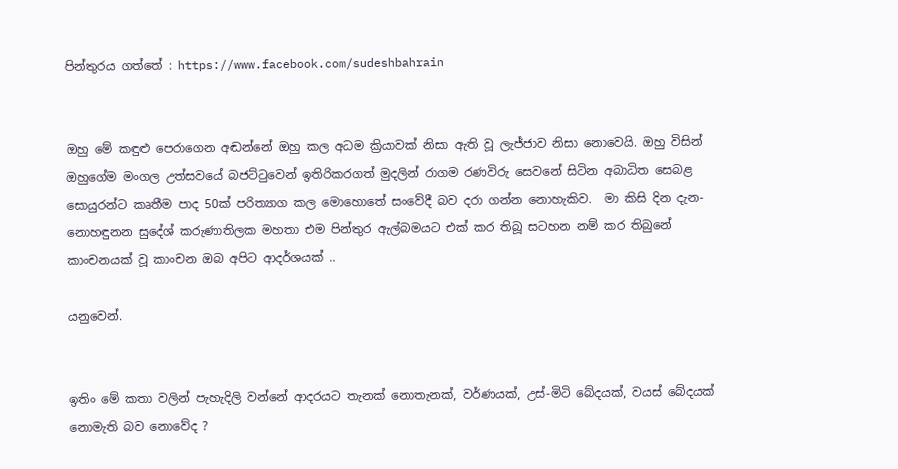පින්තුරය ගත්තේ : https://www.facebook.com/sudeshbahrain


ඔහු මේ කඳුළු පෙරාගෙන අඬන්නේ ඔහු කල අධම ක්‍රියාවක් නිසා ඇති වූ ලැජ්ජාව නිසා නොවෙයි. ඔහු විසින් ඔහුගේම මංගල උත්සවයේ බජට්ටුවෙන් ඉතිරිකරගත් මුදලින් රාගම රණවිරු සෙවනේ සිටින අබාධිත සෙබළ සොයුරන්ට කෘතීම පාද 50ක් පරිත්‍යාග කල මොහොතේ සංවේදී බව දරා ගන්න නොහැකිව.  මා කිසි දින දැන-නොහඳුනන සුදේශ් කරුණාතිලක මහතා එම පින්තුර ඇල්බමයට එක් කර තිබූ සටහන නම් කර තිබුනේ
කාංචනයක් වූ කාංචන ඔබ අපිට ආදර්ශයක් ..

යනුවෙන්.


ඉතිං මේ කතා වලින් පැහැදිලි වන්නේ ආදරයට තැනක් නොතැනක්, වර්ණයක්, උස්-මිටි බේදයක්, වයස් බේදයක් නොමැති බව නොවේද ?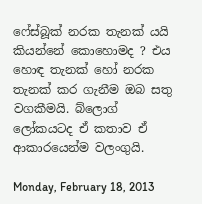ෆේස්බූක් නරක තැනක් යයි කියන්නේ කොහොමද ? එය හොඳ තැනක් හෝ නරක තැනක් කර ගැනීම ඔබ සතු වගකීමයි. බ්ලොග් ලෝකයටද ඒ කතාව ඒ ආකාරයෙන්ම වලංගුයි.

Monday, February 18, 2013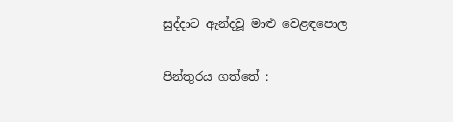සුද්දාට ඇන්දවූ මාළු වෙළඳපොල

පින්තුරය ගත්තේ :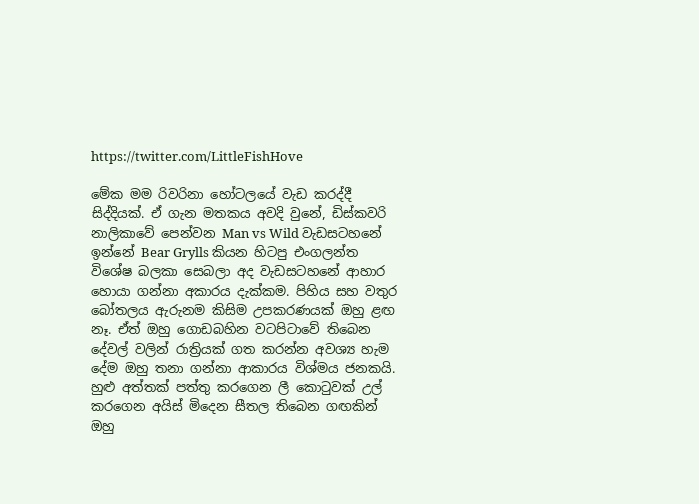https://twitter.com/LittleFishHove

මේක මම රිවරිනා හෝටලයේ වැඩ කරද්දී සිද්දියක්. ඒ ගැන මතකය අවදි වුනේ, ඩිස්කවරි නාලිකාවේ පෙන්වන Man vs Wild වැඩසටහනේ ඉන්නේ Bear Grylls කියන හිටපු එංගලන්ත විශේෂ බලකා සෙබලා අද වැඩසටහනේ ආහාර හොයා ගන්නා අකාරය දැක්කම. පිහිය සහ වතුර බෝතලය ඇරුනම කිසිම උපකරණයක් ඔහු ළඟ නෑ. ඒත් ඔහු ගොඩබහින වටපිටාවේ තිබෙන දේවල් වලින් රාත්‍රියක් ගත කරන්න අවශ්‍ය හැම දේම ඔහු තනා ගන්නා ආකාරය විශ්මය ජනකයි. හුළු අත්තක් පත්තු කරගෙන ලී කොටුවක් උල් කරගෙන අයිස් මිදෙන සීතල තිබෙන ගඟකින් ඔහු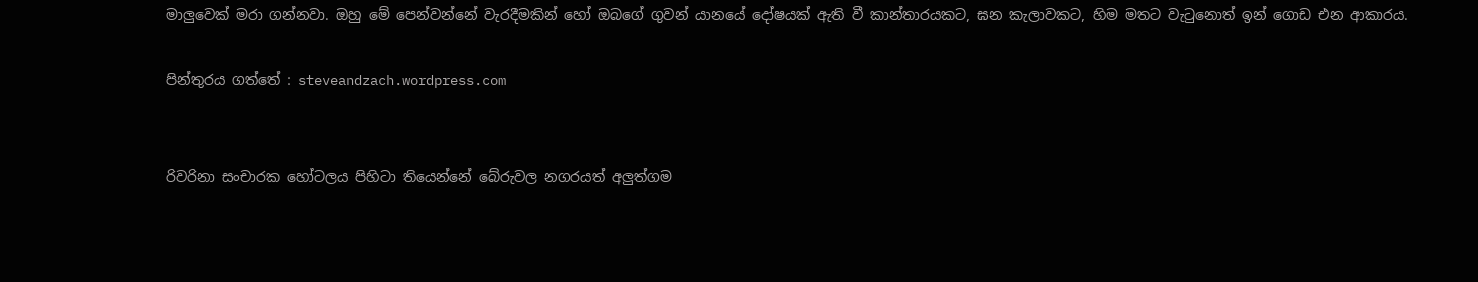මාලුවෙක් මරා ගන්නවා. ඔහු මේ පෙන්වන්නේ වැරදීමකින් හෝ ඔබගේ ගුවන් යානයේ දෝෂයක් ඇති වී කාන්තාරයකට, ඝන කැලාවකට, හිම මතට වැටුනොත් ඉන් ගොඩ එන ආකාරය.

පින්තුරය ගත්තේ : steveandzach.wordpress.com


රිවරිනා සංචාරක හෝටලය පිහිටා තියෙන්නේ බේරුවල නගරයත් අලුත්ගම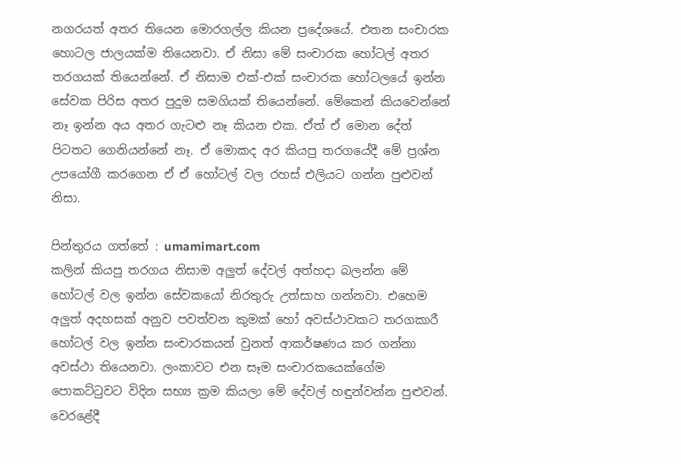නගරයත් අතර තියෙන මොරගල්ල කියන ප්‍රදේශයේ. එතන සංචාරක හොටල ජාලයක්ම තියෙනවා. ඒ නිසා මේ සංචාරක හෝටල් අතර තරගයක් තියෙන්නේ. ඒ නිසාම එක්-එක් සංචාරක හෝටලයේ ඉන්න සේවක පිරිස අතර පුදුම සමගියක් තියෙන්නේ. මේකෙන් කියවෙන්නේ නෑ ඉන්න අය අතර ගැටළු නෑ කියන එක. ඒත් ඒ මොන දේත් පිටතට ගෙනියන්නේ නෑ. ඒ මොකද අර කියපු තරගයේදී මේ ප්‍රශ්න උපයෝගී කරගෙන ඒ ඒ හෝටල් වල රහස් එලියට ගන්න පුළුවන් නිසා.

පින්තුරය ගත්තේ : umamimart.com
කලින් කියපු තරගය නිසාම අලුත් දේවල් අත්හදා බලන්න මේ හෝටල් වල ඉන්න සේවකයෝ නිරතුරු උත්සාහ ගන්නවා. එහෙම අලුත් අදහසක් අනුව පවත්වන කුමක් හෝ අවස්ථාවකට තරගකාරී හෝටල් වල ඉන්න සංචාරකයන් වුනත් ආකර්ෂණය කර ගන්නා අවස්ථා තියෙනවා. ලංකාවට එන සෑම සංචාරකයෙක්ගේම පොකට්ටුවට විදින සභ්‍ය ක්‍රම කියලා මේ දේවල් හඳුන්වන්න පුළුවන්. වෙරළේදී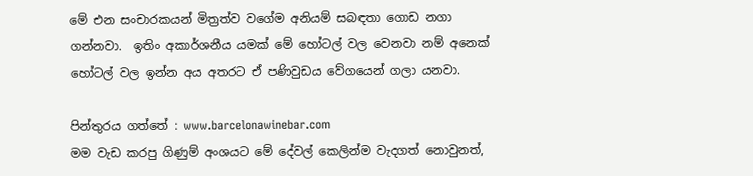මේ එන සංචාරකයන් මිත්‍රත්ව වගේම අනියම් සබඳතා ගොඩ නගා ගන්නවා.  ඉතිං අකාර්ශනීය යමක් මේ හෝටල් වල වෙනවා නම් අනෙක් හෝටල් වල ඉන්න අය අතරට ඒ පණිවුඩය වේගයෙන් ගලා යනවා.

පින්තුරය ගත්තේ : www.barcelonawinebar.com
මම වැඩ කරපු ගිණුම් අංශයට මේ දේවල් කෙලින්ම වැදගත් නොවුනත්,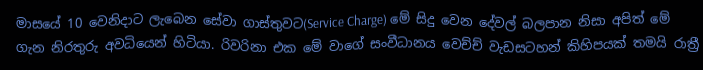මාසයේ 10 වෙනිදාට ලැබෙන සේවා ගාස්තුවට(Service Charge) මේ සිදු වෙන දේවල් බලපාන නිසා අපිත් මේ ගැන නිරතුරු අවධියෙන් හිටියා. රිවරිනා එක මේ වාගේ සංවීධානය වෙච්ච් වැඩසටහන් කිහිපයක් තමයි රාත්‍රී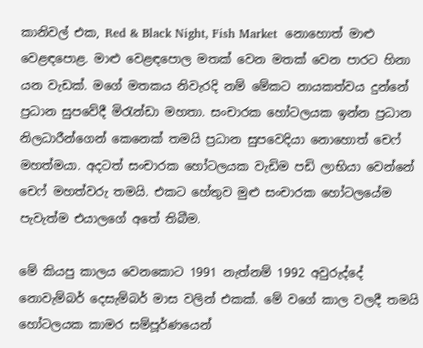කානිවල් එක, Red & Black Night, Fish Market  නොහොත් මාළු වෙළඳපොළ. මාළු වෙළඳපොල මතක් වෙන මතක් වෙන පාරට හිනා යන වැඩක්. මගේ මතකය නිවැරදි නම් මේකට නායකත්වය දුන්නේ ප්‍රධාන සුපවේදී මිරැන්ඩා මහතා. සංචාරක හෝටලයක ඉන්න ප්‍රධාන නිලධාරීන්ගෙන් කෙනෙක් තමයි ප්‍රධාන සුපවෙදියා නොහොත් චෙෆ් මහත්මයා. අදටත් සංචාරක හෝටලයක වැඩිම පඩි ලාභියා වෙන්නේ චෙෆ් මහත්වරු තමයි. එකට හේතුව මුළු සංචාරක හෝටලයේම පැවැත්ම එයාලගේ අතේ තිබීම.

මේ කියපු කාලය වෙනකොට 1991 නැත්නම් 1992 අවුරුද්දේ නොවැම්බර් දෙසැම්බර් මාස වලින් එකක්. මේ වගේ කාල වලදී තමයි හෝටලයක කාමර සම්පූර්ණයෙන්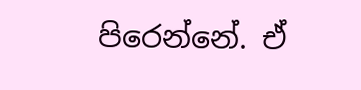පිරෙන්නේ. ඒ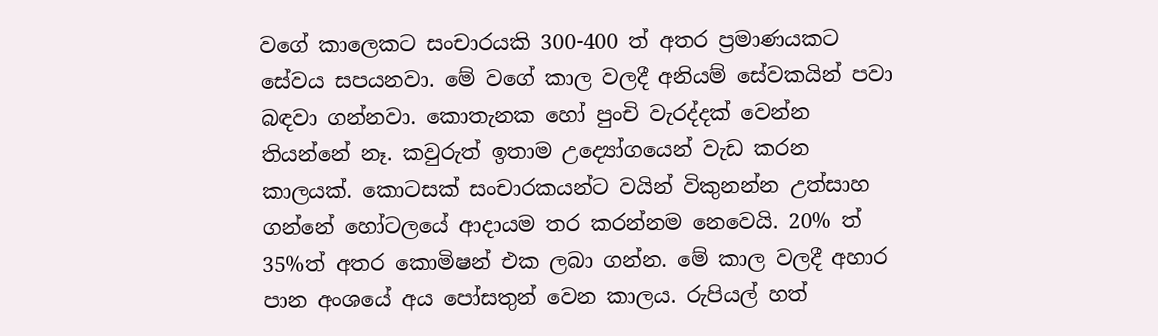වගේ කාලෙකට සංචාරයකි 300-400 ත් අතර ප්‍රමාණයකට සේවය සපයනවා. මේ වගේ කාල වලදී අනියම් සේවකයින් පවා බඳවා ගන්නවා. කොතැනක හෝ පුංචි වැරද්දක් වෙන්න තියන්නේ නෑ. කවුරුත් ඉතාම උද්‍යෝගයෙන් වැඩ කරන කාලයක්. කොටසක් සංචාරකයන්ට වයින් විකුනන්න උත්සාහ ගන්නේ හෝටලයේ ආදායම තර කරන්නම නෙවෙයි. 20% ත් 35%ත් අතර කොමිෂන් එක ලබා ගන්න. මේ කාල වලදී අහාර පාන අංශයේ අය පෝසතුන් වෙන කාලය. රුපියල් හත්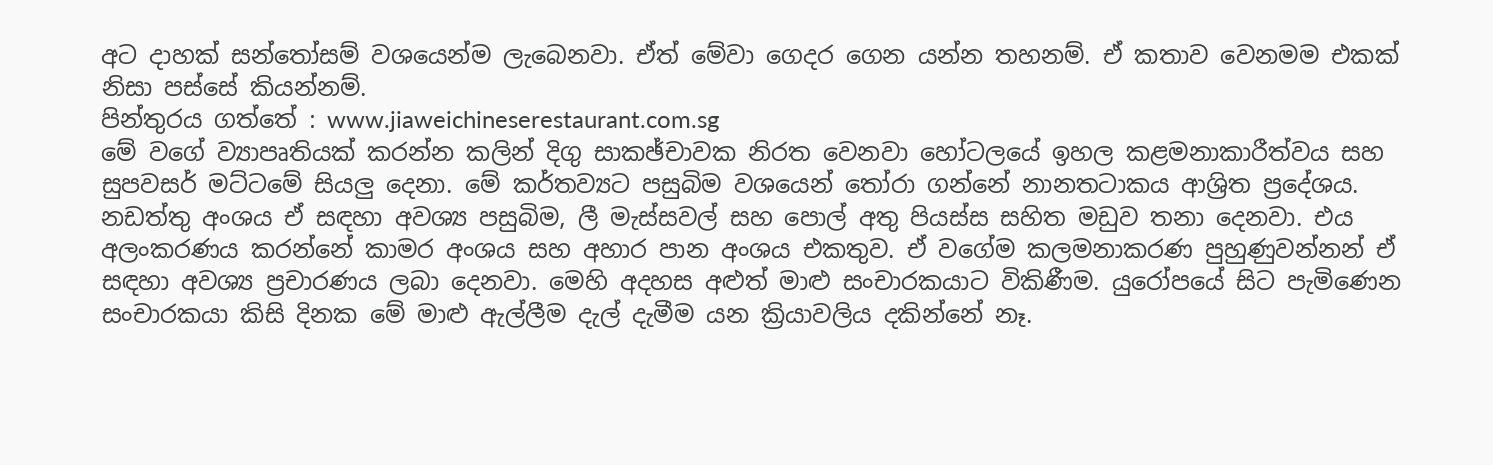අට දාහක් සන්තෝසම් වශයෙන්ම ලැබෙනවා. ඒත් මේවා ගෙදර ගෙන යන්න තහනම්. ඒ කතාව වෙනමම එකක් නිසා පස්සේ කියන්නම්.
පින්තුරය ගත්තේ : www.jiaweichineserestaurant.com.sg
මේ වගේ ව්‍යාපෘතියක් කරන්න කලින් දිගු සාකඡ්චාවක නිරත වෙනවා හෝටලයේ ඉහල කළමනාකාරීත්වය සහ සුපවසර් මට්ටමේ සියලු දෙනා. මේ කර්තව්‍යට පසුබිම වශයෙන් තෝරා ගන්නේ නානතටාකය ආශ්‍රිත ප්‍රදේශය. නඩත්තු අංශය ඒ සඳහා අවශ්‍ය පසුබිම, ලී මැස්සවල් සහ පොල් අතු පියස්ස සහිත මඩුව තනා දෙනවා. එය අලංකරණය කරන්නේ කාමර අංශය සහ අහාර පාන අංශය එකතුව. ඒ වගේම කලමනාකරණ පුහුණුවන්නන් ඒ සඳහා අවශ්‍ය ප්‍රචාරණය ලබා දෙනවා. මෙහි අදහස අළුත් මාළු සංචාරකයාට විකිණීම. යුරෝපයේ සිට පැමිණෙන සංචාරකයා කිසි දිනක මේ මාළු ඇල්ලීම දැල් දැමීම යන ක්‍රියාවලිය දකින්නේ නෑ.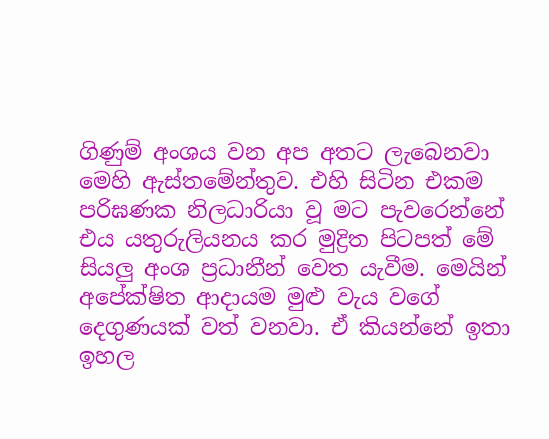ගිණුම් අංශය වන අප අතට ලැබෙනවා මෙහි ඇස්තමේන්තුව. එහි සිටින එකම පරිඝණක නිලධාරියා වූ මට පැවරෙන්නේ එය යතුරුලියනය කර මුද්‍රිත පිටපත් මේ සියලු අංශ ප්‍රධානීන් වෙත යැවීම. මෙයින් අපේක්ෂිත ආදායම මුළු වැය වගේ දෙගුණයක් වත් වනවා. ඒ කියන්නේ ඉතා ඉහල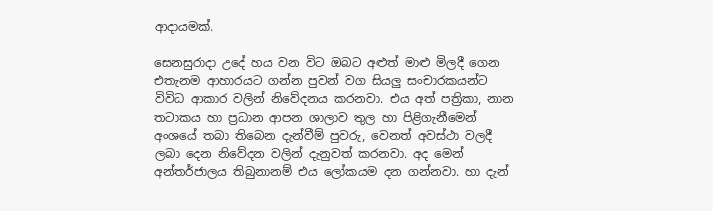ආදායමක්.

සෙනසුරාදා උදේ හය වන විට ඔබට අළුත් මාළු මිලදී ගෙන එතැනම ආහාරයට ගන්න පුවන් වග සියලු සංචාරකයන්ට විවිධ ආකාර වලින් නිවේදනය කරනවා. එය අත් පත්‍රිකා, නාන තටාකය හා ප්‍රධාන ආපන ශාලාව තුල හා පිළිගැනීමෙන් අංශයේ තබා තිබෙන දැන්වීම් පුවරු, වෙනත් අවස්ථා වලදී ලබා දෙන නිවේදන වලින් දැනුවත් කරනවා. අද මෙන් අන්තර්ජාලය තිබුනානම් එය ලෝකයම දන ගන්නවා. හා දැන්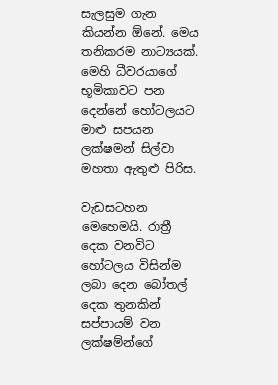සැලසුම ගැන කියන්න ඕනේ. මෙය තනිකරම නාට්‍යයක්. මෙහි ධීවරයාගේ භූමිකාවට පන දෙන්නේ හෝටලයට මාළු සපයන ලක්ෂමන් සිල්වා මහතා ඇතුළු පිරිස.

වැඩසටහන මෙහෙමයි. රාත්‍රී දෙක වනවිට හෝටලය විසින්ම ලබා දෙන බෝතල් දෙක තුනකින් සප්පායම් වන ලක්ෂම්න්ගේ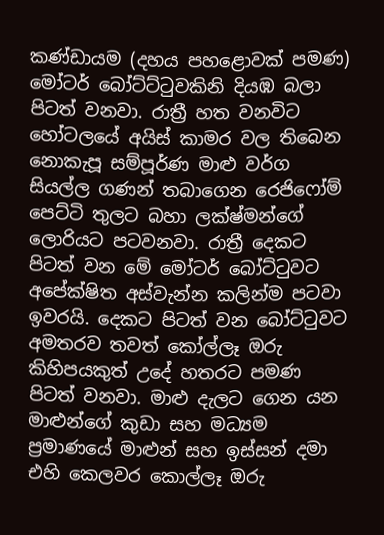කණ්ඩායම (දහය පහළොවක් පමණ) මෝටර් බෝට්ට්ටුවකිනි දියඹ බලා පිටත් වනවා. රාත්‍රී හත වනවිට හෝටලයේ අයිස් කාමර වල තිබෙන නොකැපූ සම්පූර්ණ මාළු වර්ග සියල්ල ගණන් තබාගෙන රෙජිෆෝම් පෙට්ටි තුලට බහා ලක්ෂ්මන්ගේ ලොරියට පටවනවා. රාත්‍රී දෙකට පිටත් වන මේ මෝටර් බෝට්ටුවට අපේක්ෂිත අස්වැන්න කලින්ම පටවා ඉවරයි. දෙකට පිටත් වන බෝට්ටුවට අමතරව තවත් කෝල්ලෑ ඔරු කිහිපයකුත් උදේ හතරට පමණ පිටත් වනවා. මාළු දැලට ගෙන යන මාළුන්ගේ කුඩා සහ මධ්‍යම ප්‍රමාණයේ මාළුන් සහ ඉස්සන් දමා එහි කෙලවර කොල්ලෑ ඔරු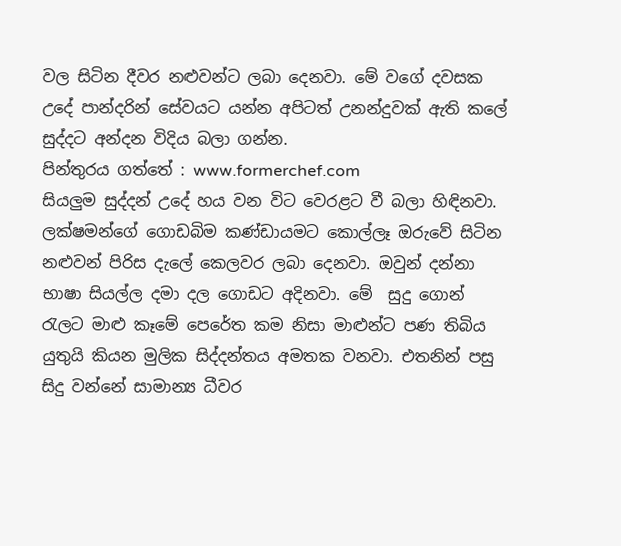වල සිටින දීවර නළුවන්ට ලබා දෙනවා. මේ වගේ දවසක උදේ පාන්දරින් සේවයට යන්න අපිටත් උනන්දුවක් ඇති කලේ සුද්දට අන්දන විදිය බලා ගන්න.
පින්තුරය ගත්තේ : www.formerchef.com
සියලුම සුද්දන් උදේ හය වන විට වෙරළට වී බලා හිඳිනවා. ලක්ෂමන්ගේ ගොඩබිම කණ්ඩායමට කොල්ලෑ ඔරුවේ සිටින නළුවන් පිරිස දැලේ කෙලවර ලබා දෙනවා. ඔවුන් දන්නා භාෂා සියල්ල දමා දල ගොඩට අදිනවා. මේ  සුදු ගොන් රැලට මාළු කෑමේ පෙරේත කම නිසා මාළුන්ට පණ තිබිය යුතුයි කියන මුලික සිද්දන්තය අමතක වනවා. එතනින් පසු සිදු වන්නේ සාමාන්‍ය ධීවර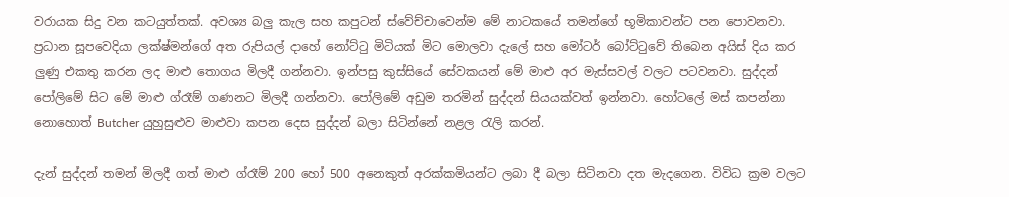වරායක සිදු වන කටයුත්තක්. අවශ්‍ය බලු කැල සහ කපුටන් ස්වේච්චාවෙන්ම මේ නාටකයේ තමන්ගේ භූමිකාවන්ට පන පොවනවා. ප්‍රධාන සූපවෙදියා ලක්ෂ්මන්ගේ අත රුපියල් දාහේ නෝට්ටු මිටියක් මිට මොලවා දැලේ සහ මෝටර් බෝට්ටුවේ තිබෙන අයිස් දිය කර ලුණු එකතු කරන ලද මාළු තොගය මිලදී ගන්නවා. ඉන්පසු කුස්සියේ සේවකයන් මේ මාළු අර මැස්සවල් වලට පටවනවා. සුද්දන් පෝලිමේ සිට මේ මාළු ග්රෑම් ගණනට මිලදී ගන්නවා. පෝලිමේ අඩුම තරමින් සුද්දන් සියයක්වත් ඉන්නවා. හෝටලේ මස් කපන්නා නොහොත් Butcher යුහුසුළුව මාළුවා කපන දෙස සුද්දන් බලා සිටින්නේ නළල රැලි කරන්.

දැන් සුද්දන් තමන් මිලදී ගත් මාළු ග්රෑම් 200 හෝ 500 අනෙකුත් අරක්කමියන්ට ලබා දී බලා සිටිනවා දත මැදගෙන. විවිධ ක්‍රම වලට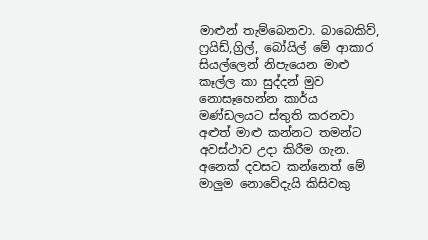මාළුන් තැම්බෙනවා. බාබෙකිව්, ෆ්‍රයිඩ්,ග්‍රිල්, බෝයිල් මේ ආකාර සියල්ලෙන් නිපැයෙන මාළු කෑල්ල කා සුද්දන් මුව නොසෑහෙන්න කාර්ය මණ්ඩලයට ස්තුති කරනවා අළුත් මාළු කන්නට තමන්ට අවස්ථාව උදා කිරීම ගැන. අනෙක් දවසට කන්නෙත් මේ මාලුම නොවේදැයි කිසිවකු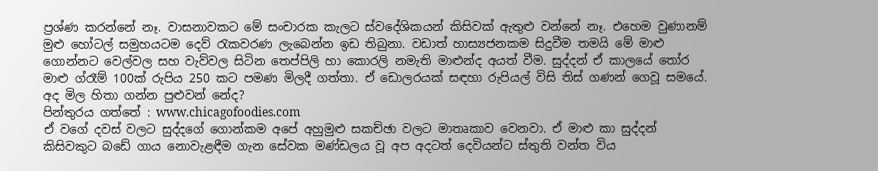ප්‍රශ්ණ කරන්නේ නෑ. වාසනාවකට මේ සංචාරක කැලට ස්වදේශිකයන් කිසිවක් ඇතුළු වන්නේ නෑ. එහෙම වුණානම් මුළු හෝටල් සමුහයටම දෙව් රැකවරණ ලැබෙන්න ඉඩ තිබුනා. වඩාත් හාස්‍යජනකම සිදුවීම තමයි මේ මාළු ගොන්නට වෙල්වල සහ වැව්වල සිටින තෙප්පිලි හා කොරලි නමැති මාළුන්ද අයත් වීම. සුද්දන් ඒ කාලයේ තෝර මාළු ග්රෑම් 100ක් රුපිය 250 කට පමණ මිලදී ගත්තා. ඒ ඩොලරයක් සඳහා රුපියල් විසි තිස් ගණන් ගෙවූ සමයේ. අද මිල හිතා ගන්න පුළුවන් නේද?
පින්තුරය ගත්තේ : www.chicagofoodies.com
ඒ වගේ දවස් වලට සුද්දගේ ගොන්කම අපේ අහුමුළු සකච්ඡා වලට මාතෘකාව වෙනවා. ඒ මාළු කා සුද්දන් කිසිවකුට බඩේ ගාය නොවැළඳීම ගැන සේවක මණ්ඩලය වූ අප අදටත් දෙවියන්ට ස්තුති වන්ත විය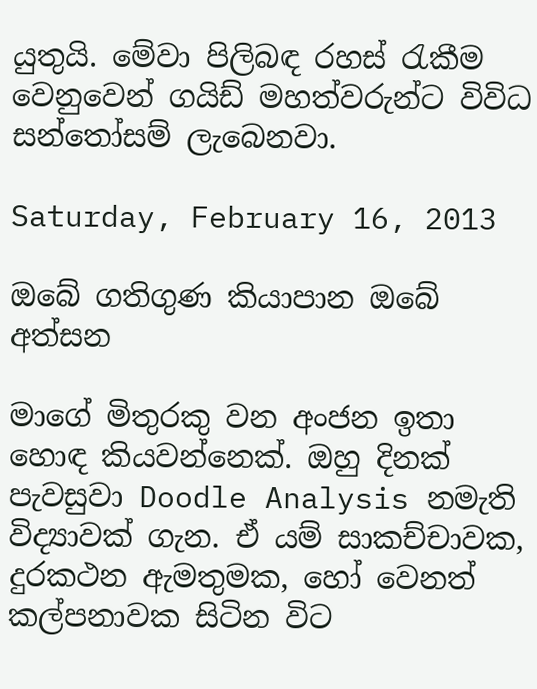යුතුයි. මේවා පිලිබඳ රහස් රැකීම වෙනුවෙන් ගයිඩ් මහත්වරුන්ට විවිධ සන්තෝසම් ලැබෙනවා.

Saturday, February 16, 2013

ඔබේ ගතිගුණ කියාපාන ඔබේ අත්සන

මාගේ මිතුරකු වන අංජන ඉතා හොඳ කියවන්නෙක්. ඔහු දිනක් පැවසුවා Doodle Analysis නමැති විද්‍යාවක් ගැන. ඒ යම් සාකච්චාවක, දුරකථන ඇමතුමක, හෝ වෙනත් කල්පනාවක සිටින විට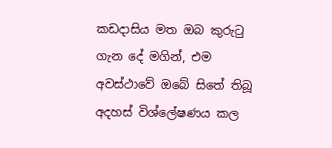කඩදාසිය මත ඔබ කුරුටු ගැන දේ මගින්, එම අවස්ථාවේ ඔබේ සිතේ තිබූ අදහස් විශ්ලේෂණය කල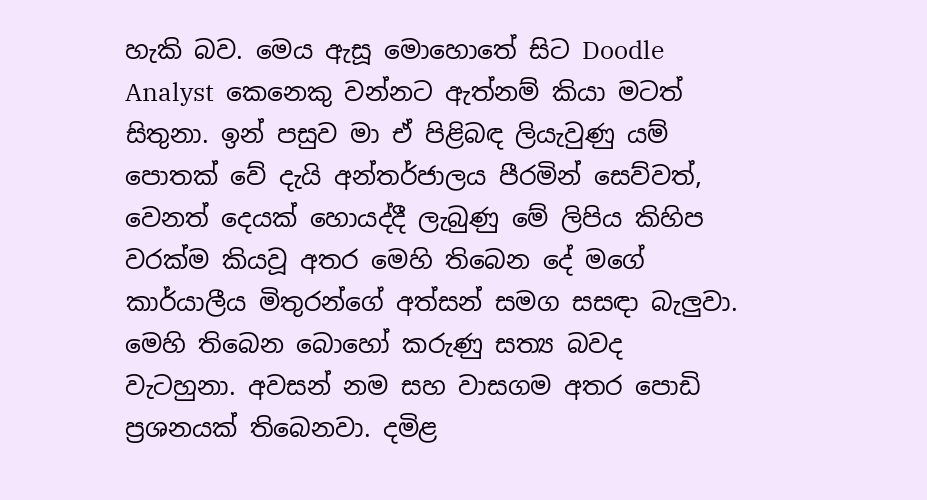හැකි බව. මෙය ඇසූ මොහොතේ සිට Doodle Analyst  කෙනෙකු වන්නට ඇත්නම් කියා මටත් සිතුනා. ඉන් පසුව මා ඒ පිළිබඳ ලියැවුණු යම් පොතක් වේ දැයි අන්තර්ජාලය පීරමින් සෙව්වත්, වෙනත් දෙයක් හොයද්දී ලැබුණු මේ ලිපිය කිහිප වරක්ම කියවූ අතර මෙහි තිබෙන දේ මගේ කාර්යාලීය මිතුරන්ගේ අත්සන් සමග සසඳා බැලුවා. මෙහි තිබෙන බොහෝ කරුණු සත්‍ය බවද වැටහුනා. අවසන් නම සහ වාසගම අතර පොඩි ප්‍රශනයක් තිබෙනවා. දමිළ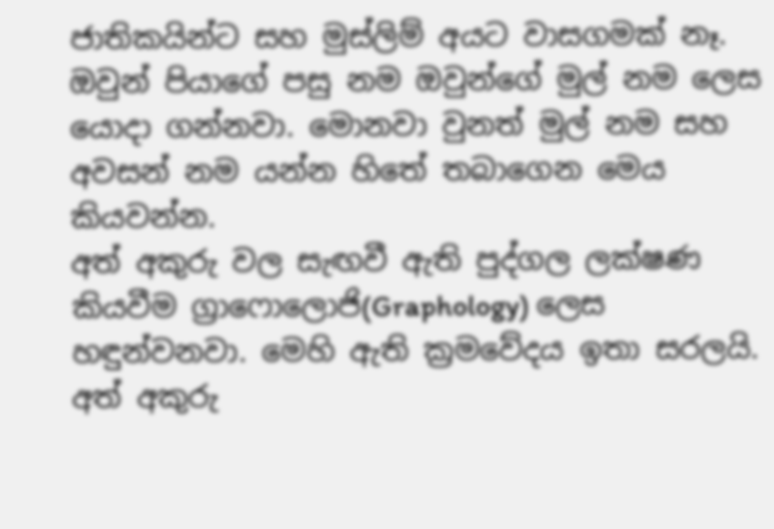ජාතිකයින්ට සහ මුස්ලිම් අයට වාසගමක් නෑ. ඔවුන් පියාගේ පසු නම ඔවුන්ගේ මුල් නම ලෙස යොදා ගන්නවා. මොනවා වුනත් මුල් නම සහ අවසන් නම යන්න හිතේ තබාගෙන මෙය කියවන්න.
අත් අකුරු වල සැඟවී ඇති පුද්ගල ලක්ෂණ කියවීම ග්‍රාෆොලොජි(Graphology) ලෙස හඳුන්වනවා. මෙහි ඇති ක්‍රමවේදය ඉතා සරලයි. අත් අකුරු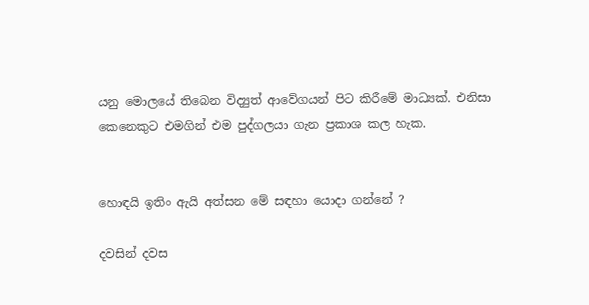යනු මොලයේ තිබෙන විද්‍යුත් ආවේගයන් පිට කිරීමේ මාධ්‍යක්. එනිසා කෙනෙකුට එමගින් එම පුද්ගලයා ගැන ප්‍රකාශ කල හැක.


හොඳයි ඉතිං ඇයි අත්සන මේ සඳහා යොදා ගන්නේ ?

දවසින් දවස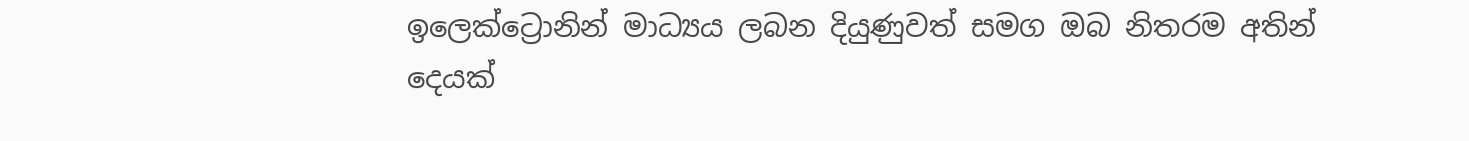ඉලෙක්ට්‍රොනින් මාධ්‍යය ලබන දියුණුවත් සමග ඔබ නිතරම අතින් දෙයක්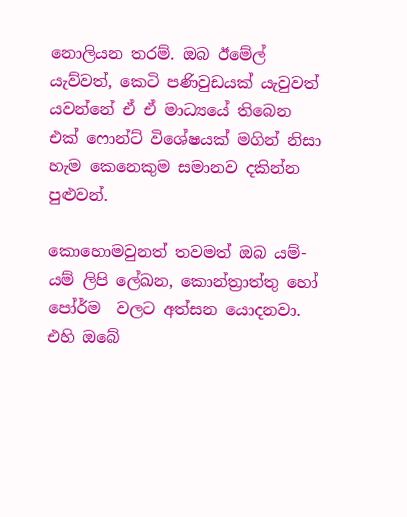නොලියන තරම්. ඔබ ඊමේල් යැව්වත්, කෙටි පණිවුඩයක් යැවුවත් යවන්නේ ඒ ඒ මාධ්‍යයේ තිබෙන එක් ෆොන්ට් විශේෂයක් මගින් නිසා හැම කෙනෙකුම සමානව දකින්න පුළුවන්.

කොහොමවුනත් තවමත් ඔබ යම්-යම් ලිපි ලේඛන, කොන්ත්‍රාත්තු හෝ පෝර්ම  වලට අත්සන යොදනවා.  එහි ඔබේ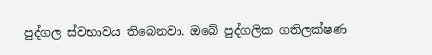පුද්ගල ස්වභාවය තිබෙනවා. ඔබේ පුද්ගලික ගතිලක්ෂණ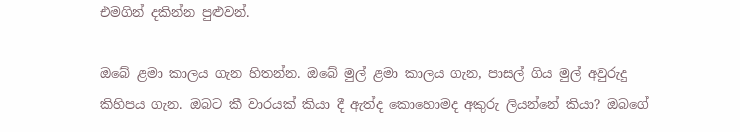එමගින් දකින්න පුළුවන්.

ඔබේ ළමා කාලය ගැන හිතන්න. ඔබේ මුල් ළමා කාලය ගැන, පාසල් ගිය මුල් අවුරුදු කිහිපය ගැන. ඔබට කී වාරයක් කියා දී ඇත්ද කොහොමද අකුරු ලියන්නේ කියා? ඔබගේ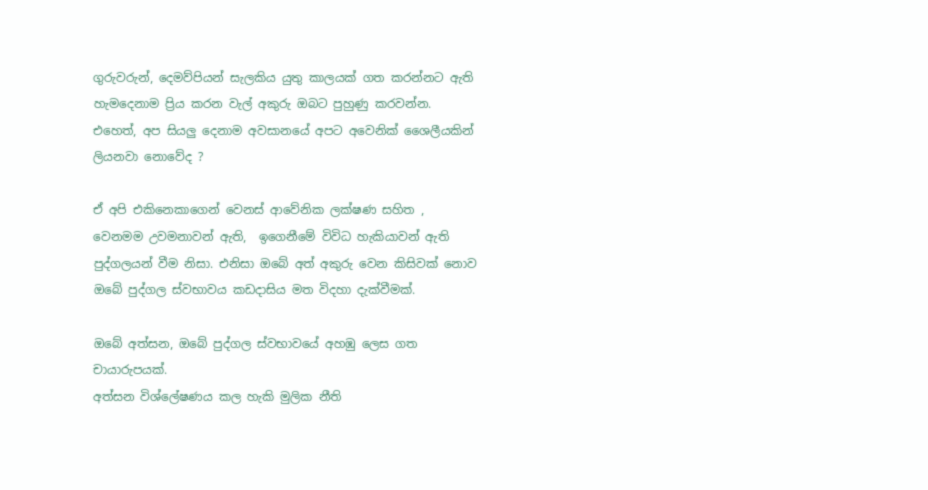ගුරුවරුන්, දෙමව්පියන් සැලකිය යුතු කාලයක් ගත කරන්නට ඇති හැමදෙනාම ප්‍රිය කරන වැල් අකුරු ඔබට පුහුණු කරවන්න. එහෙත්, අප සියලු දෙනාම අවසානයේ අපට අවෙනික් ශෛලීයකින් ලියනවා නොවේද ?

ඒ අපි එකිනෙකාගෙන් වෙනස් ආවේනික ලක්ෂණ සහිත ,  වෙනමම උවමනාවන් ඇති,  ඉගෙනීමේ විවිධ හැකියාවන් ඇති පුද්ගලයන් වීම නිසා. එනිසා ඔබේ අත් අකුරු වෙන කිසිවක් නොව ඔබේ පුද්ගල ස්වභාවය කඩදාසිය මත විදහා දැක්වීමක්.

ඔබේ අත්සන, ඔබේ පුද්ගල ස්වභාවයේ අහඹු ලෙස ගත චායාරුපයක්.
අත්සන විශ්ලේෂණය කල හැකි මුලික නීති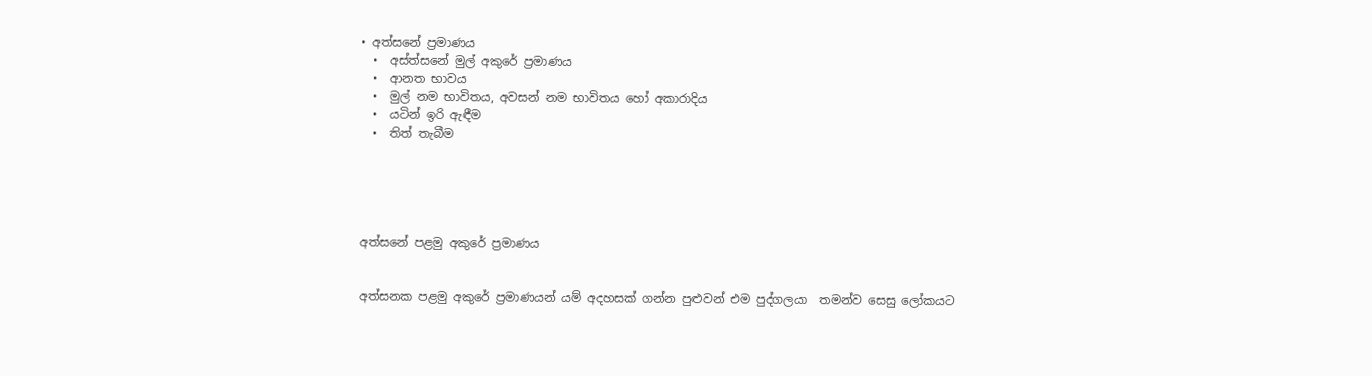• අත්සනේ ප්‍රමාණය
  •  අස්ත්සනේ මුල් අකුරේ ප්‍රමාණය
  •  ආනත භාවය
  •  මුල් නම භාවිතය, අවසන් නම භාවිතය හෝ අකාරාදිය
  •  යටින් ඉරි ඇඳීම
  •  තිත් තැබීම





අත්සනේ පළමු අකුරේ ප්‍රමාණය


අත්සනක පළමු අකුරේ ප්‍රමාණයන් යම් අදහසක් ගන්න පුළුවන් එම පුද්ගලයා  තමන්ව සෙසු ලෝකයට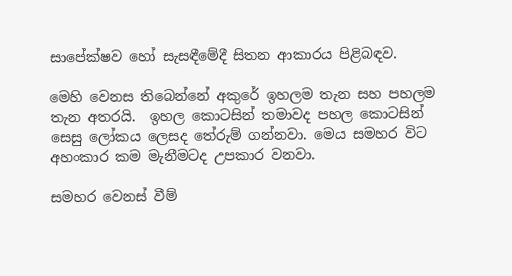සාපේක්ෂව හෝ සැසඳීමේදී සිතන ආකාරය පිළිබඳව.

මෙහි වෙනස තිබෙන්නේ අකුරේ ඉහලම තැන සහ පහලම තැන අතරයි.  ඉහල කොටසින් තමාවද පහල කොටසින් සෙසු ලෝකය ලෙසද තේරුම් ගන්නවා. මෙය සමහර විට අහංකාර කම මැනීමටද උපකාර වනවා.

සමහර වෙනස් වීම්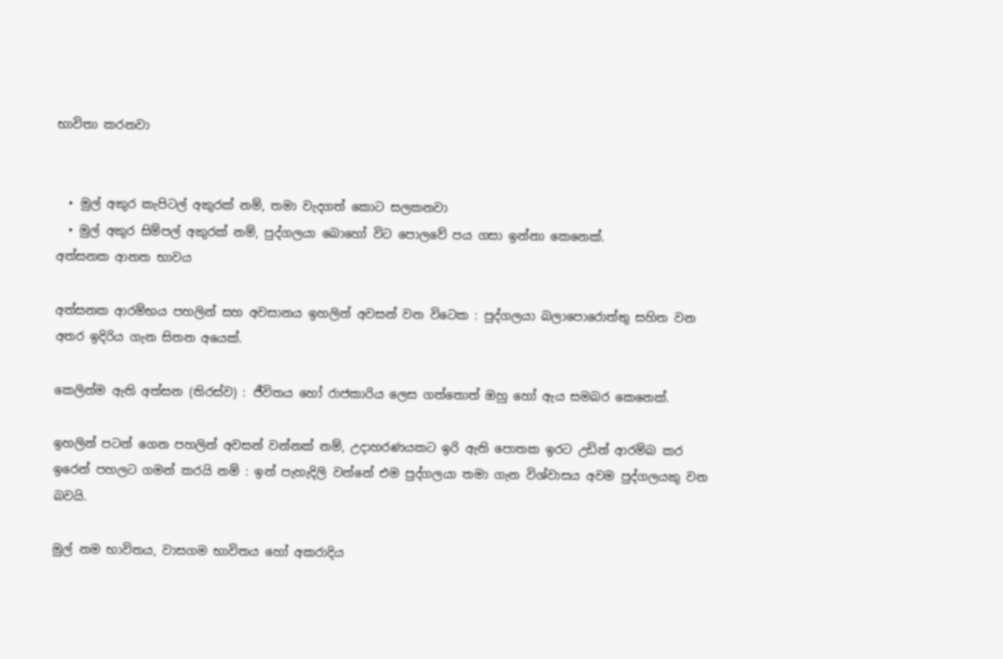භාවිතා කරනවා


  • මුල් අකුර කැපිටල් අකුරක් නම්, තමා වැදගත් කොට සලකනවා
  • මුල් අකුර සිම්පල් අකුරක් නම්, පුද්ගලයා බොහෝ විට පොලවේ පය ගසා ඉන්නා කෙනෙක්.
අත්සනක ආනත භාවය

අත්සනක ආරම්භය පහලින් සහ අවසානය ඉහලින් අවසන් වන විටෙක : පුද්ගලයා බලාපොරොත්තු සහිත වන අතර ඉදිරිය ගැන සිතන අයෙක්.

කෙලින්ම ඇති අත්සන (තිරස්ව) : ජීවිතය හෝ රාජකාරිය ලෙස ගත්තොත් ඔහු හෝ ඇය සමබර කෙනෙක්.

ඉහලින් පටන් ගෙන පහලින් අවසන් වන්නක් නම්, උදාහරණයකට ඉරි ඇති පොතක ඉරට උඩින් ආරම්බ කර ඉරෙන් පහලට ගමන් කරයි නම් : ඉන් පැහැදිලි වන්නේ එම පුද්ගලයා තමා ගැන විශ්වාසය අවම පුද්ගලයකු වන බවයි.

මුල් නම භාවිතය, වාසගම භාවිතය හෝ අකරාදිය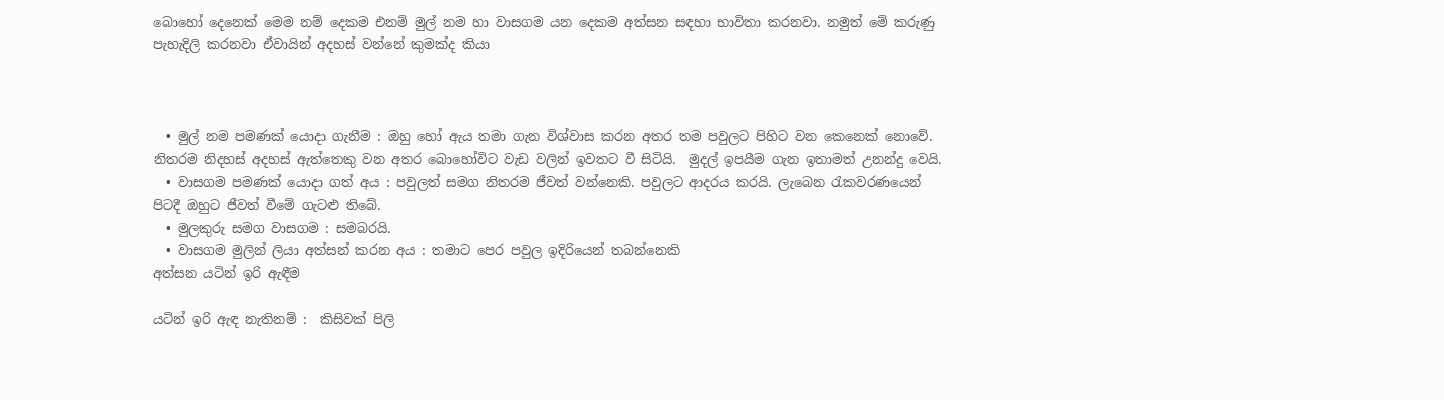බොහෝ දෙනෙක් මෙම නම් දෙකම එනම් මුල් නම හා වාසගම යන දෙකම අත්සන සඳහා භාවිතා කරනවා. නමුත් මේ කරුණු පැහැදිලි කරනවා ඒවායින් අදහස් වන්නේ කුමක්ද කියා



  • මුල් නම පමණක් යොදා ගැනීම : ඔහු හෝ ඇය තමා ගැන විශ්වාස කරන අතර තම පවුලට පිහිට වන කෙනෙක් නොවේ. නිතරම නිදහස් අදහස් ඇත්තෙකු වන අතර බොහෝවිට වැඩ වලින් ඉවතට වී සිටියි.  මුදල් ඉපයීම ගැන ඉතාමත් උනන්දු වෙයි.
  • වාසගම පමණක් යොදා ගත් අය : පවුලත් සමග නිතරම ජීවත් වන්නෙකි. පවුලට ආදරය කරයි. ලැබෙන රැකවරණයෙන් පිටදී ඔහුට ජීවත් වීමේ ගැටළු තිබේ.
  • මුලකුරු සමග වාසගම : සමබරයි.
  • වාසගම මුලින් ලියා අත්සන් කරන අය : තමාට පෙර පවුල ඉදිරියෙන් තබන්නෙකි
අත්සන යටින් ඉරි ඇඳීම

යටින් ඉරි ඇඳ නැතිනම් :  කිසිවක් පිලි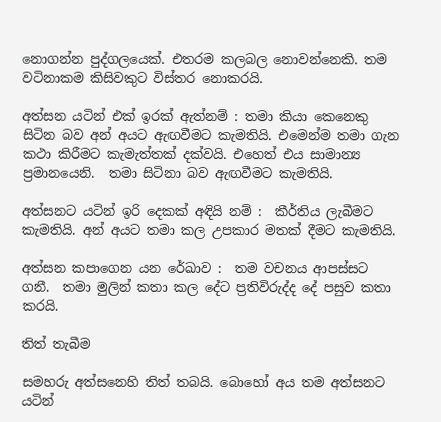නොගන්න පුද්ගලයෙක්. එතරම කලබල නොවන්නෙකි. තම වටිනාකම කිසිවකුට විස්තර නොකරයි.

අත්සන යටින් එක් ඉරක් ඇත්නම් : තමා කියා කෙනෙකු සිටින බව අන් අයට ඇඟවීමට කැමතියි. එමෙන්ම තමා ගැන කථා කිරීමට කැමැත්තක් දක්වයි. එහෙත් එය සාමාන්‍ය ප්‍රමානයෙනි.  තමා සිටිනා බව ඇඟවීමට කැමතියි.

අත්සනට යටින් ඉරි දෙකක් අඳියි නම් :  කීර්තිය ලැබීමට කැමතියි. අන් අයට තමා කල උපකාර මතක් දීමට කැමතියි.

අත්සන කපාගෙන යන රේඛාව :  තම වචනය ආපස්සට ගනී.  තමා මුලින් කතා කල දේට ප්‍රතිවිරුද්ද දේ පසුව කතා කරයි.

තිත් තැබීම

සමහරු අත්සනෙහි තිත් තබයි. බොහෝ අය තම අත්සනට යටින්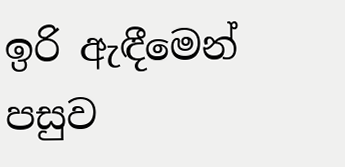ඉරි ඇඳීමෙන් පසුව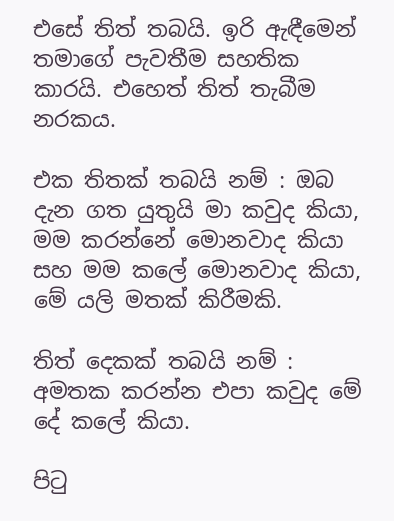එසේ තිත් තබයි. ඉරි ඇඳීමෙන් තමාගේ පැවතීම සහතික කාරයි. එහෙත් තිත් තැබීම නරකය.

එක තිතක් තබයි නම් : ඔබ දැන ගත යුතුයි මා කවුද කියා, මම කරන්නේ මොනවාද කියා සහ මම කලේ මොනවාද කියා, මේ යලි මතක් කිරීමකි.

තිත් දෙකක් තබයි නම් : අමතක කරන්න එපා කවුද මේ දේ කලේ කියා.

පිටු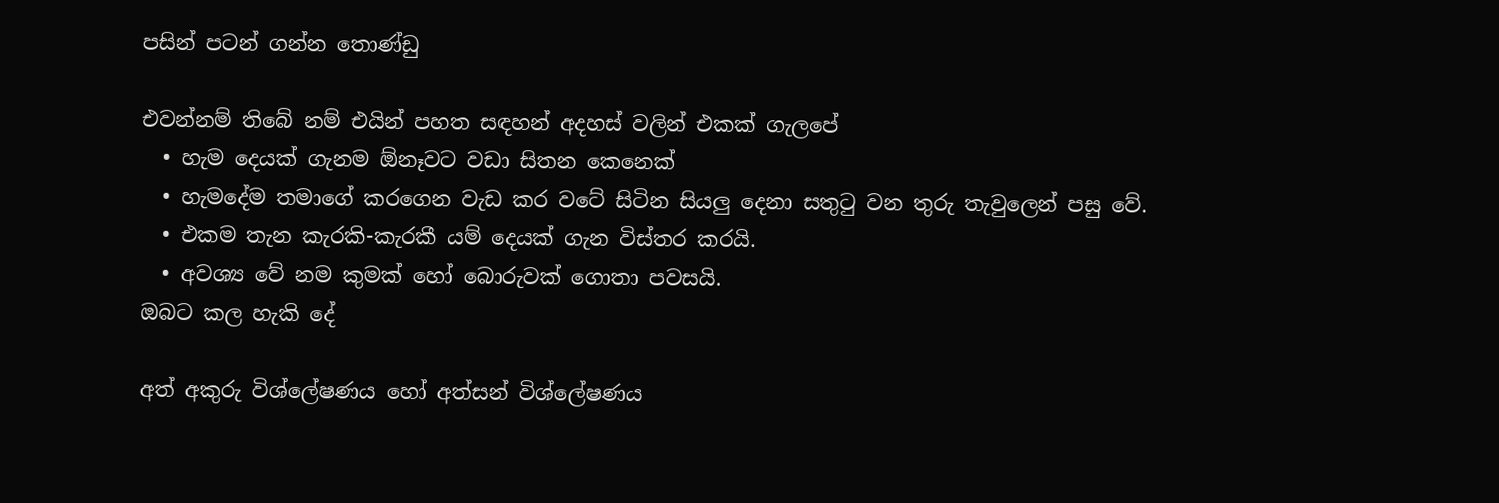පසින් පටන් ගන්න තොණ්ඩු

එවන්නම් තිබේ නම් එයින් පහත සඳහන් අදහස් වලින් එකක් ගැලපේ
  • හැම දෙයක් ගැනම ඕනෑවට වඩා සිතන කෙනෙක්
  • හැමදේම තමාගේ කරගෙන වැඩ කර වටේ සිටින සියලු දෙනා සතුටු වන තුරු තැවුලෙන් පසු වේ.
  • එකම තැන කැරකි-කැරකී යම් දෙයක් ගැන විස්තර කරයි.
  • අවශ්‍ය වේ නම කුමක් හෝ බොරුවක් ගොතා පවසයි.
ඔබට කල හැකි දේ

අත් අකුරු විශ්ලේෂණය හෝ අත්සන් විශ්ලේෂණය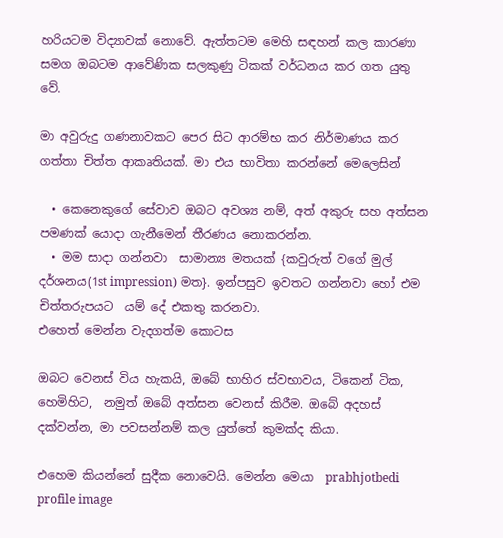හරියටම විද්‍යාවක් නොවේ. ඇත්තටම මෙහි සඳහන් කල කාරණා සමග ඔබටම ආවේණික සලකුණු ටිකක් වර්ධනය කර ගත යුතු වේ.

මා අවුරුදු ගණනාවකට පෙර සිට ආරම්භ කර නිර්මාණය කර ගත්තා චිත්ත ආකෘතියක්. මා එය භාවිතා කරන්නේ මෙලෙසින්

  • කෙනෙකුගේ සේවාව ඔබට අවශ්‍ය නම්, අත් අකුරු සහ අත්සන පමණක් යොදා ගැනීමෙන් තීරණය නොකරන්න.
  • මම සාදා ගන්නවා  සාමාන්‍ය මතයක් {කවුරුත් වගේ මුල් දර්ශනය(1st impression) මත}. ඉන්පසුව ඉවතට ගන්නවා හෝ එම චිත්තරුපයට  යම් දේ එකතු කරනවා.
එහෙත් මෙන්න වැදගත්ම කොටස

ඔබට වෙනස් විය හැකයි, ඔබේ භාහිර ස්වභාවය, ටිකෙන් ටික, හෙමිහිට,  නමුත් ඔබේ අත්සන වෙනස් කිරීම. ඔබේ අදහස් දක්වන්න, මා පවසන්නම් කල යුත්තේ කුමක්ද කියා.

එහෙම කියන්නේ සුදීක නොවෙයි. මෙන්න මෙයා  prabhjotbedi profile image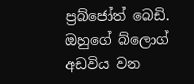ප්‍රබ්ජෝත් බෙඩි. ඔහුගේ බ්ලොග් අඩවිය වන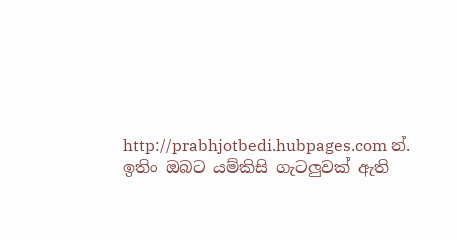http://prabhjotbedi.hubpages.com න්. ඉතිං ඔබට යම්කිසි ගැටලුවක් ඇති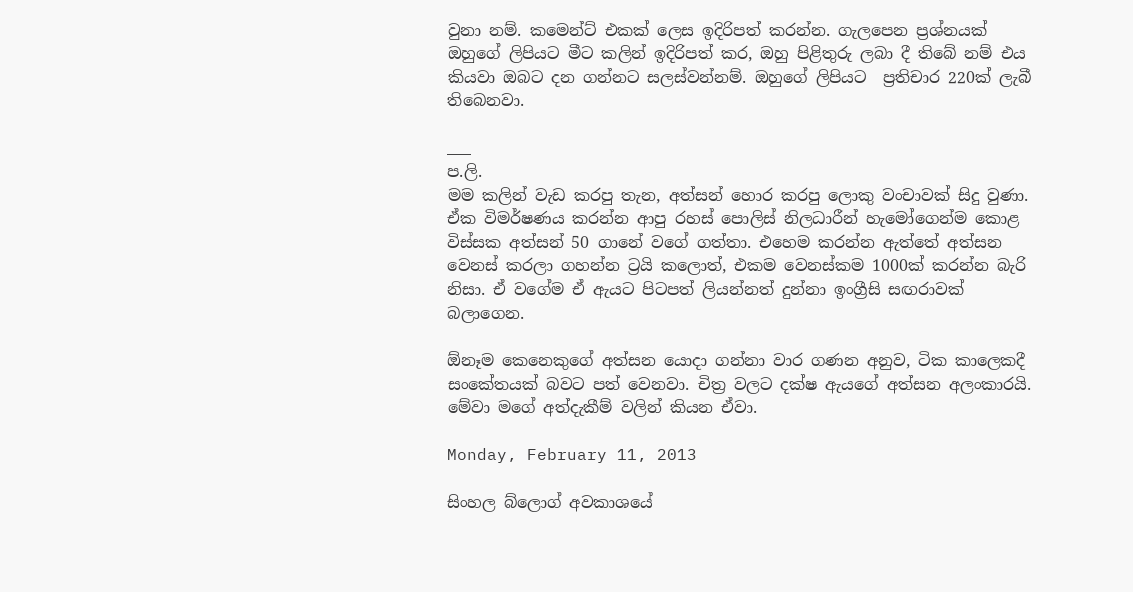වුනා නම්. කමෙන්ට් එකක් ලෙස ඉදිරිපත් කරන්න. ගැලපෙන ප්‍රශ්නයක් ඔහුගේ ලිපියට මීට කලින් ඉදිරිපත් කර, ඔහු පිළිතුරු ලබා දී තිබේ නම් එය කියවා ඔබට දන ගන්නට සලස්වන්නම්. ඔහුගේ ලිපියට  ප්‍රතිචාර 220ක් ලැබී තිබෙනවා.

___
ප.ලි.
මම කලින් වැඩ කරපු තැන, අත්සන් හොර කරපු ලොකු වංචාවක් සිදු වුණා. ඒක විමර්ෂණය කරන්න ආපු රහස් පොලිස් නිලධාරීන් හැමෝගෙන්ම කොළ විස්සක අත්සන් 50 ගානේ වගේ ගත්තා. එහෙම කරන්න ඇත්තේ අත්සන වෙනස් කරලා ගහන්න ට්‍රයි කලොත්, එකම වෙනස්කම 1000ක් කරන්න බැරි නිසා. ඒ වගේම ඒ ඇයට පිටපත් ලියන්නත් දුන්නා ඉංග්‍රීසි සඟරාවක් බලාගෙන.

ඕනෑම කෙනෙකුගේ අත්සන යොදා ගන්නා වාර ගණන අනුව, ටික කාලෙකදී සංකේතයක් බවට පත් වෙනවා. චිත්‍ර වලට දක්ෂ ඇයගේ අත්සන අලංකාරයි. මේවා මගේ අත්දැකීම් වලින් කියන ඒවා.

Monday, February 11, 2013

සිංහල බ්ලොග් අවකාශයේ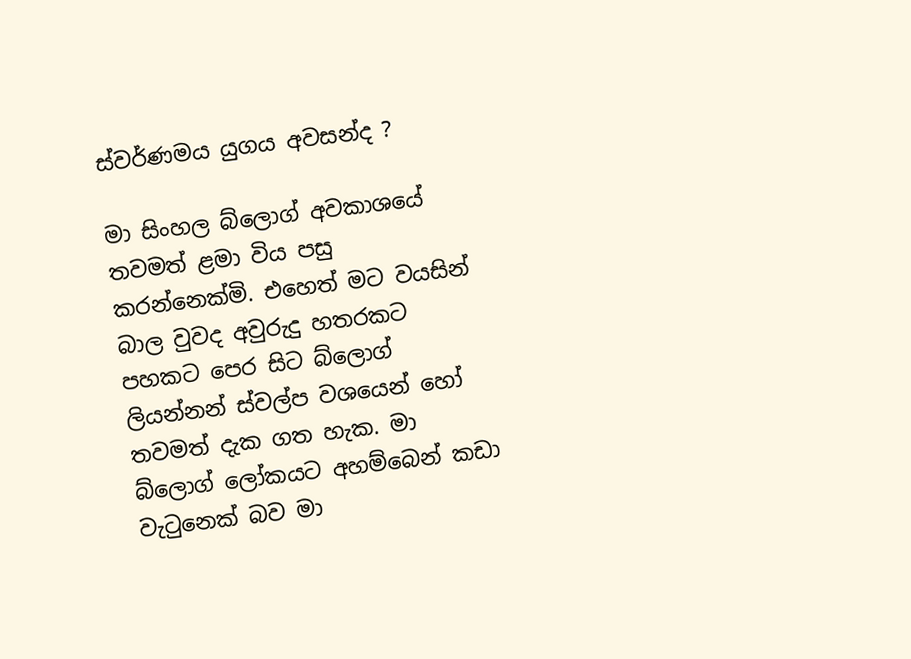ස්වර්ණමය යුගය අවසන්ද ?

මා සිංහල බ්ලොග් අවකාශයේ තවමත් ළමා විය පසු කරන්නෙක්මි. එහෙත් මට වයසින් බාල වුවද අවුරුදු හතරකට පහකට පෙර සිට බ්ලොග් ලියන්නන් ස්වල්ප වශයෙන් හෝ තවමත් දැක ගත හැක. මා බ්ලොග් ලෝකයට අහම්බෙන් කඩා වැටුනෙක් බව මා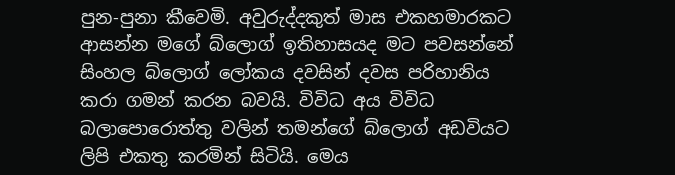පුන-පුනා කීවෙමි. අවුරුද්දකුත් මාස එකහමාරකට ආසන්න මගේ බ්ලොග් ඉතිහාසයද මට පවසන්නේ සිංහල බ්ලොග් ලෝකය දවසින් දවස පරිහානිය කරා ගමන් කරන බවයි. විවිධ අය විවිධ බලාපොරොත්තු වලින් තමන්ගේ බ්ලොග් අඩවියට ලිපි එකතු කරමින් සිටියි. මෙය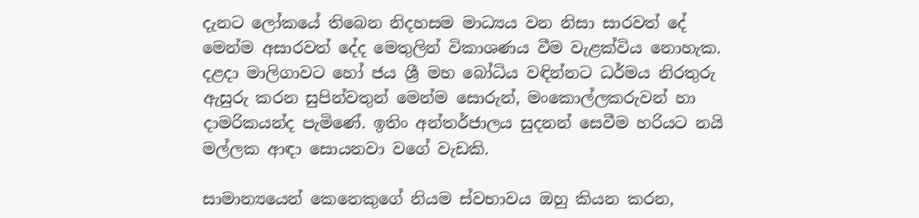දැනට ලෝකයේ තිබෙන නිදහසම මාධ්‍යය වන නිසා සාරවත් දේ මෙන්ම අසාරවත් දේද මෙතුලින් විකාශණය වීම වැළක්විය නොහැක. දළදා මාලිගාවට හෝ ජය ශ්‍රී මහ බෝධිය වඳින්නට ධර්මය නිරතුරු ඇසුරු කරන සුපින්වතුන් මෙන්ම සොරුන්, මංකොල්ලකරුවන් හා දාමරිකයන්ද පැමිණේ. ඉතිං අන්තර්ජාලය සුදනන් සෙවීම හරියට නයි මල්ලක ආඳා සොයනවා වගේ වැඩකි.

සාමාන්‍යයෙන් කෙනෙකුගේ නියම ස්වභාවය ඔහු කියන කරන,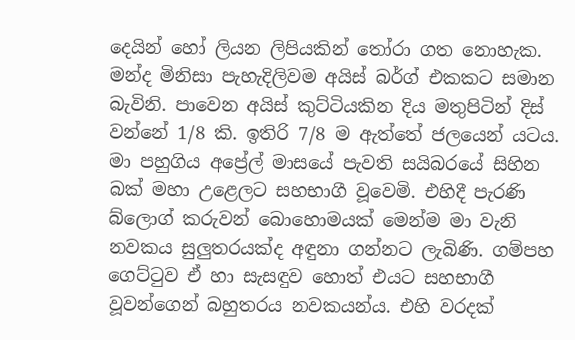දෙයින් හෝ ලියන ලිපියකින් තෝරා ගත නොහැක. මන්ද මිනිසා පැහැදිලිවම අයිස් බර්ග් එකකට සමාන බැවිනි. පාවෙන අයිස් කුට්ටියකින දිය මතුපිටින් දිස් වන්නේ 1/8 කි. ඉතිරි 7/8 ම ඇත්තේ ජලයෙන් යටය. මා පහුගිය අප්‍රේල් මාසයේ පැවති සයිබරයේ සිහින බක් මහා උළෙලට සහභාගී වූවෙමි. එහිදී පැරණි බ්ලොග් කරුවන් බොහොමයක් මෙන්ම මා වැනි නවකය සුලුතරයක්ද අඳුනා ගන්නට ලැබිණි. ගම්පහ ගෙට්ටුව ඒ හා සැසඳුව හොත් එයට සහභාගී වූවන්ගෙන් බහුතරය නවකයන්ය. එහි වරදක්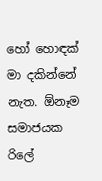හෝ හොඳක් මා දකින්නේ නැත. ඕනෑම සමාජයක  රිලේ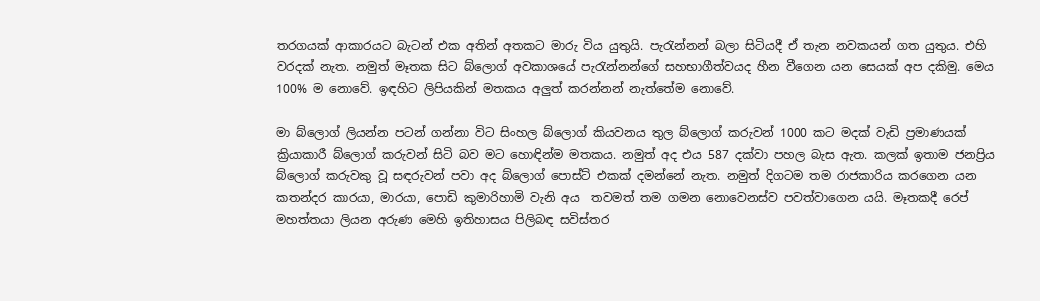තරගයක් ආකාරයට බැටන් එක අතින් අතකට මාරු විය යුතුයි. පැරැන්නන් බලා සිටියදී ඒ තැන නවකයන් ගත යුතුය. එහි වරදක් නැත. නමුත් මෑතක සිට බ්ලොග් අවකාශයේ පැරැන්නන්ගේ සහභාගීත්වයද හීන වීගෙන යන සෙයක් අප දකිමු. මෙය 100% ම නොවේ. ඉඳහිට ලිපියකින් මතකය අලුත් කරන්නන් නැත්තේම නොවේ.

මා බ්ලොග් ලියන්න පටන් ගන්නා විට සිංහල බ්ලොග් කියවනය තුල බ්ලොග් කරුවන් 1000 කට මදක් වැඩි ප්‍රමාණයක් ක්‍රියාකාරී බ්ලොග් කරුවන් සිටි බව මට හොඳින්ම මතකය. නමුත් අද එය 587 දක්වා පහල බැස ඇත. කලක් ඉතාම ජනප්‍රිය බ්ලොග් කරුවකු වූ සඳරුවන් පවා අද බ්ලොග් පොස්ට් එකක් දමන්නේ නැත. නමුත් දිගටම තම රාජකාරිය කරගෙන යන කතන්දර කාරයා, මාරයා, පොඩි කුමාරිහාමි වැනි අය  තවමත් තම ගමන නොවෙනස්ව පවත්වාගෙන යයි. මෑතකදී රෙප් මහත්තයා ලියන අරුණ මෙහි ඉතිහාසය පිලිබඳ සවිස්තර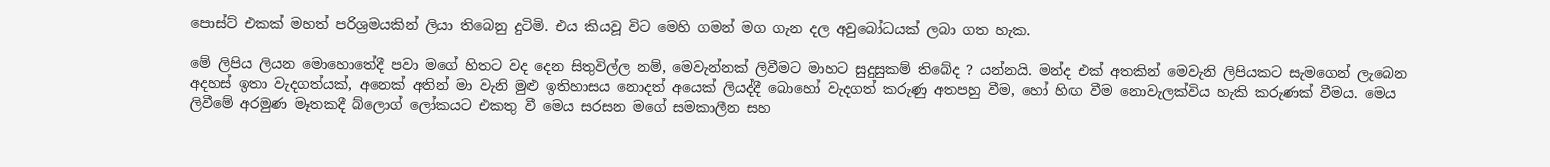පොස්ට් එකක් මහත් පරිශ්‍රමයකින් ලියා තිබෙනු දුටිමි. එය කියවූ විට මෙහි ගමන් මග ගැන දල අවුබෝධයක් ලබා ගත හැක.

මේ ලිපිය ලියන මොහොතේදී පවා මගේ හිතට වද දෙන සිතුවිල්ල නම්, මෙවැන්නක් ලිවීමට මාහට සුදුසුකම් තිබේද ? යන්නයි. මන්ද එක් අතකින් මෙවැනි ලිපියකට සැමගෙන් ලැබෙන අදහස් ඉතා වැදගත්යක්, අනෙක් අතින් මා වැනි මුළු ඉතිහාසය නොදත් අයෙක් ලියද්දී බොහෝ වැදගත් කරුණු අතපහු වීම, හෝ හිඟ වීම නොවැලක්විය හැකි කරුණක් වීමය. මෙය ලිවීමේ අරමුණ මෑතකදී බ්ලොග් ලෝකයට එකතු වී මෙය සරසන මගේ සමකාලීන සහ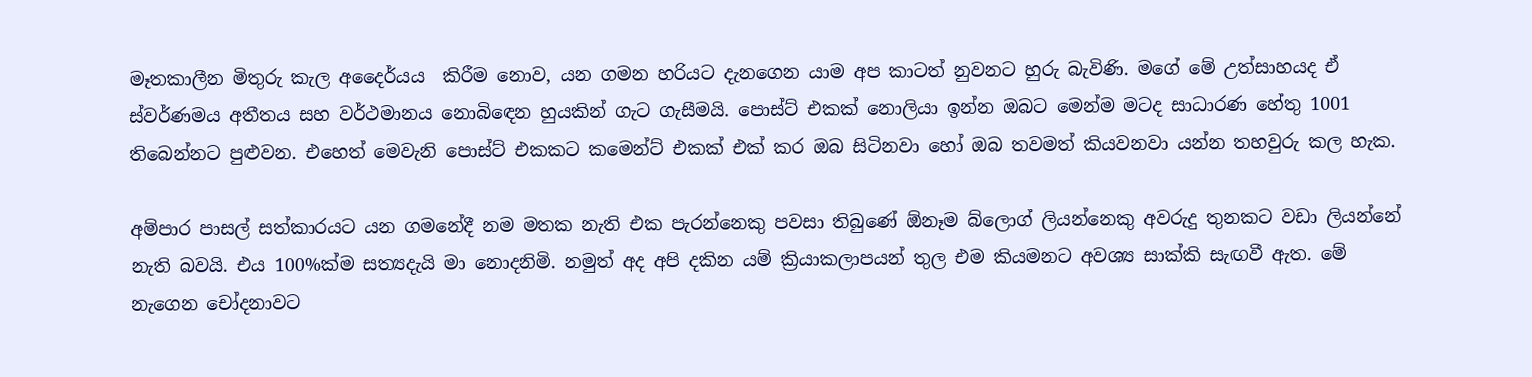මෑතකාලීන මිතුරු කැල අදෛර්යය  කිරීම නොව, යන ගමන හරියට දැනගෙන යාම අප කාටත් නුවනට හුරු බැවිණි. මගේ මේ උත්සාහයද ඒ ස්වර්ණමය අතීතය සහ වර්ථමානය නොබිඳෙන හුයකින් ගැට ගැසීමයි. පොස්ට් එකක් නොලියා ඉන්න ඔබට මෙන්ම මටද සාධාරණ හේතු 1001 තිබෙන්නට පුළුවන. එහෙත් මෙවැනි පොස්ට් එකකට කමෙන්ට් එකක් එක් කර ඔබ සිටිනවා හෝ ඔබ තවමත් කියවනවා යන්න තහවුරු කල හැක.

අම්පාර පාසල් සත්කාරයට යන ගමනේදී නම මතක නැති එක පැරන්නෙකු පවසා තිබුණේ ඕනෑම බ්ලොග් ලියන්නෙකු අවරුදු තුනකට වඩා ලියන්නේ නැති බවයි. එය 100%ක්ම සත්‍යදැයි මා නොදනිමි. නමුත් අද අපි දකින යම් ක්‍රියාකලාපයන් තුල එම කියමනට අවශ්‍ය සාක්කි සැඟවී ඇත. මේ නැගෙන චෝදනාවට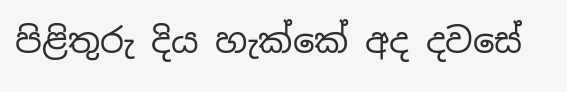පිළිතුරු දිය හැක්කේ අද දවසේ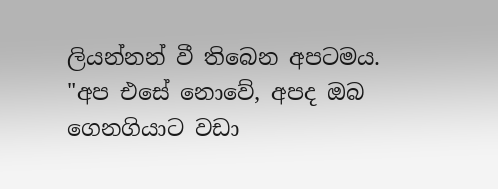ලියන්නන් වී තිබෙන අපටමය. "අප එසේ නොවේ, අපද ඔබ ගෙනගියාට වඩා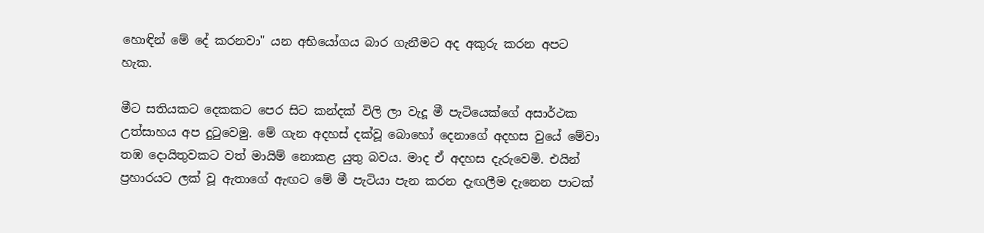හොඳින් මේ දේ කරනවා" යන අභියෝගය බාර ගැනීමට අද අකුරු කරන අපට හැක.

මීට සතියකට දෙකකට පෙර සිට කන්දක් විලි ලා වැදූ මී පැටියෙක්ගේ අසාර්ථක උත්සාහය අප දුටුවෙමු. මේ ගැන අදහස් දක්වූ බොහෝ දෙනාගේ අදහස වුයේ මේවා තඹ දොයිතුවකට වත් මායිම් නොකළ යුතු බවය. මාද ඒ අදහස දැරුවෙමි. එයින් ප්‍රහාරයට ලක් වූ ඇතාගේ ඇඟට මේ මී පැටියා පැන කරන දැඟලීම දැනෙන පාටක්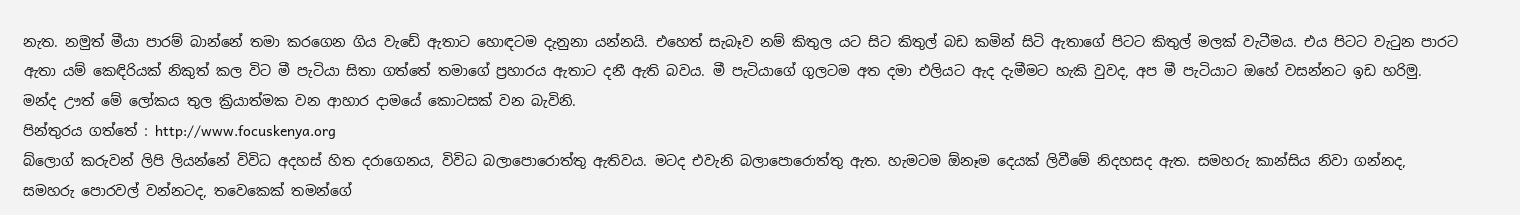නැත. නමුත් මීයා පාරම් බාන්නේ තමා කරගෙන ගිය වැඩේ ඇතාට හොඳටම දැනුනා යන්නයි. එහෙත් සැබෑව නම් කිතුල යට සිට කිතුල් බඩ කමින් සිටි ඇතාගේ පිටට කිතුල් මලක් වැටීමය. එය පිටට වැටුන පාරට ඇතා යම් කෙඳිරියක් නිකුත් කල විට මී පැටියා සිතා ගත්තේ තමාගේ ප්‍රහාරය ඇතාට දනී ඇති බවය. මී පැටියාගේ ගුලටම අත දමා එලියට ඇද දැමීමට හැකි වුවද, අප මී පැටියාට ඔහේ වසන්නට ඉඩ හරිමු. මන්ද ඌත් මේ ලෝකය තුල ක්‍රියාත්මක වන ආහාර දාමයේ කොටසක් වන බැවිනි.
පින්තුරය ගත්තේ : http://www.focuskenya.org
බ්ලොග් කරුවන් ලිපි ලියන්නේ විවිධ අදහස් හිත දරාගෙනය, විවිධ බලාපොරොත්තු ඇතිවය. මටද එවැනි බලාපොරොත්තු ඇත. හැමටම ඕනෑම දෙයක් ලිවීමේ නිදහසද ඇත. සමහරු කාන්සිය නිවා ගන්නද, සමහරු පොරවල් වන්නටද, තවෙකෙක් තමන්ගේ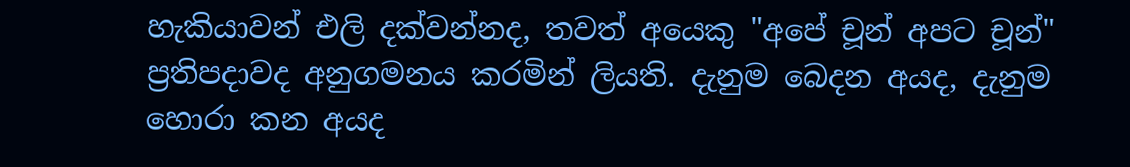හැකියාවන් එලි දක්වන්නද, තවත් අයෙකු "අපේ චූන් අපට චූන්" ප්‍රතිපදාවද අනුගමනය කරමින් ලියති. දැනුම බෙදන අයද, දැනුම හොරා කන අයද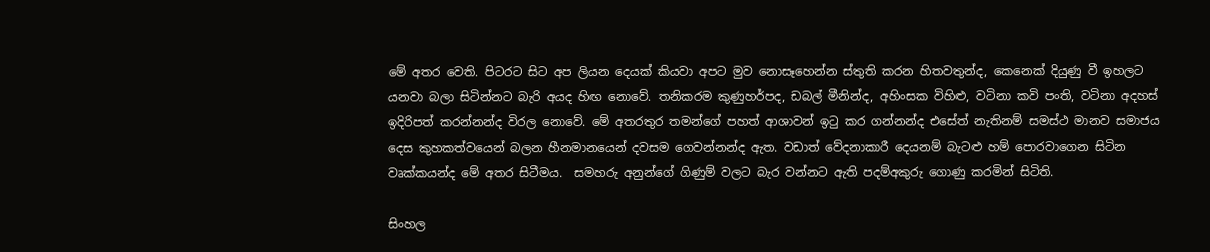මේ අතර වෙති. පිටරට සිට අප ලියන දෙයක් කියවා අපට මුව නොසෑහෙන්න ස්තුති කරන හිතවතුන්ද, කෙනෙක් දියුණු වී ඉහලට යනවා බලා සිටින්නට බැරි අයද හිඟ නොවේ. තනිකරම කුණුහර්පද, ඩබල් මීනින්ද, අහිංසක විහිළු, වටිනා කවි පංති, වටිනා අදහස් ඉදිරිපත් කරන්නන්ද විරල නොවේ. මේ අතරතුර තමන්ගේ පහත් ආශාවන් ඉටු කර ගන්නන්ද එසේත් නැතිනම් සමස්ථ මානව සමාජය දෙස කුහකත්වයෙන් බලන හීනමානයෙන් දවසම ගෙවන්නන්ද ඇත. වඩාත් වේදනාකාරී දෙයනම් බැටළු හම් පොරවාගෙන සිටින වෘක්කයන්ද මේ අතර සිටීමය.  සමහරු අනුන්ගේ ගිණුම් වලට බැර වන්නට ඇති පදම්අකුරු ගොණු කරමින් සිටිති.

සිංහල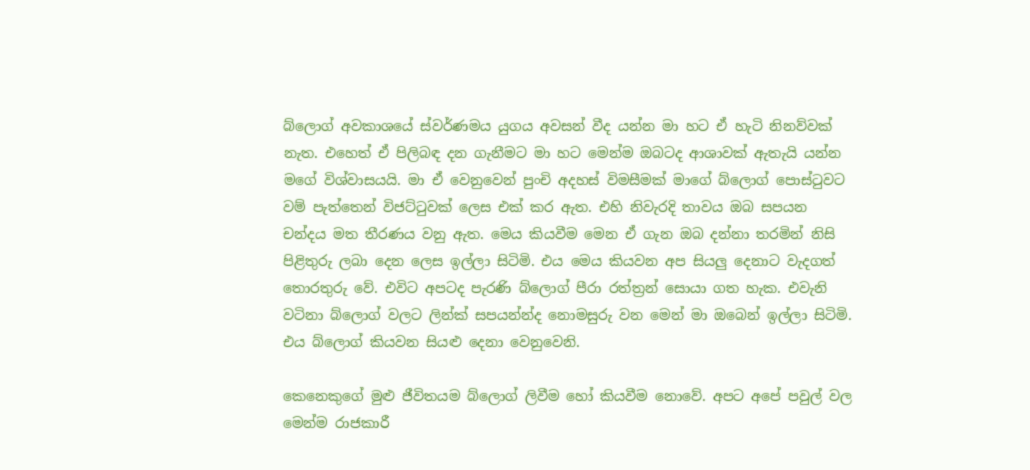බ්ලොග් අවකාශයේ ස්වර්ණමය යුගය අවසන් වීද යන්න මා හට ඒ හැටි නිනව්වක් නැත. එහෙත් ඒ පිලිබඳ දන ගැනීමට මා හට මෙන්ම ඔබටද ආශාවක් ඇතැයි යන්න මගේ විශ්වාසයයි. මා ඒ වෙනුවෙන් පුංචි අදහස් විමසීමක් මාගේ බ්ලොග් පොස්ටුවට වම් පැත්තෙන් විජට්ටුවක් ලෙස එක් කර ඇත. එහි නිවැරදි තාවය ඔබ සපයන චන්දය මත තීරණය වනු ඇත. මෙය කියවීම මෙන ඒ ගැන ඔබ දන්නා තරමින් නිසි පිළිතුරු ලබා දෙන ලෙස ඉල්ලා සිටිමි. එය මෙය කියවන අප සියලු දෙනාට වැදගත් තොරතුරු වේ. එවිට අපටද පැරණි බ්ලොග් පීරා රත්ත්‍රන් සොයා ගත හැක. එවැනි වටිනා බ්ලොග් වලට ලින්ක් සපයන්න්ද නොමසුරු වන මෙන් මා ඔබෙන් ඉල්ලා සිටිමි. එය බ්ලොග් කියවන සියළු දෙනා වෙනුවෙනි.

කෙනෙකුගේ මුළු ජීවිතයම බ්ලොග් ලිවීම හෝ කියවීම නොවේ. අපට අපේ පවුල් වල මෙන්ම රාජකාරී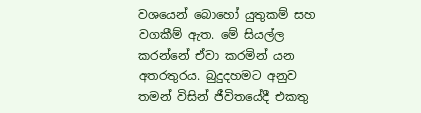වශයෙන් බොහෝ යුතුකම් සහ වගකීම් ඇත. මේ සියල්ල කරන්නේ ඒවා කරමින් යන අතරතුරය. බුදුදහමට අනුව තමන් විසින් ජීවිතයේදී එකතු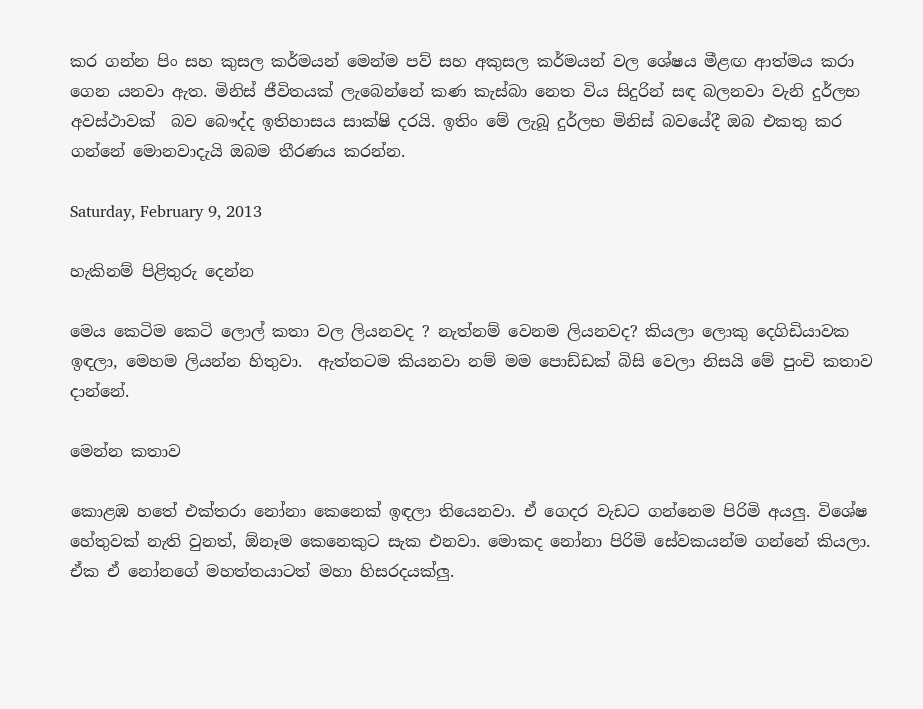කර ගන්න පිං සහ කුසල කර්මයන් මෙන්ම පව් සහ අකුසල කර්මයන් වල ශේෂය මීළඟ ආත්මය කරා ගෙන යනවා ඇත. මිනිස් ජීවිතයක් ලැබෙන්නේ කණ කැස්බා නෙත විය සිදුරින් සඳ බලනවා වැනි දුර්ලභ අවස්ථාවක්  බව බෞද්ද ඉතිහාසය සාක්ෂි දරයි. ඉතිං මේ ලැබූ දුර්ලභ මිනිස් බවයේදී ඔබ එකතු කර ගන්නේ මොනවාදැයි ඔබම තීරණය කරන්න.

Saturday, February 9, 2013

හැකිනම් පිළිතුරු දෙන්න

මෙය කෙටිම කෙටි ලොල් කතා වල ලියනවද ? නැත්නම් වෙනම ලියනවද? කියලා ලොකු දෙගිඩියාවක ඉඳලා, මෙහම ලියන්න හිතුවා.  ඇත්තටම කියනවා නම් මම පොඩ්ඩක් බිසි වෙලා නිසයි මේ පුංචි කතාව දාන්නේ.

මෙන්න කතාව

කොළඹ හතේ එක්තරා නෝනා කෙනෙක් ඉඳලා තියෙනවා. ඒ ගෙදර වැඩට ගන්නෙම පිරිමි අයලු. විශේෂ හේතුවක් නැති වුනත්, ඕනෑම කෙනෙකුට සැක එනවා. මොකද නෝනා පිරිමි සේවකයන්ම ගන්නේ කියලා. ඒක ඒ නෝනගේ මහත්තයාටත් මහා හිසරදයක්ලු.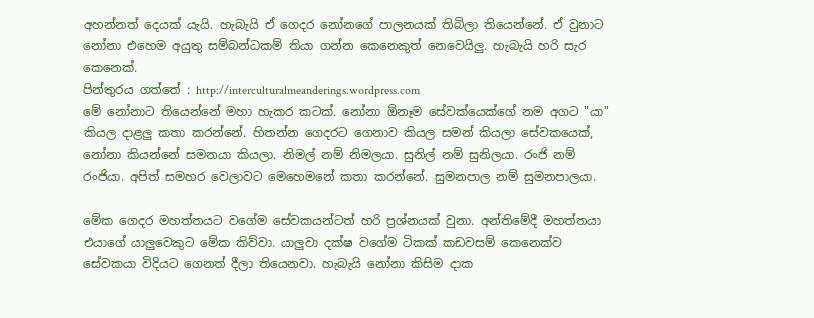අහන්නත් දෙයක් යැයි. හැබැයි ඒ ගෙදර නෝනගේ පාලනයක් තිබිලා තියෙන්නේ. ඒ වුනාට නෝනා එහෙම අයුතු සම්බන්ධකම් තියා ගන්න කෙනෙකුත් නෙවෙයිලු. හැබැයි හරි සැර කෙනෙක්.
පින්තුරය ගත්තේ : http://interculturalmeanderings.wordpress.com
මේ නෝනාට තියෙන්නේ මහා හැකර කටක්. නෝනා ඕනෑම සේවක්යෙක්ගේ නම අගට "යා" කියල දාළලු කතා කරන්නේ. හිතන්න ගෙදරට ගෙනාව කියල සමන් කියලා සේවකයෙක්, නෝනා කියන්නේ සමනයා කියලා. නිමල් නම් නිමලයා. සුනිල් නම් සුනිලයා. රංජි නම් රංජියා. අපිත් සමහර වෙලාවට මෙහෙමනේ කතා කරන්නේ. සුමනපාල නම් සුමනපාලයා.

මේක ගෙදර මහත්තයට වගේම සේවකයන්ටත් හරි ප්‍රශ්නයක් වුනා. අන්තිමේදී මහත්තයා එයාගේ යාලුවෙකුට මේක කිව්වා. යාලුවා දක්ෂ වගේම ටිකක් කඩවසම් කෙනෙක්ව සේවකයා විදියට ගෙනත් දීලා තියෙනවා. හැබැයි නෝනා කිසිම දාක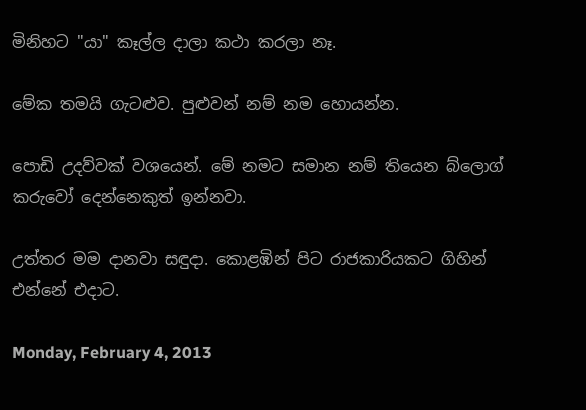මිනිහට "යා" කෑල්ල දාලා කථා කරලා නෑ.

මේක තමයි ගැටළුව. පුළුවන් නම් නම හොයන්න.

පොඩි උදව්වක් වශයෙන්. මේ නමට සමාන නම් තියෙන බ්ලොග් කරුවෝ දෙන්නෙකුත් ඉන්නවා.

උත්තර මම දානවා සඳුදා. කොළඹින් පිට රාජකාරියකට ගිහින් එන්නේ එදාට.

Monday, February 4, 2013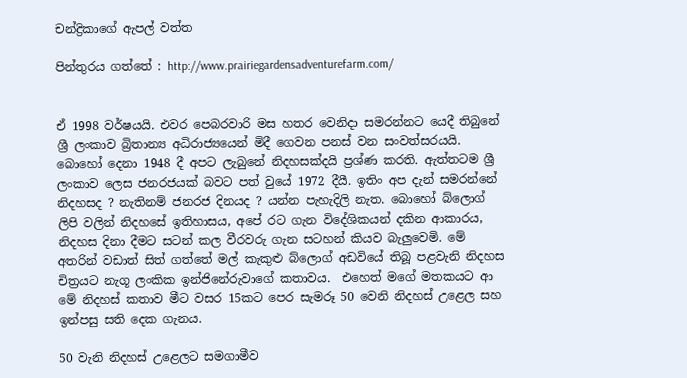චන්ද්‍රිකාගේ ඇපල් වත්ත

පින්තුරය ගත්තේ : http://www.prairiegardensadventurefarm.com/


ඒ 1998 වර්ෂයයි. එවර පෙබරවාරි මස හතර වෙනිදා සමරන්නට යෙදී තිබුනේ ශ්‍රී ලංකාව බ්‍රිතාන්‍ය අධිරාජ්‍යයෙන් මිදී ගෙවන පනස් වන සංවත්සරයයි. බොහෝ දෙනා 1948 දී අපට ලැබුනේ නිදහසක්දයි ප්‍රශ්ණ කරති. ඇත්තටම ශ්‍රී ලංකාව ලෙස ජනරජයක් බවට පත් වුයේ 1972 දීයී. ඉතිං අප දැන් සමරන්නේ නිදහසද ? නැතිනම් ජනරජ දිනයද ? යන්න පැහැදිලි නැත. බොහෝ බ්ලොග් ලිපි වලින් නිදහසේ ඉතිහාසය, අපේ රට ගැන විදේශිකයන් දකින ආකාරය, නිදහස දිනා දීමට සටන් කල වීරවරු ගැන සටහන් කියව බැලුවෙමි. මේ අතරින් වඩාත් සිත් ගත්තේ මල් කැකුළු බ්ලොග් අඩවියේ තිබූ පළවැනි නිදහස චිත්‍රයට නැගූ ලංකික ඉන්ජිනේරුවාගේ කතාවය.  එහෙත් මගේ මතකයට ආ මේ නිදහස් කතාව මීට වසර 15කට පෙර සැමරූ 50 වෙනි නිදහස් උළෙල සහ ඉන්පසු සති දෙක ගැනය.

50 වැනි නිදහස් උළෙලට සමගාමීව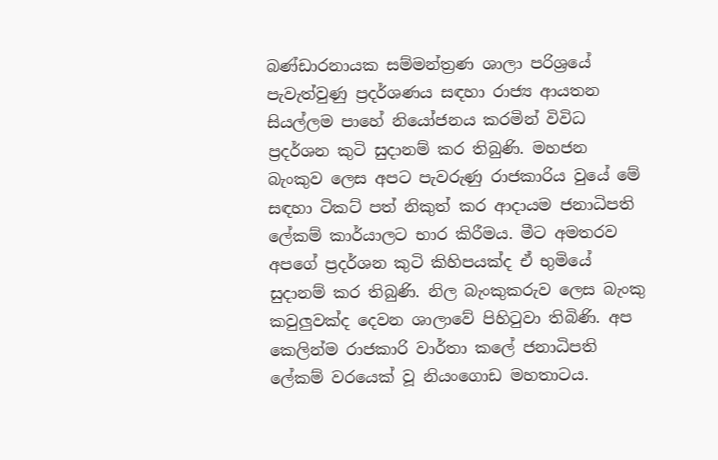බණ්ඩාරනායක සම්මන්ත්‍රණ ශාලා පරිශ්‍රයේ පැවැත්වුණු ප්‍රදර්ශණය සඳහා රාජ්‍ය ආයතන සියල්ලම පාහේ නියෝජනය කරමින් විවිධ ප්‍රදර්ශන කුටි සුදානම් කර තිබුණි. මහජන බැංකුව ලෙස අපට පැවරුණු රාජකාරිය වුයේ මේ සඳහා ටිකට් පත් නිකුත් කර ආදායම ජනාධිපති ලේකම් කාර්යාලට භාර කිරීමය. මීට අමතරව අපගේ ප්‍රදර්ශන කුටි කිහිපයක්ද ඒ භුමියේ සුදානම් කර තිබුණි. නිල බැංකුකරුව ලෙස බැංකු කවුලුවක්ද දෙවන ශාලාවේ පිහිටුවා තිබිණි. අප කෙලින්ම රාජකාරි වාර්තා කලේ ජනාධිපති ලේකම් වරයෙක් වූ නියංගොඩ මහතාටය.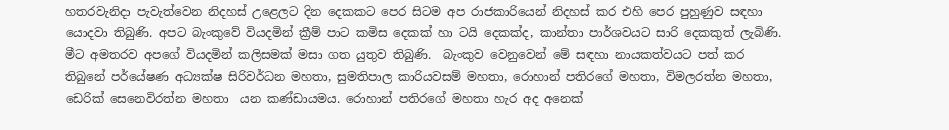හතරවැනිදා පැවැත්වෙන නිදහස් උළෙලට දින දෙකකට පෙර සිටම අප රාජකාරියෙන් නිදහස් කර එහි පෙර පුහුණුව සඳහා යොදවා තිබුණි. අපට බැංකුවේ වියදමින් ක්‍රීම් පාට කමිස දෙකක් හා ටයි දෙකක්ද, කාන්තා පාර්ශවයට සාරි දෙකකුත් ලැබිණි. මීට අමතරව අපගේ වියදමින් කලිසමක් මසා ගත යුතුව තිබුණි.  බැංකුව වෙනුවෙන් මේ සඳහා නායකත්වයට පත් කර තිබුනේ පර්යේෂණ අධ්‍යක්ෂ සිරිවර්ධන මහතා, සුමතිපාල කාරියවසම් මහතා, රොහාන් පතිරගේ මහතා, විමලරත්න මහතා, ඩෙරික් සෙනෙවිරත්න මහතා  යන කණ්ඩායමය. රොහාන් පතිරගේ මහතා හැර අද අනෙක්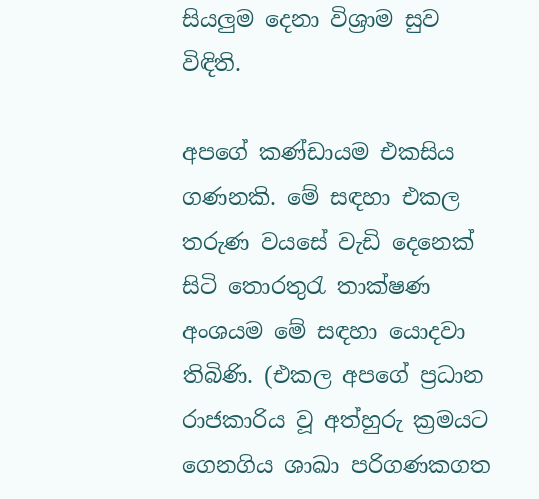සියලුම දෙනා විශ්‍රාම සුව විඳිති.

අපගේ කණ්ඩායම එකසිය ගණනකි. මේ සඳහා එකල තරුණ වයසේ වැඩි දෙනෙක් සිටි තොරතුරැ තාක්ෂණ අංශයම මේ සඳහා යොදවා තිබිණි. (එකල අපගේ ප්‍රධාන රාජකාරිය වූ අත්හුරු ක්‍රමයට ගෙනගිය ශාඛා පරිගණකගත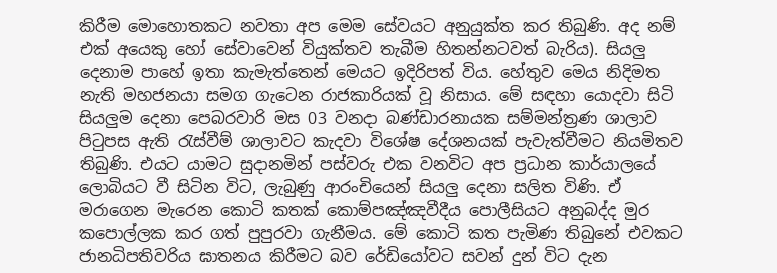කිරීම මොහොතකට නවතා අප මෙම සේවයට අනුයුක්ත කර තිබුණි. අද නම් එක් අයෙකු හෝ සේවාවෙන් වියුක්තව තැබීම හිතන්නටවත් බැරිය). සියලු දෙනාම පාහේ ඉතා කැමැත්තෙන් මෙයට ඉදිරිපත් විය. හේතුව මෙය නිදිමත නැති මහජනයා සමග ගැටෙන රාජකාරියක් වූ නිසාය. මේ සඳහා යොදවා සිටි සියලුම දෙනා පෙබරවාරි මස 03 වනදා බණ්ඩාරනායක සම්මන්ත්‍රණ ශාලාව පිටුපස ඇති රැස්වීම් ශාලාවට කැදවා විශේෂ දේශනයක් පැවැත්වීමට නියමිතව තිබුණි. එයට යාමට සුදානමින් පස්වරු එක වනවිට අප ප්‍රධාන කාර්යාලයේ ලොබියට වී සිටින විට, ලැබුණු ආරංචියෙන් සියලු දෙනා සලිත විණි. ඒ මරාගෙන මැරෙන කොටි කතක් කොම්පඤ්ඤවීදීය පොලීසියට අනුබද්ද මුර කපොල්ලක කර ගත් පුපුරවා ගැනීමය. මේ කොටි කත පැමිණ තිබුනේ එවකට ජානධිපතිවරිය ඝාතනය කිරීමට බව රේඩියෝවට සවන් දුන් විට දැන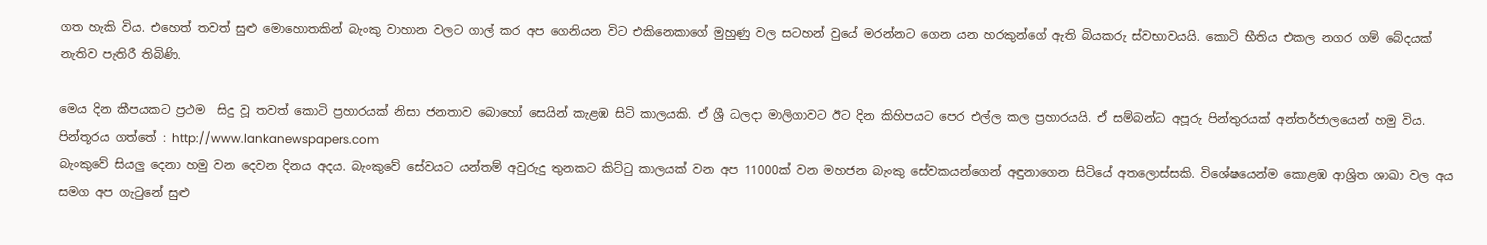ගත හැකි විය. එහෙත් තවත් සුළු මොහොතකින් බැංකු වාහාන වලට ගාල් කර අප ගෙනියන විට එකිනෙකාගේ මුහුණු වල සටහන් වුයේ මරන්නට ගෙන යන හරකුන්ගේ ඇති බියකරු ස්වභාවයයි. කොටි භීතිය එකල නගර ගම් බේදයක් නැතිව පැතිරී තිබිණි.

මෙය දින කීපයකට ප්‍රථම  සිදු වූ තවත් කොටි ප්‍රහාරයක් නිසා ජනතාව බොහෝ සෙයින් කැළඹ සිටි කාලයකි. ඒ ශ්‍රී ධලදා මාලිගාවට ඊට දින කිහිපයට පෙර එල්ල කල ප්‍රහාරයයි. ඒ සම්බන්ධ අපූරු පින්තුරයක් අන්තර්ජාලයෙන් හමු විය.
පින්තූරය ගත්තේ : http://www.lankanewspapers.com
බැංකුවේ සියලු දෙනා හමු වන දෙවන දිනය අදය. බැංකුවේ සේවයට යන්තම් අවුරුදු තුනකට කිට්ටු කාලයක් වන අප 11000ක් වන මහජන බැංකු සේවකයන්ගෙන් අඳුනාගෙන සිටියේ අතලොස්සකි. විශේෂයෙන්ම කොළඹ ආශ්‍රිත ශාඛා වල අය සමග අප ගැටුනේ සුළු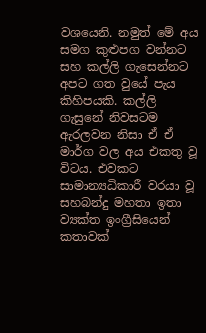වශයෙනි. නමුත් මේ අය සමග කුළුපග වන්නට සහ කල්ලි ගැසෙන්නට අපට ගත වුයේ පැය කිහිපයකි. කල්ලි ගැසුනේ නිවසටම ඇරලවන නිසා ඒ ඒ මාර්ග වල අය එකතු වූ විටය. එවකට සාමාන්‍යධිකාරී වරයා වූ සහබන්දු මහතා ඉතා ව්‍යක්ත ඉංග්‍රීසියෙන් කතාවක්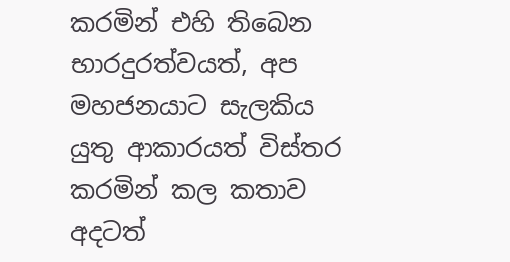කරමින් එහි තිබෙන භාරදුරත්වයත්, අප මහජනයාට සැලකිය යුතු ආකාරයත් විස්තර කරමින් කල කතාව අදටත්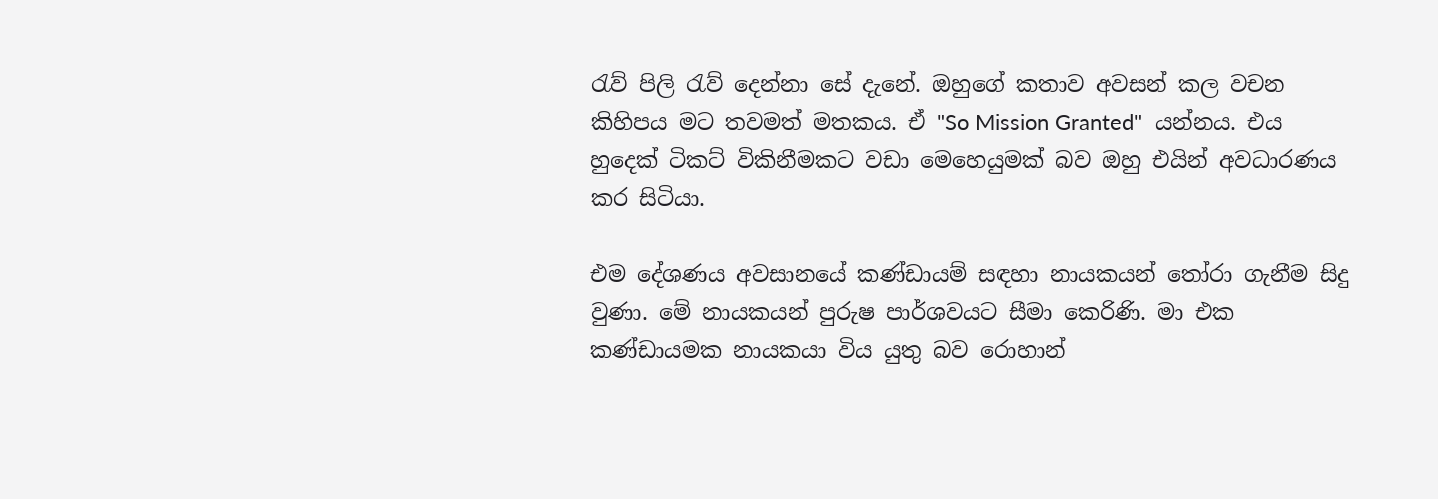රැව් පිලි රැව් දෙන්නා සේ දැනේ. ඔහුගේ කතාව අවසන් කල වචන කිහිපය මට තවමත් මතකය. ඒ "So Mission Granted"  යන්නය. එය හුදෙක් ටිකට් විකිනීමකට වඩා මෙහෙයුමක් බව ඔහු එයින් අවධාරණය කර සිටියා.

එම දේශණය අවසානයේ කණ්ඩායම් සඳහා නායකයන් තෝරා ගැනීම සිදු වුණා. මේ නායකයන් පුරුෂ පාර්ශවයට සීමා කෙරිණි. මා එක කණ්ඩායමක නායකයා විය යුතු බව රොහාන්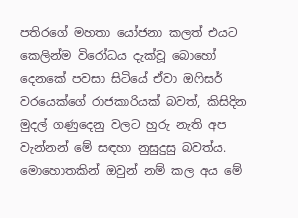පතිරගේ මහතා යෝජනා කලත් එයට කෙලින්ම විරෝධය දැක්වූ බොහෝ දෙනකේ පවසා සිටියේ ඒවා ඔෆිසර් වරයෙක්ගේ රාජකාරියක් බවත්, කිසිදින මුදල් ගණුදෙනු වලට හුරු නැති අප වැන්නන් මේ සඳහා නුසුදුසු බවත්ය. මොහොතකින් ඔවුන් නම් කල අය මේ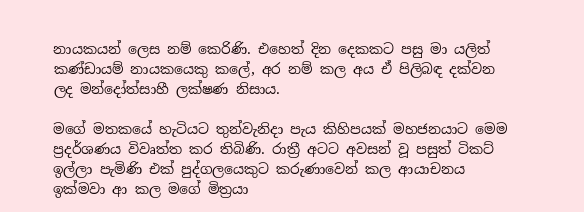නායකයන් ලෙස නම් කෙරිණි. එහෙත් දින දෙකකට පසු මා යලිත් කණ්ඩායම් නායකයෙකු කලේ, අර නම් කල අය ඒ පිලිබඳ දක්වන ලද මන්දෝත්සාහී ලක්ෂණ නිසාය.

මගේ මතකයේ හැටියට තුන්වැනිදා පැය කිහිපයක් මහජනයාට මෙම ප්‍රදර්ශණය විවෘත්ත කර තිබිණි. රාත්‍රී අටට අවසන් වූ පසුත් ටිකට් ඉල්ලා පැමිණි එක් පුද්ගලයෙකුට කරුණාවෙන් කල ආයාචනය ඉක්මවා ආ කල මගේ මිත්‍රයා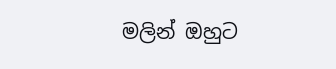මලින් ඔහුට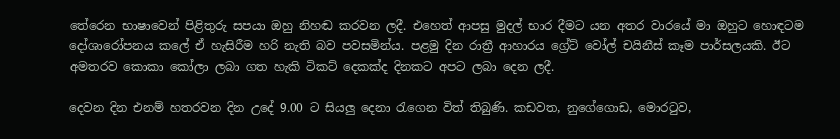තේරෙන භාෂාවෙන් පිළිතුරු සපයා ඔහු නිහඬ කරවන ලදී. එහෙත් ආපසු මුදල් භාර දීමට යන අතර වාරයේ මා ඔහුට හොඳටම දෝශාරෝපනය කලේ ඒ හැසිරීම හරි නැති බව පවසමින්ය. පළමු දින රාත්‍රී ආහාරය ග්‍රේට් වෝල් චයිනීස් කෑම පාර්සලයකි. ඊට අමතරව කොකා කෝලා ලබා ගත හැකි ටිකට් දෙකක්ද දිනකට අපට ලබා දෙන ලදී.

දෙවන දින එනම් හතරවන දින උදේ 9.00 ට සියලු දෙනා රැගෙන විත් තිබුණි. කඩවත, නුගේගොඩ, මොරටුව,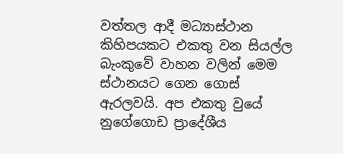වත්තල ආදී මධ්‍යාස්ථාන කිහිපයකට එකතු වන සියල්ල බැංකුවේ වාහන වලින් මෙම ස්ථානයට ගෙන ගොස් ඇරලවයි. අප එකතු වුයේ නුගේගොඩ ප්‍රාදේශීය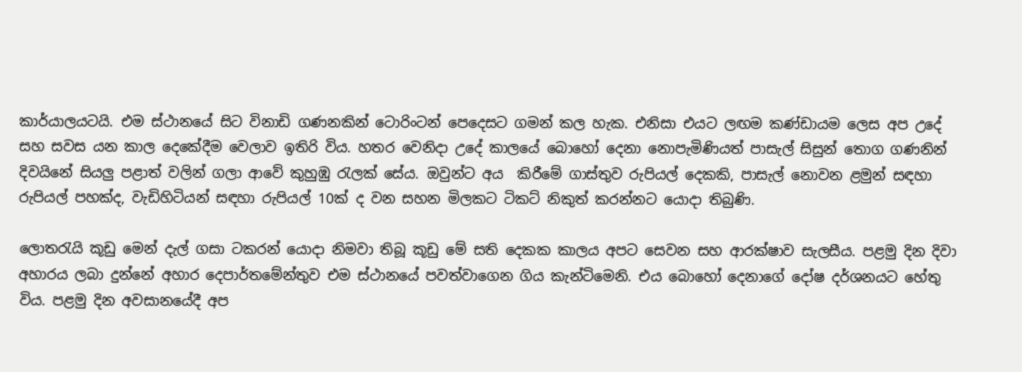කාර්යාලයටයි. එම ස්ථානයේ සිට විනාඩි ගණනකින් ටොරිංටන් පෙදෙසට ගමන් කල හැක. එනිසා එයට ලඟම කණ්ඩායම ලෙස අප උදේ සහ සවස යන කාල දෙකේදීම වෙලාව ඉතිරි විය. හතර වෙනිදා උදේ කාලයේ බොහෝ දෙනා නොපැමිණියත් පාසැල් සිසුන් තොග ගණනින් දිවයිනේ සියලු පළාත් වලින් ගලා ආවේ කුහුඹු රැලක් සේය. ඔවුන්ට අය  කිරීමේ ගාස්තුව රුපියල් දෙකකි, පාසැල් නොවන ළමුන් සඳහා රුපියල් පහක්ද, වැඩිහිටියන් සඳහා රුපියල් 10ක් ද වන සහන මිලකට ටිකට් නිකුත් කරන්නට යොදා තිබුණි.

ලොතරැයි කූඩු මෙන් දැල් ගසා ටකරන් යොදා නිමවා තිබූ කූඩු මේ සති දෙකක කාලය අපට සෙවන සහ ආරක්ෂාව සැලසීය. පළමු දින දිවා අහාරය ලබා දුන්නේ අහාර දෙපාර්තමේන්තුව එම ස්ථානයේ පවත්වාගෙන ගිය කැන්ටිමෙනි. එය බොහෝ දෙනාගේ දෝෂ දර්ශනයට හේතු විය. පළමු දින අවසානයේදී අප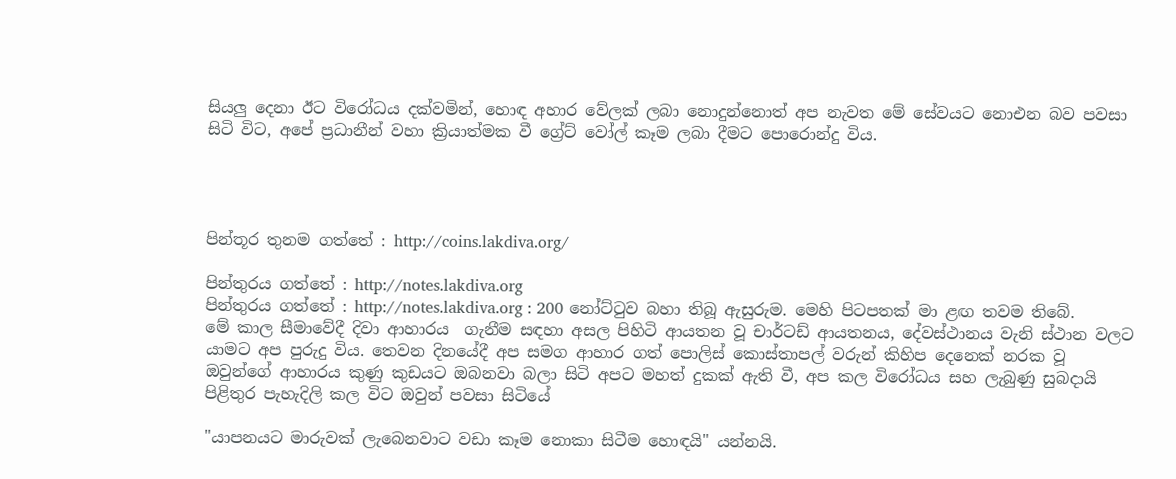සියලු දෙනා ඊට විරෝධය දක්වමින්, හොඳ අහාර වේලක් ලබා නොදුන්නොත් අප නැවත මේ සේවයට නොඑන බව පවසා සිටි විට, අපේ ප්‍රධානීන් වහා ක්‍රියාත්මක වී ග්‍රේට් වෝල් කෑම ලබා දීමට පොරොන්දු විය.




පින්තූර තුනම ගත්තේ : http://coins.lakdiva.org/

පින්තුරය ගත්තේ : http://notes.lakdiva.org
පින්තුරය ගත්තේ : http://notes.lakdiva.org : 200 නෝට්ටුව බහා තිබූ ඇසුරුම. මෙහි පිටපතක් මා ළඟ තවම තිබේ.
මේ කාල සීමාවේදී දිවා ආහාරය  ගැනීම සඳහා අසල පිහිටි ආයතන වූ චාර්ටඩ් ආයතනය, දේවස්ථානය වැනි ස්ථාන වලට යාමට අප පුරුදු විය. තෙවන දිනයේදී අප සමග ආහාර ගත් පොලිස් කොස්තාපල් වරුන් කිහිප දෙනෙක් නරක වූ ඔවුන්ගේ ආහාරය කුණු කුඩයට ඔබනවා බලා සිටි අපට මහත් දුකක් ඇති වී, අප කල විරෝධය සහ ලැබුණු සුබදායි පිළිතුර පැහැදිලි කල විට ඔවුන් පවසා සිටියේ

"යාපනයට මාරුවක් ලැබෙනවාට වඩා කෑම නොකා සිටීම හොඳයි" යන්නයි.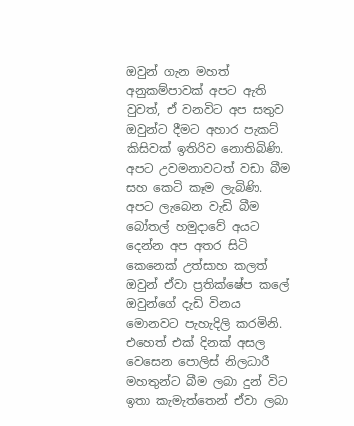ඔවුන් ගැන මහත් අනුකම්පාවක් අපට ඇති වුවත්, ඒ වනවිට අප සතුව ඔවුන්ට දීමට අහාර පැකට් කිසිවක් ඉතිරිව නොතිබිණි. අපට උවමනාවටත් වඩා බීම සහ කෙටි කෑම ලැබිණි. අපට ලැබෙන වැඩි බීම බෝතල් හමුදාවේ අයට දෙන්න අප අතර සිටි කෙනෙක් උත්සාහ කලත් ඔවුන් ඒවා ප්‍රතික්ෂේප කලේ ඔවුන්ගේ දැඩි විනය මොනවට පැහැදිලි කරමිනි. එහෙත් එක් දිනක් අසල වෙසෙන පොලිස් නිලධාරී මහතුන්ට බීම ලබා දුන් විට ඉතා කැමැත්තෙන් ඒවා ලබා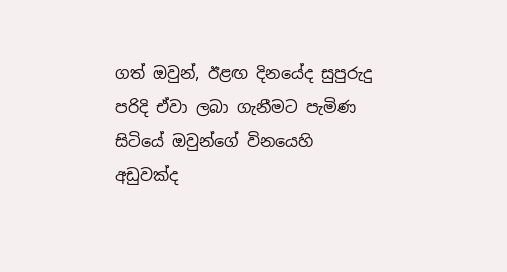ගත් ඔවුන්, ඊළඟ දිනයේද සුපුරුදු පරිදි ඒවා ලබා ගැනීමට පැමිණ සිටියේ ඔවුන්ගේ විනයෙහි අඩුවක්ද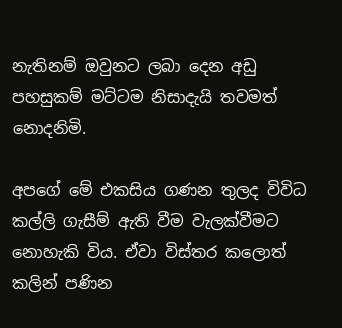නැතිනම් ඔවුනට ලබා දෙන අඩු පහසුකම් මට්ටම නිසාදැයි තවමත් නොදනිමි.

අපගේ මේ එකසිය ගණන තුලද විවිධ  කල්ලි ගැසීම් ඇති වීම වැලක්වීමට නොහැකි විය. ඒවා විස්තර කලොත් කලින් පණින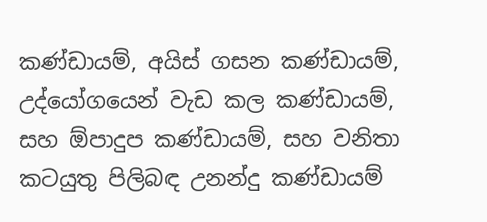කණ්ඩායම්, අයිස් ගසන කණ්ඩායම්, උද්යෝගයෙන් වැඩ කල කණ්ඩායම්, සහ ඕපාදුප කණ්ඩායම්, සහ වනිතා කටයුතු පිලිබඳ උනන්දු කණ්ඩායම්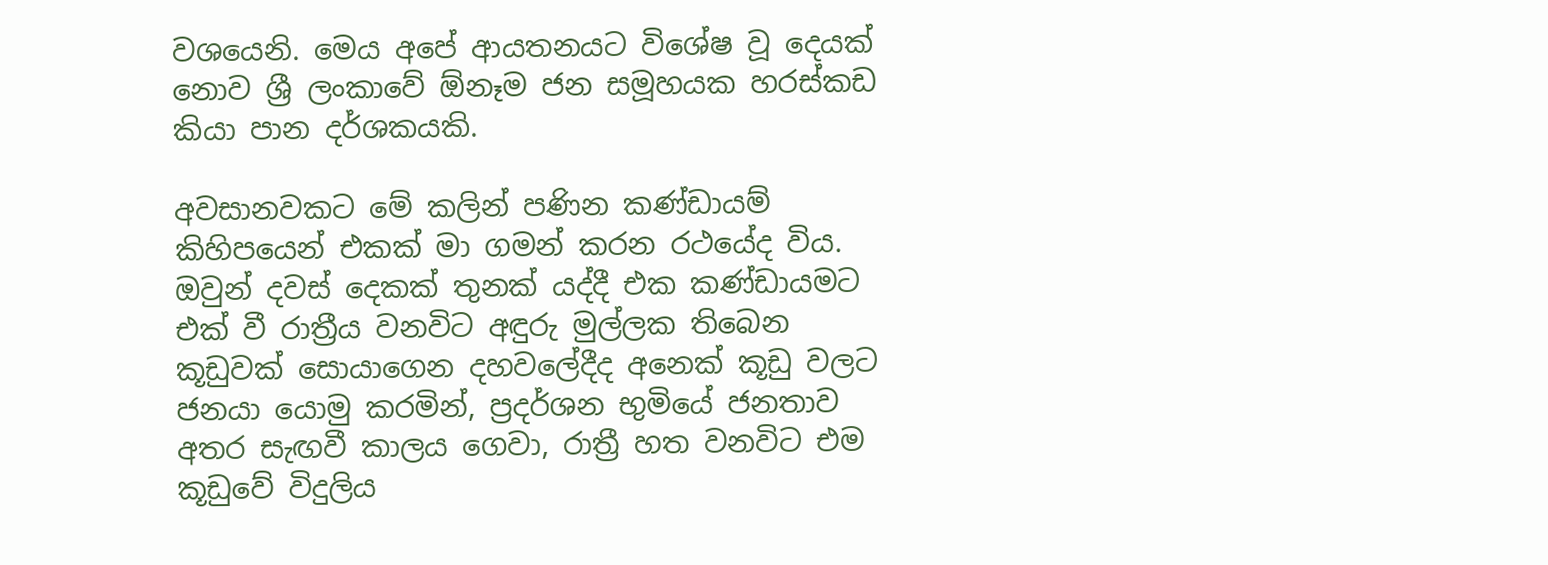වශයෙනි. මෙය අපේ ආයතනයට විශේෂ වූ දෙයක් නොව ශ්‍රී ලංකාවේ ඕනෑම ජන සමූහයක හරස්කඩ කියා පාන දර්ශකයකි.

අවසානවකට මේ කලින් පණින කණ්ඩායම් කිහිපයෙන් එකක් මා ගමන් කරන රථයේද විය. ඔවුන් දවස් දෙකක් තුනක් යද්දී එක කණ්ඩායමට එක් වී රාත්‍රීය වනවිට අඳුරු මුල්ලක තිබෙන කූඩුවක් සොයාගෙන දහවලේදීද අනෙක් කූඩු වලට ජනයා යොමු කරමින්, ප්‍රදර්ශන භුමියේ ජනතාව අතර සැඟවී කාලය ගෙවා, රාත්‍රී හත වනවිට එම කූඩුවේ විදුලිය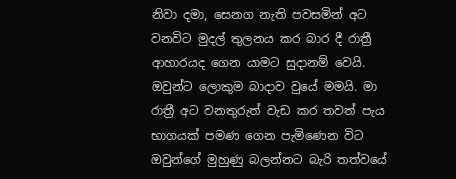නිවා දමා, සෙනග නැති පවසමින් අට වනවිට මුදල් තුලනය කර බාර දී රාත්‍රී ආහාරයද ගෙන යාමට සුදානම් වෙයි. ඔවුන්ට ලොකුම බාදාව වුයේ මමයි. මා රාත්‍රී අට වනතුරුත් වැඩ කර තවත් පැය භාගයක් පමණ ගෙන පැමිණෙන විට ඔවුන්ගේ මුහුණු බලන්නට බැරි තත්වයේ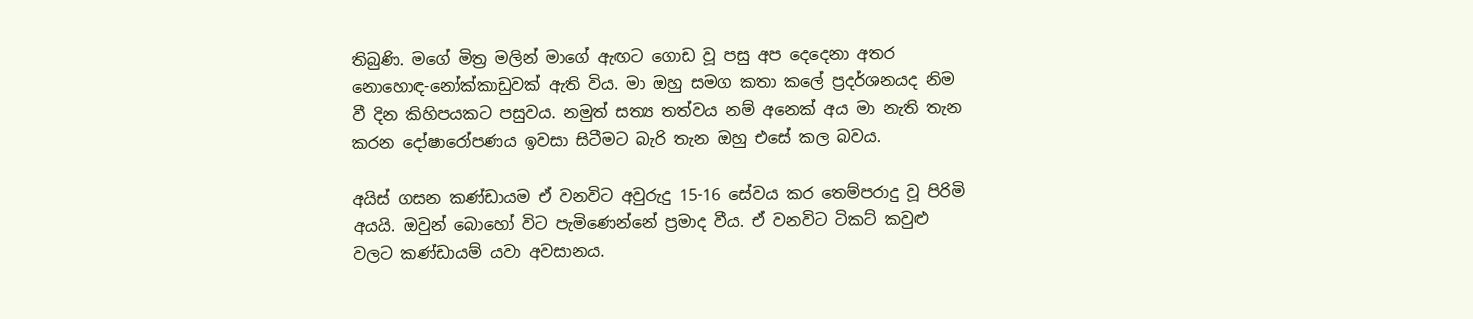තිබුණි. මගේ මිත්‍ර මලින් මාගේ ඇඟට ගොඩ වූ පසු අප දෙදෙනා අතර නොහොඳ-නෝක්කාඩුවක් ඇති විය. මා ඔහු සමග කතා කලේ ප්‍රදර්ශනයද නිම වී දින කිහිපයකට පසුවය. නමුත් සත්‍ය තත්වය නම් අනෙක් අය මා නැති තැන කරන දෝෂාරෝපණය ඉවසා සිටීමට බැරි තැන ඔහු එසේ කල බවය.

අයිස් ගසන කණ්ඩායම ඒ වනවිට අවුරුදු 15-16 සේවය කර තෙම්පරාදු වූ පිරිමි අයයි. ඔවුන් බොහෝ විට පැමිණෙන්නේ ප්‍රමාද වීය. ඒ වනවිට ටිකට් කවුළු වලට කණ්ඩායම් යවා අවසානය.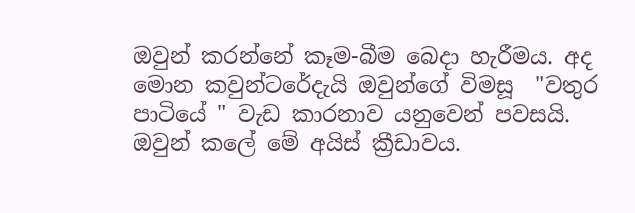ඔවුන් කරන්නේ කෑම-බීම බෙදා හැරීමය. අද මොන කවුන්ටරේදැයි ඔවුන්ගේ විමසූ  "වතුර පාටියේ " වැඩ කාරනාව යනුවෙන් පවසයි. ඔවුන් කලේ මේ අයිස් ක්‍රීඩාවය.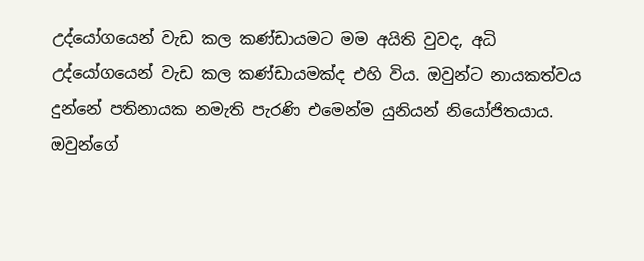උද්යෝගයෙන් වැඩ කල කණ්ඩායමට මම අයිති වුවද, අධි උද්යෝගයෙන් වැඩ කල කණ්ඩායමක්ද එහි විය. ඔවුන්ට නායකත්වය දුන්නේ පතිනායක නමැති පැරණි එමෙන්ම යුනියන් නියෝජිතයාය. ඔවුන්ගේ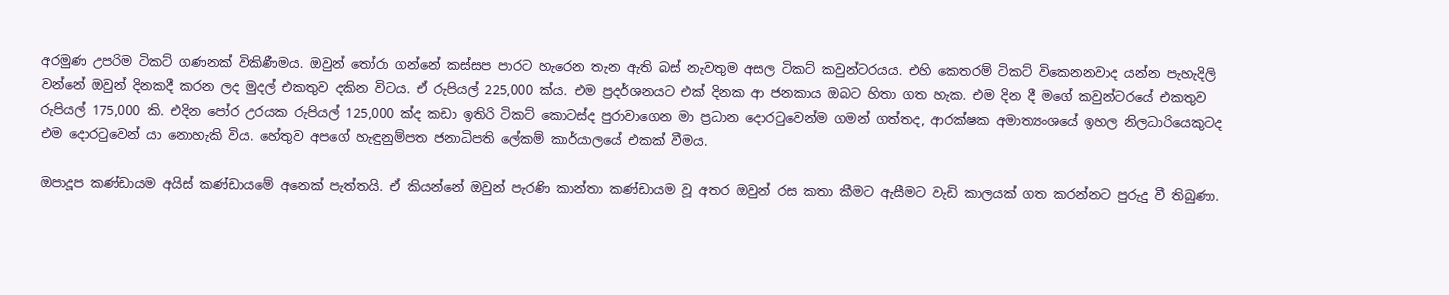අරමුණ උපරිම ටිකට් ගණනක් විකිණීමය. ඔවුන් තෝරා ගන්නේ කස්සප පාරට හැරෙන තැන ඇති බස් නැවතුම අසල ටිකට් කවුන්ටරයය. එහි කෙතරම් ටිකට් විකෙනනවාද යන්න පැහැදිලි වන්නේ ඔවුන් දිනකදී කරන ලද මුදල් එකතුව දකින විටය. ඒ රුපියල් 225,000 ක්ය. එම ප්‍රදර්ශනයට එක් දිනක ආ ජනකාය ඔබට හිතා ගත හැක. එම දින දී මගේ කවුන්ටරයේ එකතුව රුපියල් 175,000 කි. එදින පෝර උරයක රුපියල් 125,000 ක්ද කඩා ඉතිරි ටිකට් කොටස්ද පුරාවාගෙන මා ප්‍රධාන දොරටුවෙන්ම ගමන් ගත්තද, ආරක්ෂක අමාත්‍යංශයේ ඉහල නිලධාරියෙකුටද එම දොරටුවෙන් යා නොහැකි විය. හේතුව අපගේ හැඳුනුම්පත ජනාධිපති ලේකම් කාර්යාලයේ එකක් වීමය.

ඔපාදූප කණ්ඩායම අයිස් කණ්ඩායමේ අනෙක් පැත්තයි. ඒ කියන්නේ ඔවුන් පැරණි කාන්තා කණ්ඩායම වූ අතර ඔවුන් රස කතා කීමට ඇසීමට වැඩි කාලයක් ගත කරන්නට පුරුදු වී තිබුණා.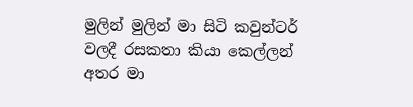මුලින් මුලින් මා සිටි කවුන්ටර් වලදී රසකතා කියා කෙල්ලන් අතර මා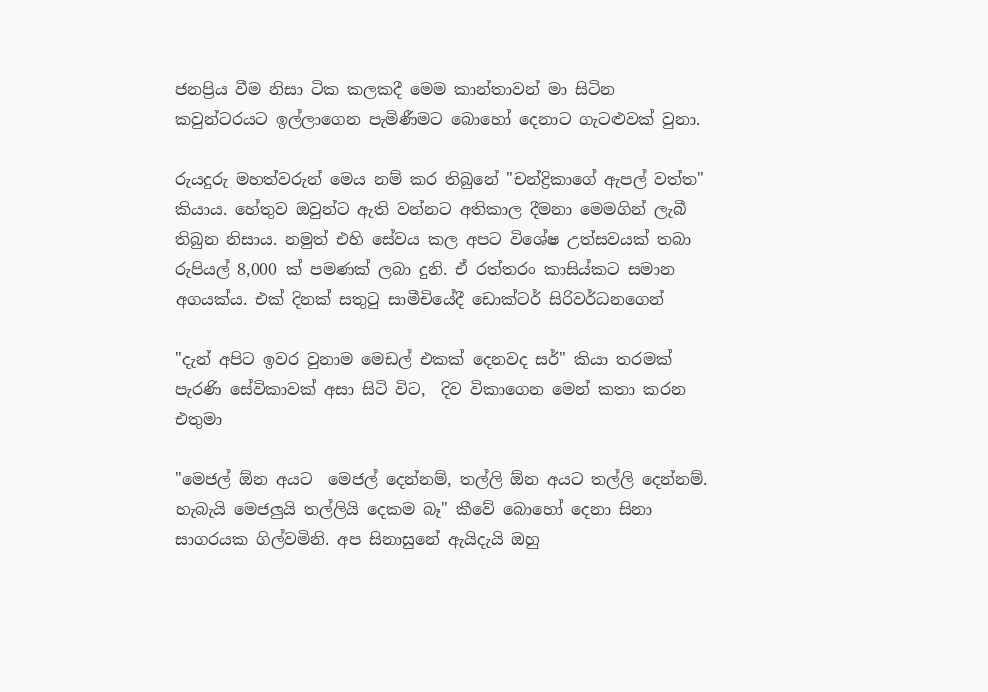ජනප්‍රිය වීම නිසා ටික කලකදී මෙම කාන්තාවන් මා සිටින කවුන්ටරයට ඉල්ලාගෙන පැමිණීමට බොහෝ දෙනාට ගැටළුවක් වුනා.

රුයදුරු මහත්වරුන් මෙය නම් කර තිබුනේ "චන්ද්‍රිකාගේ ඇපල් වත්ත" කියාය. හේතුව ඔවුන්ට ඇති වන්නට අතිකාල දීමනා මෙමගින් ලැබී තිබුන නිසාය. නමුත් එහි සේවය කල අපට විශේෂ උත්සවයක් තබා රුපියල් 8,000 ක් පමණක් ලබා දුනි. ඒ රත්තරං කාසිය්කට සමාන අගයක්ය. එක් දිනක් සතුටු සාමීචියේදී ඩොක්ටර් සිරිවර්ධනගෙන්

"දැන් අපිට ඉවර වුනාම මෙඩල් එකක් දෙනවද සර්" කියා තරමක් පැරණි සේවිකාවක් අසා සිටි විට,  දිව විකාගෙන මෙන් කතා කරන එතුමා

"මෙජල් ඕන අයට  මෙජල් දෙන්නම්, තල්ලි ඕන අයට තල්ලි දෙන්නම්. හැබැයි මෙජලුයි තල්ලියි දෙකම බෑ" කීවේ බොහෝ දෙනා සිනා සාගරයක ගිල්වමිනි. අප සිනාසුනේ ඇයිදැයි ඔහු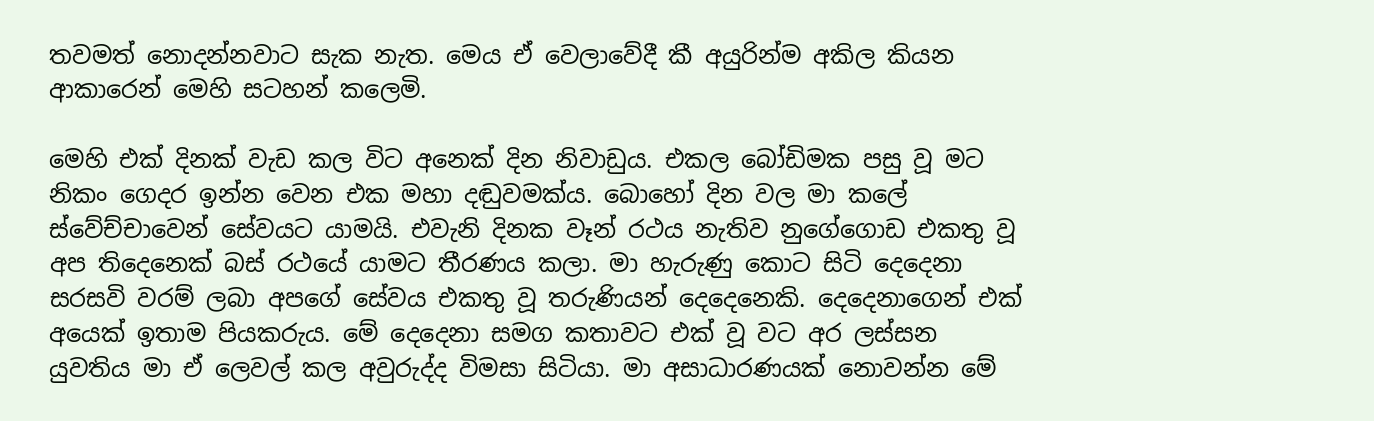තවමත් නොදන්නවාට සැක නැත. මෙය ඒ වෙලාවේදී කී අයුරින්ම අකිල කියන ආකාරෙන් මෙහි සටහන් කලෙමි.

මෙහි එක් දිනක් වැඩ කල විට අනෙක් දින නිවාඩුය. එකල බෝඩිමක පසු වූ මට නිකං ගෙදර ඉන්න වෙන එක මහා දඬුවමක්ය. බොහෝ දින වල මා කලේ ස්වේච්චාවෙන් සේවයට යාමයි. එවැනි දිනක වෑන් රථය නැතිව නුගේගොඩ එකතු වූ අප තිදෙනෙක් බස් රථයේ යාමට තීරණය කලා. මා හැරුණු කොට සිටි දෙදෙනා සරසවි වරම් ලබා අපගේ සේවය එකතු වූ තරුණියන් දෙදෙනෙකි. දෙදෙනාගෙන් එක් අයෙක් ඉතාම පියකරුය. මේ දෙදෙනා සමග කතාවට එක් වූ වට අර ලස්සන යුවතිය මා ඒ ලෙවල් කල අවුරුද්ද විමසා සිටියා. මා අසාධාරණයක් නොවන්න මේ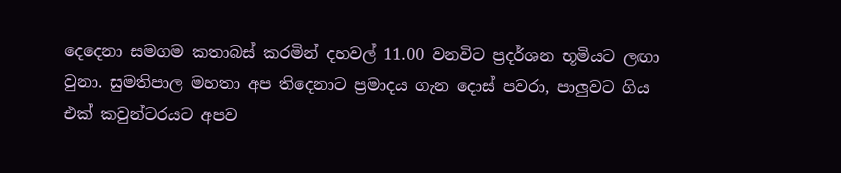දෙදෙනා සමගම කතාබස් කරමින් දහවල් 11.00 වනවිට ප්‍රදර්ශන භූමියට ලඟා වුනා. සුමතිපාල මහතා අප තිදෙනාට ප්‍රමාදය ගැන දොස් පවරා, පාලුවට ගිය එක් කවුන්ටරයට අපව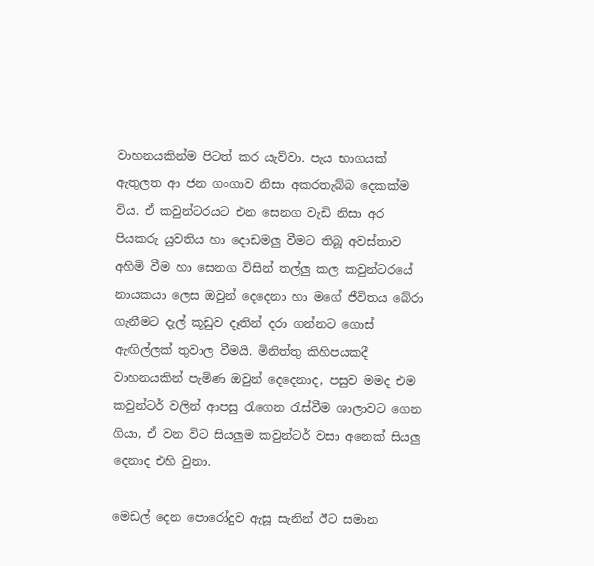වාහනයකින්ම පිටත් කර යැව්වා. පැය භාගයක් ඇතුලත ආ ජන ගංගාව නිසා අකරතැබ්බ දෙකක්ම විය. ඒ කවුන්ටරයට එන සෙනග වැඩි නිසා අර පියකරු යුවතිය හා දොඩමලු වීමට තිබූ අවස්තාව අහිමි වීම හා සෙනග විසින් තල්ලු කල කවුන්ටරයේ නායකයා ලෙස ඔවුන් දෙදෙනා හා මගේ ජීවිතය බේරා ගැනීමට දැල් කූඩුව දෑතින් දරා ගන්නට ගොස් ඇඟිල්ලක් තුවාල වීමයි. මිනිත්තු කිහිපයකදී වාහනයකින් පැමිණ ඔවුන් දෙදෙනාද, පසුව මමද එම කවුන්ටර් වලින් ආපසු රැගෙන රැස්වීම ශාලාවට ගෙන ගියා, ඒ වන විට සියලුම කවුන්ටර් වසා අනෙක් සියලු දෙනාද එහි වුනා.

මෙඩල් දෙන පොරෝදුව ඇසූ සැනින් ඊට සමාන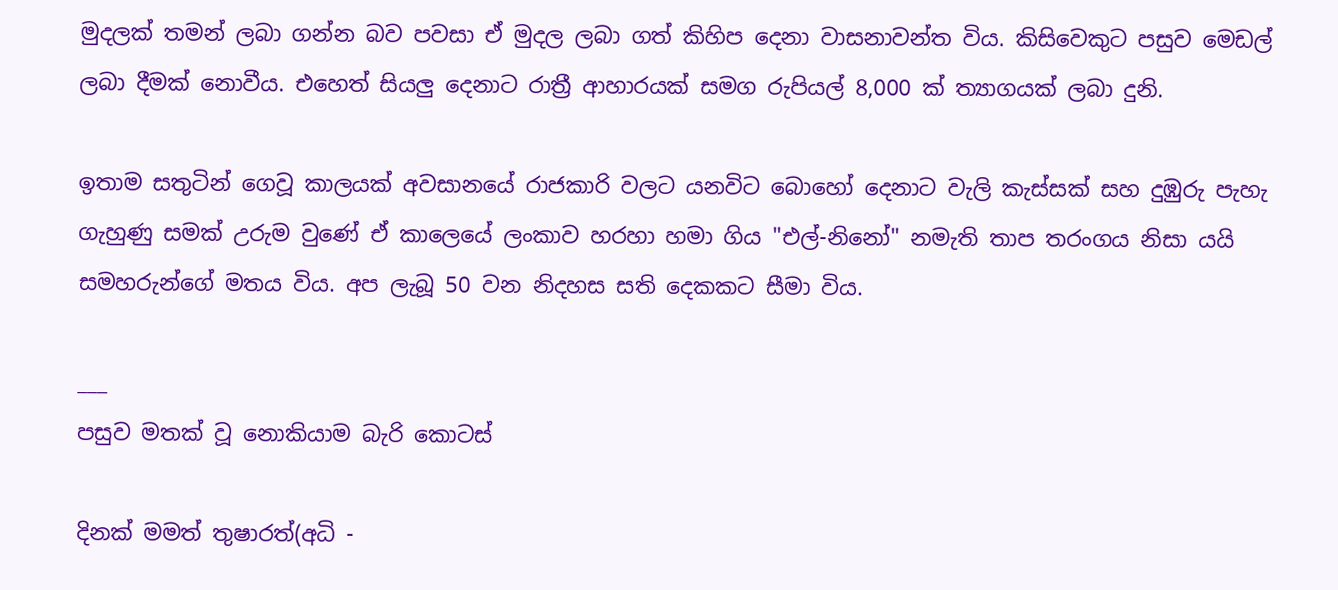මුදලක් තමන් ලබා ගන්න බව පවසා ඒ මුදල ලබා ගත් කිහිප දෙනා වාසනාවන්ත විය. කිසිවෙකුට පසුව මෙඩල් ලබා දීමක් නොවීය. එහෙත් සියලු දෙනාට රාත්‍රී ආහාරයක් සමග රුපියල් 8,000 ක් ත්‍යාගයක් ලබා දුනි.

ඉතාම සතුටින් ගෙවූ කාලයක් අවසානයේ රාජකාරි වලට යනවිට බොහෝ දෙනාට වැලි කැස්සක් සහ දුඹුරු පැහැ ගැහුණු සමක් උරුම වුණේ ඒ කාලෙයේ ලංකාව හරහා හමා ගිය "එල්-නිනෝ" නමැති තාප තරංගය නිසා යයි සමහරුන්ගේ මතය විය. අප ලැබූ 50 වන නිදහස සති දෙකකට සීමා විය.

___
පසුව මතක් වූ නොකියාම බැරි කොටස්

දිනක් මමත් තුෂාරත්(අධි -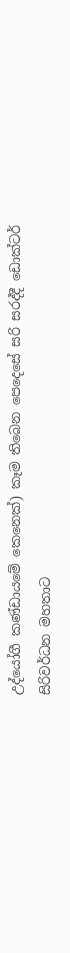උද්යෝගී කණ්ඩායමේ කෙනෙක්) කෑම තිබෙන පෙදෙසේ සරි සරද්දී ඩොක්ටර් සිරිවර්ධන මහතාට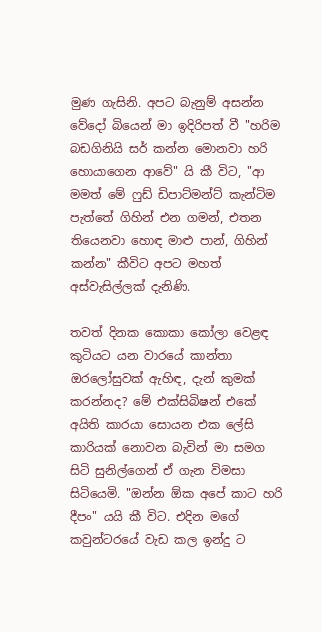මුණ ගැසිනි. අපට බැනුම් අසන්න වේදෝ බියෙන් මා ඉදිරිපත් වී "හරිම බඩගිනියි සර් කන්න මොනවා හරි හොයාගෙන ආවේ" යි කී විට, "ආ මමත් මේ ෆුඩ් ඩිපාට්මන්ට් කැන්ටිම පැත්තේ ගිහින් එන ගමන්, එතන තියෙනවා හොඳ මාළු පාන්, ගිහින් කන්න" කීවිට අපට මහත් අස්වැසිල්ලක් දැනිණි.

තවත් දිනක කොකා කෝලා වෙළඳ කුටියට යන වාරයේ කාන්තා ඔරලෝසුවක් ඇහිඳ, දැන් කුමක් කරන්නද? මේ එක්සිබිෂන් එකේ අයිති කාරයා සොයන එක ලේසි කාරියක් නොවන බැවින් මා සමග සිටි සුනිල්ගෙන් ඒ ගැන විමසා සිටියෙමි. "ඔන්න ඕක අපේ කාට හරි දීපං" යයි කී විට. එදින මගේ කවුන්ටරයේ වැඩ කල ඉන්දු ට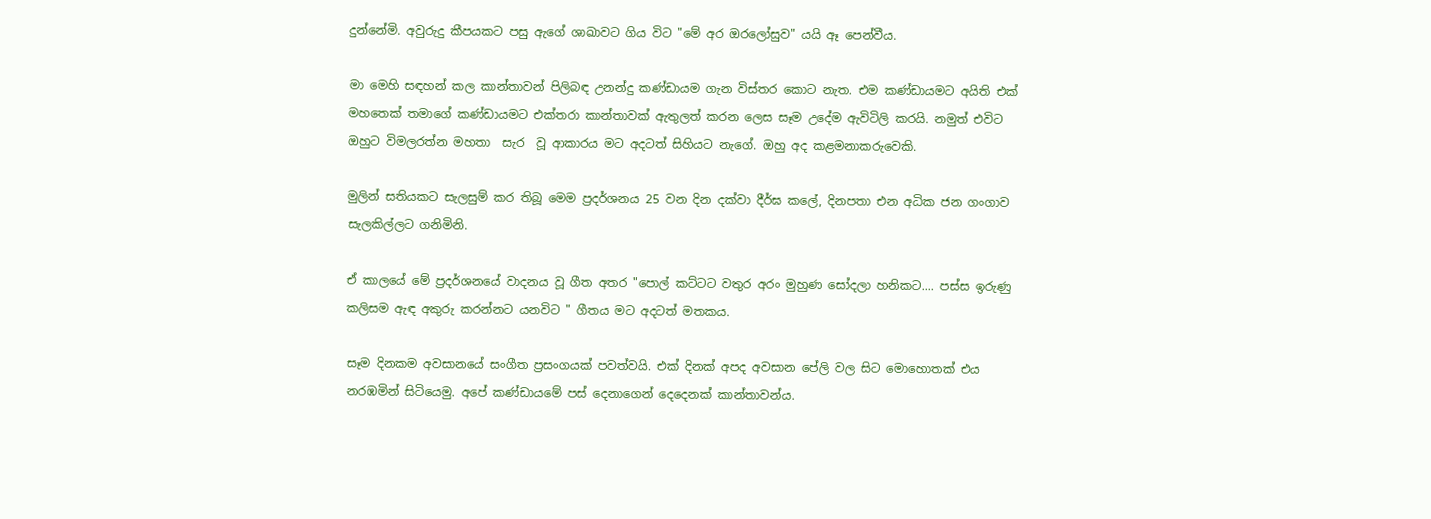දුන්නේමි. අවුරුදු කීපයකට පසු ඇගේ ශාඛාවට ගිය විට "මේ අර ඔරලෝසුව" යයි ඈ පෙන්වීය.

මා මෙහි සඳහන් කල කාන්තාවන් පිලිබඳ උනන්දු කණ්ඩායම ගැන විස්තර කොට නැත. එම කණ්ඩායමට අයිති එක් මහතෙක් තමාගේ කණ්ඩායමට එක්තරා කාන්තාවක් ඇතුලත් කරන ලෙස සෑම උදේම ඇවිටිලි කරයි. නමුත් එවිට ඔහුට විමලරත්න මහතා  සැර  වූ ආකාරය මට අදටත් සිහියට නැගේ. ඔහු අද කළමනාකරුවෙකි.

මුලින් සතියකට සැලසුම් කර තිබූ මෙම ප්‍රදර්ශනය 25 වන දින දක්වා දීර්ඝ කලේ, දිනපතා එන අධික ජන ගංගාව සැලකිල්ලට ගනිමිනි.

ඒ කාලයේ මේ ප්‍රදර්ශනයේ වාදනය වූ ගීත අතර "පොල් කට්ටට වතුර අරං මුහුණ සෝදලා හනිකට.... පස්ස ඉරුණු කලිසම ඇඳ අකුරු කරන්නට යනවිට " ගීතය මට අදටත් මතකය.

සෑම දිනකම අවසානයේ සංගීත ප්‍රසංගයක් පවත්වයි. එක් දිනක් අපද අවසාන පේලි වල සිට මොහොතක් එය නරඹමින් සිටියෙමු. අපේ කණ්ඩායමේ පස් දෙනාගෙන් දෙදෙනක් කාන්තාවන්ය.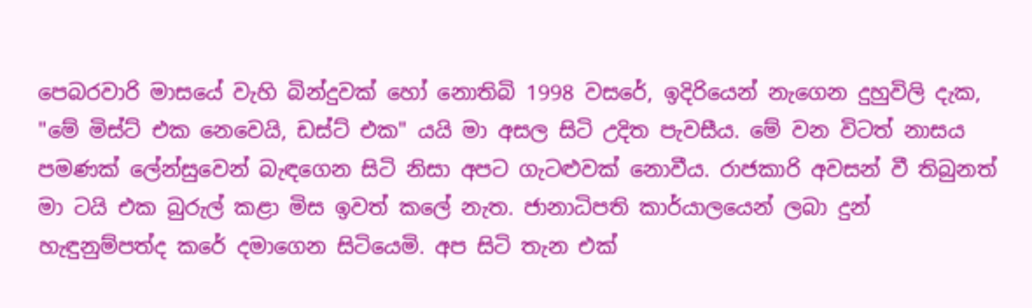පෙබරවාරි මාසයේ වැහි බින්දුවක් හෝ නොතිබි 1998 වසරේ, ඉදිරියෙන් නැගෙන දුහුවිලි දැක, "මේ මිස්ට් එක නෙවෙයි, ඩස්ට් එක" යයි මා අසල සිටි උදිත පැවසීය. මේ වන විටත් නාසය පමණක් ලේන්සුවෙන් බැඳගෙන සිටි නිසා අපට ගැටළුවක් නොවීය. රාජකාරි අවසන් වී තිබුනත් මා ටයි එක බුරුල් කළා මිස ඉවත් කලේ නැත. ජානාධිපති කාර්යාලයෙන් ලබා දුන් හැඳුනුම්පත්ද කරේ දමාගෙන සිටියෙමි. අප සිටි තැන එක්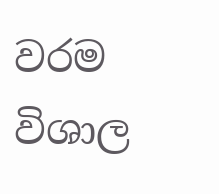වරම විශාල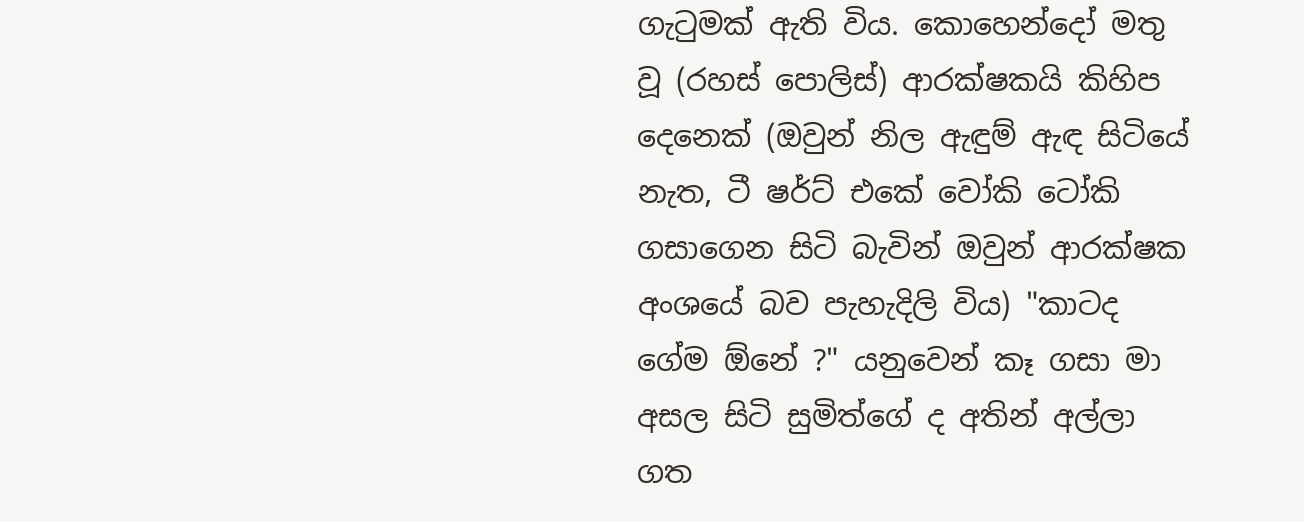ගැටුමක් ඇති විය. කොහෙන්දෝ මතු වූ (රහස් පොලිස්) ආරක්ෂකයි කිහිප දෙනෙක් (ඔවුන් නිල ඇඳුම් ඇඳ සිටියේ නැත, ටී ෂර්ට් එකේ වෝකි ටෝකි ගසාගෙන සිටි බැවින් ඔවුන් ආරක්ෂක අංශයේ බව පැහැදිලි විය) "කාටද ගේම ඕනේ ?" යනුවෙන් කෑ ගසා මා අසල සිටි සුමිත්ගේ ද අතින් අල්ලා ගත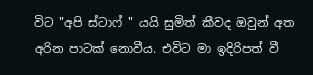විට "අපි ස්ටාෆ් " යයි සුමිත් කීවද ඔවුන් අත අරින පාටක් නොවීය. එවිට මා ඉදිරිපත් වී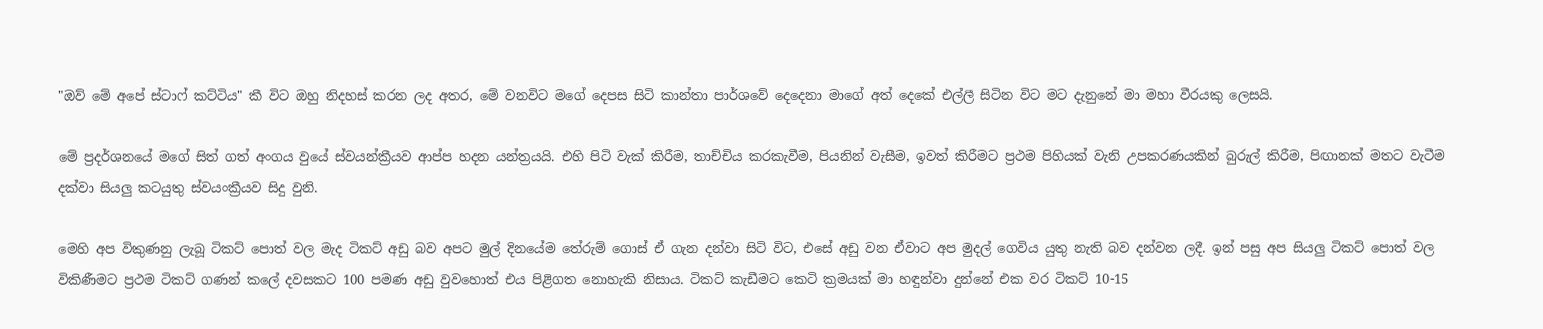"ඔව් මේ අපේ ස්ටාෆ් කට්ටිය" කී විට ඔහු නිදහස් කරන ලද අතර, මේ වනවිට මගේ දෙපස සිටි කාන්තා පාර්ශවේ දෙදෙනා මාගේ අත් දෙකේ එල්ලී සිටින විට මට දැනුනේ මා මහා වීරයකු ලෙසයි.

මේ ප්‍රදර්ශනයේ මගේ සිත් ගත් අංගය වුයේ ස්වයන්ක්‍රීයව ආප්ප හදන යන්ත්‍රයයි. එහි පිටි වැක් කිරීම, තාච්චිය කරකැවීම, පියනින් වැසීම, ඉවත් කිරීමට ප්‍රථම පිහියක් වැනි උපකරණයකින් බුරුල් කිරීම, පිඟානක් මතට වැටීම දක්වා සියලු කටයුතු ස්‌වයංක්‍රීයව සිදු වුනි.

මෙහි අප විකුණනු ලැබූ ටිකට් පොත් වල මැද ටිකට් අඩු බව අපට මුල් දිනයේම තේරුම් ගොස් ඒ ගැන දන්වා සිටි විට, එසේ අඩු වන ඒවාට අප මුදල් ගෙවිය යුතු නැති බව දන්වන ලදී. ඉන් පසු අප සියලු ටිකට් පොත් වල විකිණීමට ප්‍රථම ටිකට් ගණන් කලේ දවසකට 100 පමණ අඩු වුවහොත් එය පිළිගත නොහැකි නිසාය. ටිකට් කැඩීමට කෙටි ක්‍රමයක් මා හඳුන්වා දුන්නේ එක වර ටිකට් 10-15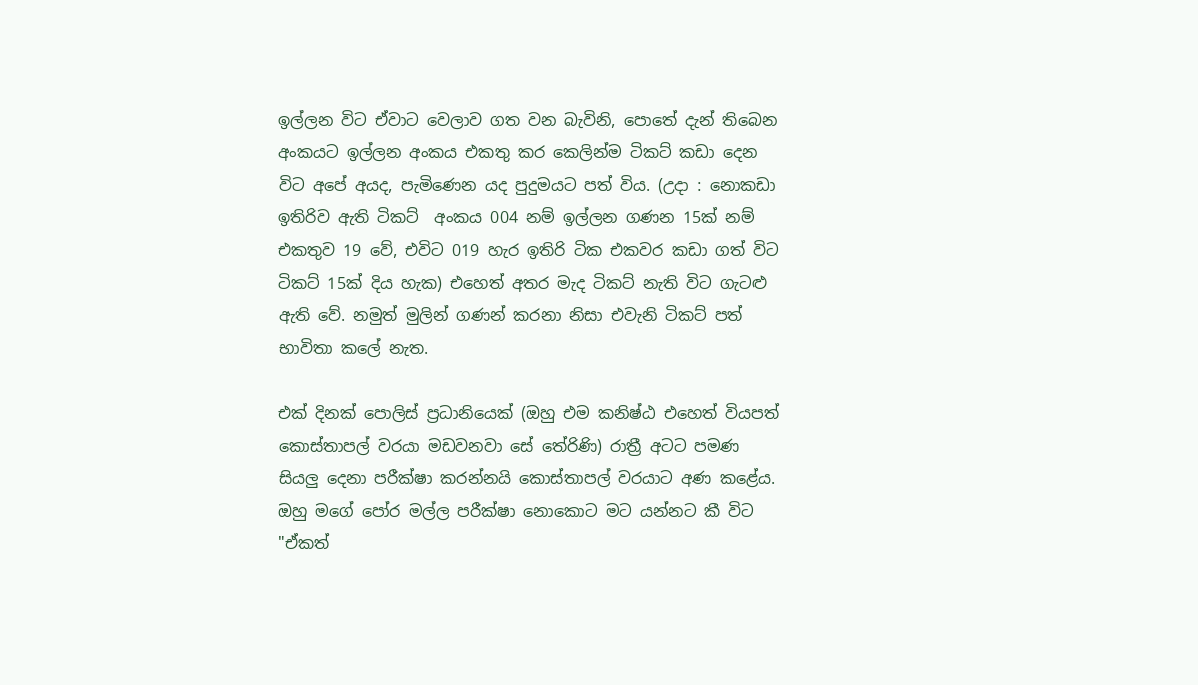ඉල්ලන විට ඒවාට වෙලාව ගත වන බැවිනි, පොතේ දැන් තිබෙන අංකයට ඉල්ලන අංකය එකතු කර කෙලින්ම ටිකට් කඩා දෙන විට අපේ අයද, පැමිණෙන යද පුදුමයට පත් විය. (උදා : නොකඩා ඉතිරිව ඇති ටිකට්  අංකය 004 නම් ඉල්ලන ගණන 15ක් නම් එකතුව 19 වේ, එවිට 019 හැර ඉතිරි ටික එකවර කඩා ගත් විට ටිකට් 15ක් දිය හැක) එහෙත් අතර මැද ටිකට් නැති විට ගැටළු ඇති වේ. නමුත් මුලින් ගණන් කරනා නිසා එවැනි ටිකට් පත් භාවිතා කලේ නැත.

එක් දිනක් පොලිස් ප්‍රධානියෙක් (ඔහු එම කනිෂ්ඨ එහෙත් වියපත් කොස්තාපල් වරයා මඩවනවා සේ තේරිණි) රාත්‍රී අටට පමණ සියලු දෙනා පරීක්ෂා කරන්නයි කොස්තාපල් වරයාට අණ කළේය. ඔහු මගේ පෝර මල්ල පරීක්ෂා නොකොට මට යන්නට කී විට "ඒකත්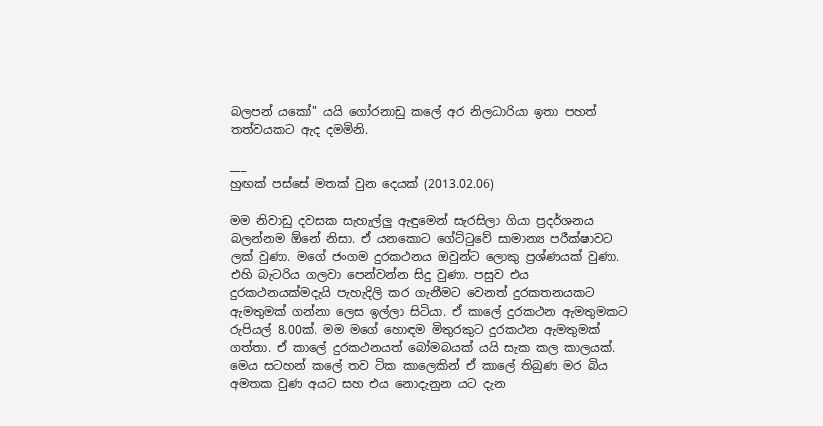බලපන් යකෝ" යයි ගෝරනාඩු කලේ අර නිලධාරියා ඉතා පහත් තත්වයකට ඇද දමමිනි.

___
හුඟක් පස්සේ මතක් වුන දෙයක් (2013.02.06)

මම නිවාඩු දවසක සැහැල්ලු ඇඳුමෙන් සැරසිලා ගියා ප්‍රදර්ශනය බලන්නම ඕනේ නිසා. ඒ යනකොට ගේට්ටුවේ සාමාන්‍ය පරීක්ෂාවට ලක් වුණා. මගේ ජංගම දුරකථනය ඔවුන්ට ලොකු ප්‍රශ්ණයක් වුණා. එහි බැටරිය ගලවා පෙන්වන්න සිදු වුණා. පසුව එය දුරකථනයක්මදැයි පැහැදිලි කර ගැනීමට වෙනත් දුරකතනයකට ඇමතුමක් ගන්නා ලෙස ඉල්ලා සිටියා. ඒ කාලේ දුරකථන ඇමතුමකට රුපියල් 8.00ක්. මම මගේ හොඳම මිතුරකුට දුරකථන ඇමතුමක් ගත්තා. ඒ කාලේ දුරකථනයත් බෝමබයක් යයි සැක කල කාලයක්. මෙය සටහන් කලේ තව ටික කාලෙකින් ඒ කාලේ තිබුණ මර බිය අමතක වුණ අයට සහ එය නොදැනුන යට දැන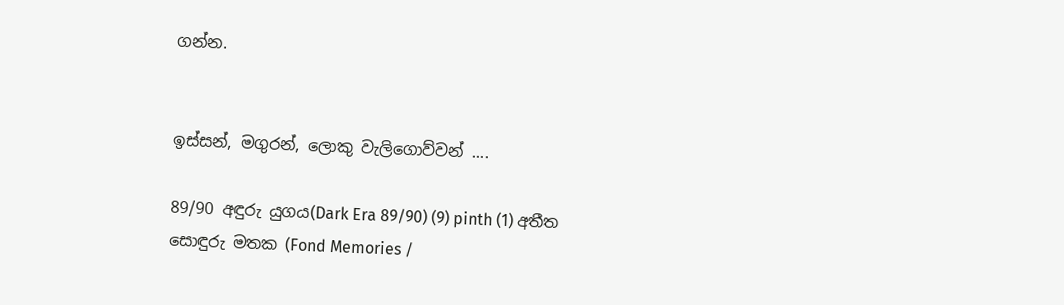ගන්න.


ඉස්සන්, මගුරන්, ලොකු වැලිගොව්වන් ....

89/90 අඳුරු යුගය(Dark Era 89/90) (9) pinth (1) අතීත සොඳුරු මතක (Fond Memories /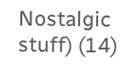Nostalgic stuff) (14)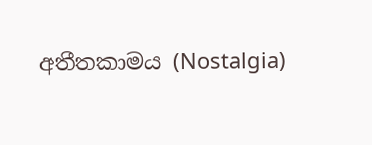අතීතකාමය (Nostalgia)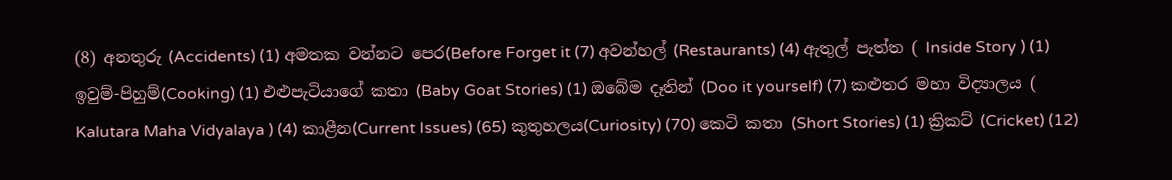(8) අනතුරු (Accidents) (1) අමතක වන්නට පෙර(Before Forget it (7) අවන්හල් (Restaurants) (4) ඇතුල් පැත්ත ( Inside Story ) (1) ඉවුම්-පිහුම්(Cooking) (1) එළුපැටියාගේ කතා (Baby Goat Stories) (1) ඔබේම දෑතින් (Doo it yourself) (7) කළුතර මහා විද්‍යාලය ( Kalutara Maha Vidyalaya ) (4) කාළීන(Current Issues) (65) කුතුහලය(Curiosity) (70) කෙටි කතා (Short Stories) (1) ක්‍රිකට් (Cricket) (12)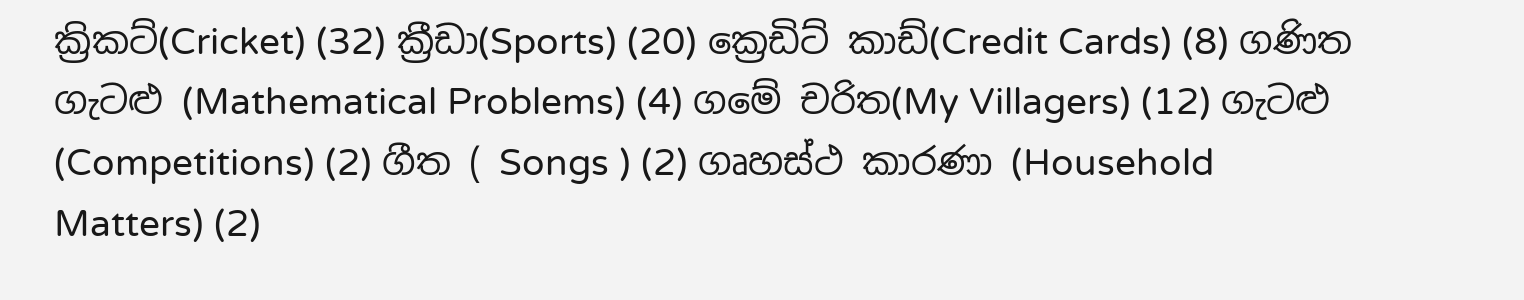ක්‍රිකට්(Cricket) (32) ක්‍රීඩා(Sports) (20) ක්‍රෙඩිට් කාඩ්(Credit Cards) (8) ගණිත ගැටළු (Mathematical Problems) (4) ගමේ චරිත(My Villagers) (12) ගැටළු (Competitions) (2) ගීත ( Songs ) (2) ගෘහස්ථ කාරණා (Household Matters) (2)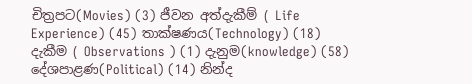චිත්‍රපට(Movies) (3) ජීවන අත්දැකීම් ( Life Experience) (45) තාක්ෂණය(Technology) (18) දැකීම ( Observations ) (1) දැනුම(knowledge) (58) දේශපාළණ(Political) (14) නින්ද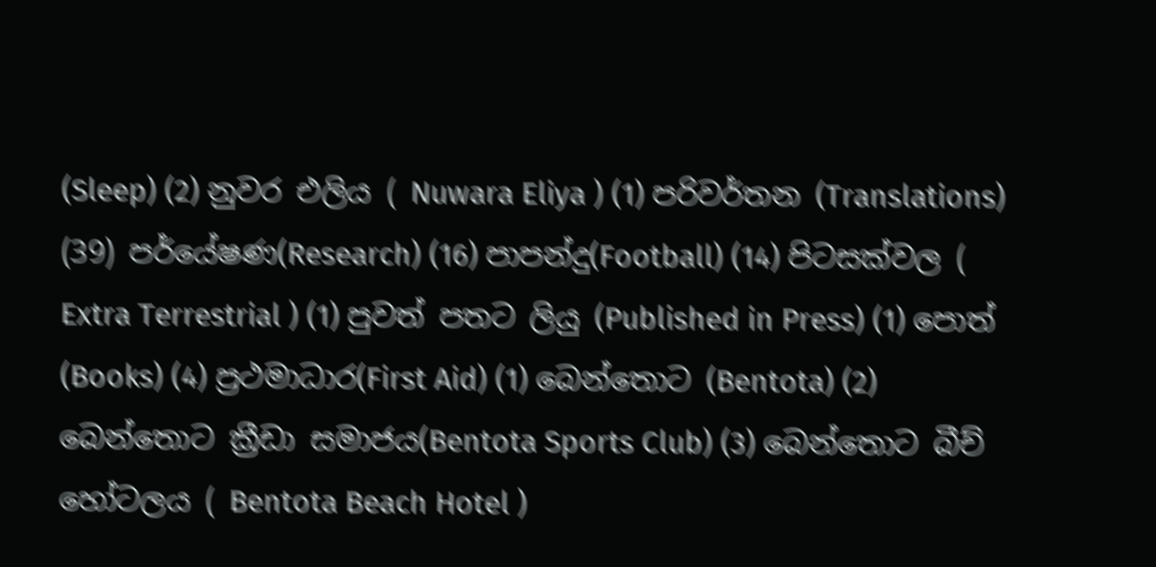(Sleep) (2) නුවර එලිය ( Nuwara Eliya ) (1) පරිවර්තන (Translations) (39) පර්යේෂණ(Research) (16) පාපන්දු(Football) (14) පිටසක්වල ( Extra Terrestrial ) (1) පුවත් පතට ලියු (Published in Press) (1) පොත් (Books) (4) ප්‍රථමාධාර(First Aid) (1) බෙන්තොට (Bentota) (2) බෙන්තොට ක්‍රීඩා සමාජය(Bentota Sports Club) (3) බෙන්තොට බීච් හෝටලය ( Bentota Beach Hotel )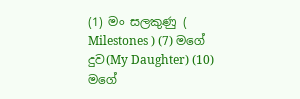(1) මං සලකුණු ( Milestones ) (7) මගේ දුව(My Daughter) (10) මගේ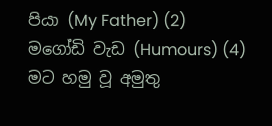පියා (My Father) (2) මගෝඩි වැඩ (Humours) (4) මට හමු වූ අමුතු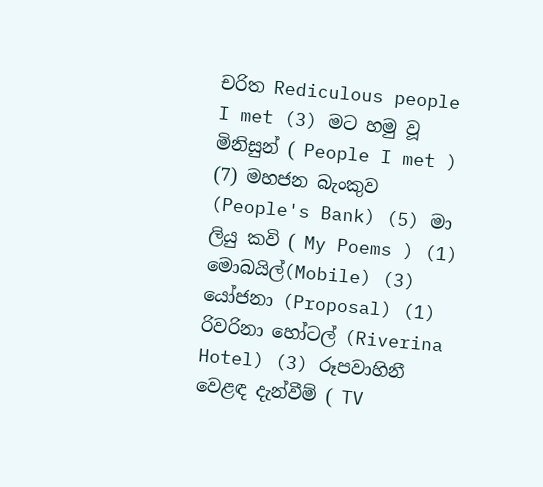චරිත Rediculous people I met (3) මට හමු වූ මිනිසුන් ( People I met ) (7) මහජන බැංකුව (People's Bank) (5) මා ලියු කවි ( My Poems ) (1) මොබයිල්(Mobile) (3) යෝජනා (Proposal) (1) රිවරිනා හෝටල් (Riverina Hotel) (3) රූපවාහිනී වෙළඳ දැන්වීම් ( TV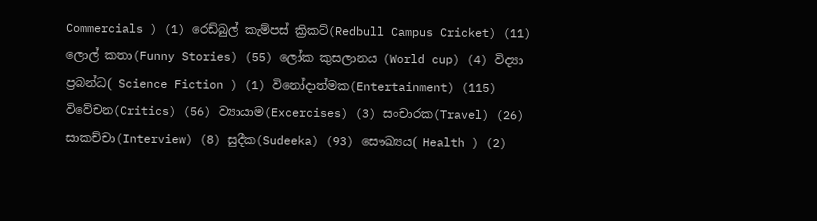Commercials ) (1) රෙඩ්බුල් කැම්පස් ක්‍රිකට්(Redbull Campus Cricket) (11) ලොල් කතා(Funny Stories) (55) ලෝක කුසලානය (World cup) (4) විද්‍යා ප්‍රබන්ධ( Science Fiction ) (1) විනෝදාත්මක(Entertainment) (115) විවේචන(Critics) (56) ව්‍යායාම(Excercises) (3) සංචාරක(Travel) (26) සාකච්චා(Interview) (8) සුදීක(Sudeeka) (93) සෞඛ්‍යය( Health ) (2)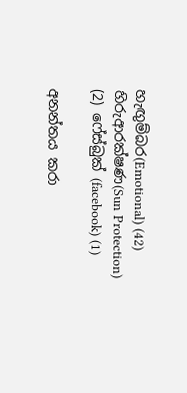හැඟුම්බර(Emotional) (42) හිරුආරක්ෂණ(Sun Protection) (2) ෆේස්බුක් (facebook) (1)

අනන්තය කරා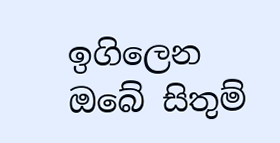ඉගිලෙන ඔබේ සිතුම්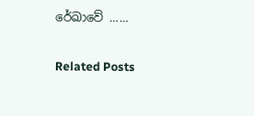රේඛාවේ ......

Related Posts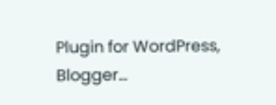Plugin for WordPress, Blogger...